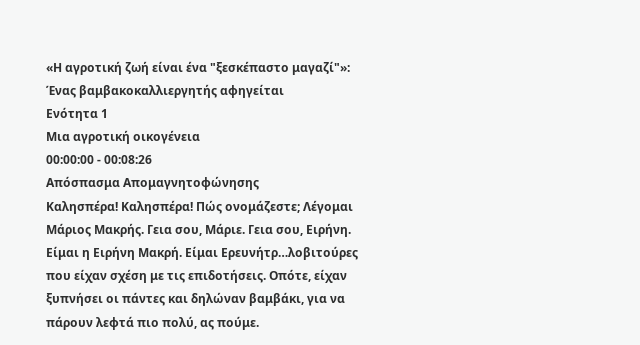«Η αγροτική ζωή είναι ένα "ξεσκέπαστο μαγαζί"»: Ένας βαμβακοκαλλιεργητής αφηγείται
Ενότητα 1
Μια αγροτική οικογένεια
00:00:00 - 00:08:26
Απόσπασμα Απομαγνητοφώνησης
Καλησπέρα! Καλησπέρα! Πώς ονομάζεστε; Λέγομαι Μάριος Μακρής. Γεια σου, Μάριε. Γεια σου, Ειρήνη. Είμαι η Ειρήνη Μακρή. Είμαι Ερευνήτρ…λοβιτούρες που είχαν σχέση με τις επιδοτήσεις. Οπότε, είχαν ξυπνήσει οι πάντες και δηλώναν βαμβάκι, για να πάρουν λεφτά πιο πολύ, ας πούμε.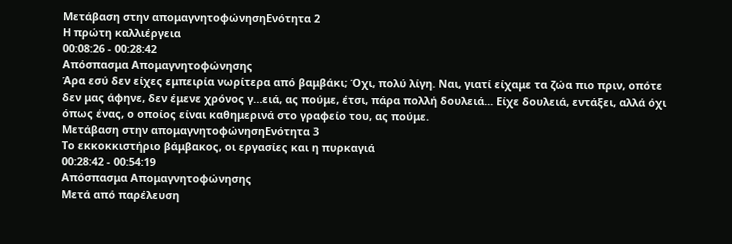Μετάβαση στην απομαγνητοφώνησηΕνότητα 2
Η πρώτη καλλιέργεια
00:08:26 - 00:28:42
Απόσπασμα Απομαγνητοφώνησης
Άρα εσύ δεν είχες εμπειρία νωρίτερα από βαμβάκι; Όχι, πολύ λίγη. Ναι, γιατί είχαμε τα ζώα πιο πριν, οπότε δεν μας άφηνε, δεν έμενε χρόνος γ…ειά, ας πούμε, έτσι, πάρα πολλή δουλειά... Είχε δουλειά, εντάξει, αλλά όχι όπως ένας, ο οποίος είναι καθημερινά στο γραφείο του, ας πούμε.
Μετάβαση στην απομαγνητοφώνησηΕνότητα 3
Το εκκοκκιστήριο βάμβακος, οι εργασίες και η πυρκαγιά
00:28:42 - 00:54:19
Απόσπασμα Απομαγνητοφώνησης
Μετά από παρέλευση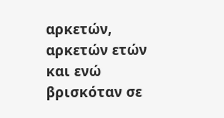αρκετών, αρκετών ετών και ενώ βρισκόταν σε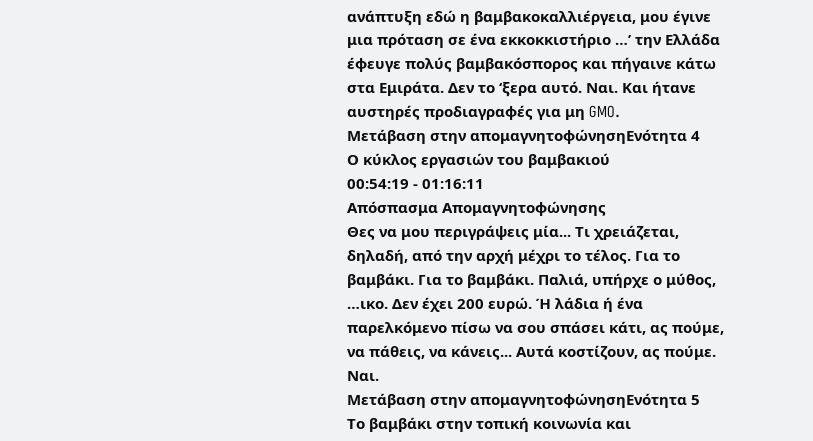ανάπτυξη εδώ η βαμβακοκαλλιέργεια, μου έγινε μια πρόταση σε ένα εκκοκκιστήριο …’ την Ελλάδα έφευγε πολύς βαμβακόσπορος και πήγαινε κάτω στα Εμιράτα. Δεν το ‘ξερα αυτό. Ναι. Και ήτανε αυστηρές προδιαγραφές για μη GMO.
Μετάβαση στην απομαγνητοφώνησηΕνότητα 4
Ο κύκλος εργασιών του βαμβακιού
00:54:19 - 01:16:11
Απόσπασμα Απομαγνητοφώνησης
Θες να μου περιγράψεις μία... Τι χρειάζεται, δηλαδή, από την αρχή μέχρι το τέλος. Για το βαμβάκι. Για το βαμβάκι. Παλιά, υπήρχε ο μύθος, …ικο. Δεν έχει 200 ευρώ. Ή λάδια ή ένα παρελκόμενο πίσω να σου σπάσει κάτι, ας πούμε, να πάθεις, να κάνεις... Αυτά κοστίζουν, ας πούμε. Ναι.
Μετάβαση στην απομαγνητοφώνησηΕνότητα 5
Το βαμβάκι στην τοπική κοινωνία και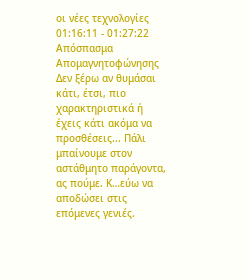οι νέες τεχνολογίες
01:16:11 - 01:27:22
Απόσπασμα Απομαγνητοφώνησης
Δεν ξέρω αν θυμάσαι κάτι, έτσι, πιο χαρακτηριστικά ή έχεις κάτι ακόμα να προσθέσεις... Πάλι μπαίνουμε στον αστάθμητο παράγοντα, ας πούμε. Κ…εύω να αποδώσει στις επόμενες γενιές.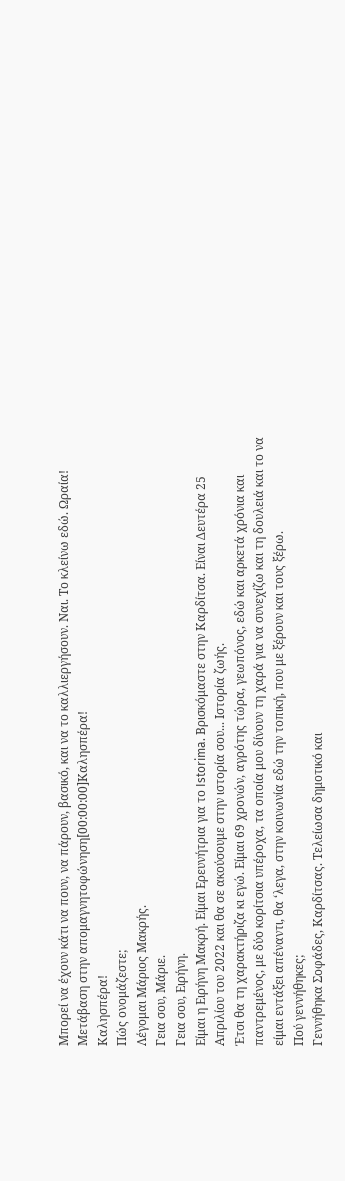Μπορεί να έχουν κάτι να πουν, να πάρουν, βασικό, και να το καλλιεργήσουν. Ναι. Το κλείνω εδώ. Ωραία!
Μετάβαση στην απομαγνητοφώνηση[00:00:00]Καλησπέρα!
Καλησπέρα!
Πώς ονομάζεστε;
Λέγομαι Μάριος Μακρής.
Γεια σου, Μάριε.
Γεια σου, Ειρήνη.
Είμαι η Ειρήνη Μακρή. Είμαι Ερευνήτρια για το Istorima. Βρισκόμαστε στην Καρδίτσα. Είναι Δευτέρα 25 Απριλίου του 2022 και θα σε ακούσουμε στην ιστορία σου... Ιστορία ζωής.
Έτσι θα τη χαρακτήριζα κι εγώ. Είμαι 69 χρονών, αγρότης τώρα, γεωπόνος, εδώ και αρκετά χρόνια και παντρεμένος, με δύο κορίτσια υπέροχα, τα οποία μου δίνουν τη χαρά για να συνεχίζω και τη δουλειά και το να είμαι εντάξει απέναντι, θα ‘λεγα, στην κοινωνία εδώ την τοπική, που με ξέρουν και τους ξέρω.
Πού γεννήθηκες;
Γεννήθηκα Σοφάδες, Καρδίτσας. Τελείωσα δημοτικό και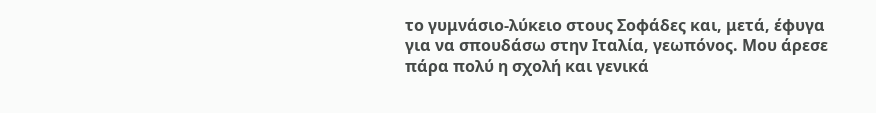το γυμνάσιο-λύκειο στους Σοφάδες και, μετά, έφυγα για να σπουδάσω στην Ιταλία, γεωπόνος. Μου άρεσε πάρα πολύ η σχολή και γενικά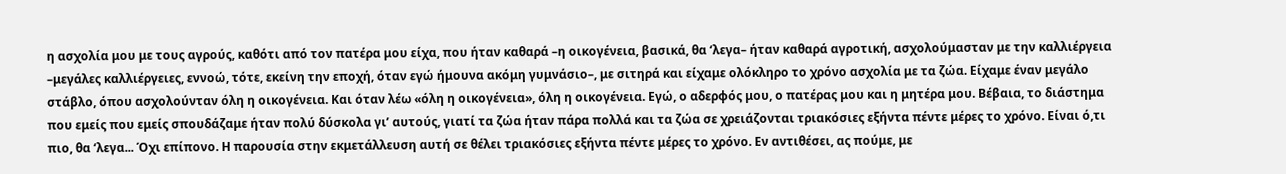η ασχολία μου με τους αγρούς, καθότι από τον πατέρα μου είχα, που ήταν καθαρά –η οικογένεια, βασικά, θα ‘λεγα– ήταν καθαρά αγροτική, ασχολούμασταν με την καλλιέργεια –μεγάλες καλλιέργειες, εννοώ, τότε, εκείνη την εποχή, όταν εγώ ήμουνα ακόμη γυμνάσιο–, με σιτηρά και είχαμε ολόκληρο το χρόνο ασχολία με τα ζώα. Είχαμε έναν μεγάλο στάβλο, όπου ασχολούνταν όλη η οικογένεια. Και όταν λέω «όλη η οικογένεια», όλη η οικογένεια. Εγώ, ο αδερφός μου, ο πατέρας μου και η μητέρα μου. Βέβαια, το διάστημα που εμείς που εμείς σπουδάζαμε ήταν πολύ δύσκολα γι’ αυτούς, γιατί τα ζώα ήταν πάρα πολλά και τα ζώα σε χρειάζονται τριακόσιες εξήντα πέντε μέρες το χρόνο. Είναι ό,τι πιο, θα ‘λεγα... Όχι επίπονο. Η παρουσία στην εκμετάλλευση αυτή σε θέλει τριακόσιες εξήντα πέντε μέρες το χρόνο. Εν αντιθέσει, ας πούμε, με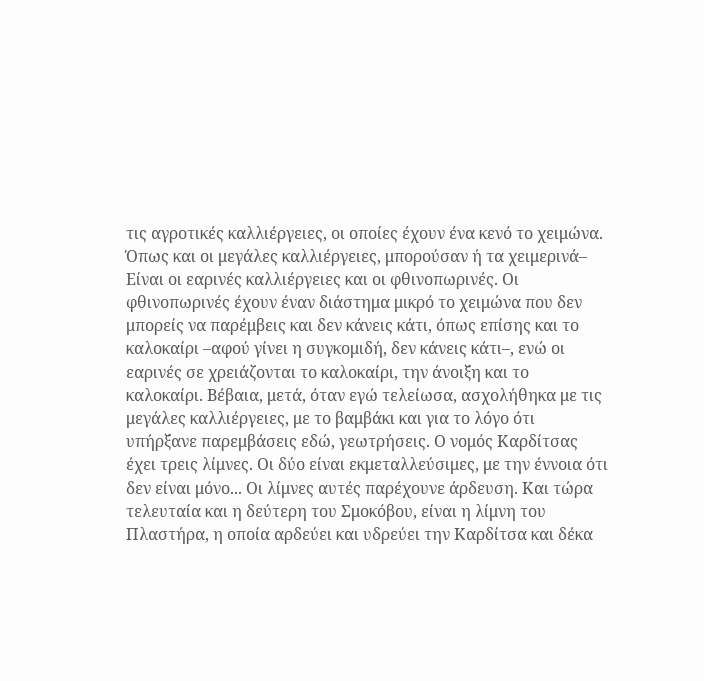τις αγροτικές καλλιέργειες, οι οποίες έχουν ένα κενό το χειμώνα. Όπως και οι μεγάλες καλλιέργειες, μπορούσαν ή τα χειμερινά– Είναι οι εαρινές καλλιέργειες και οι φθινοπωρινές. Οι φθινοπωρινές έχουν έναν διάστημα μικρό το χειμώνα που δεν μπορείς να παρέμβεις και δεν κάνεις κάτι, όπως επίσης και το καλοκαίρι –αφού γίνει η συγκομιδή, δεν κάνεις κάτι–, ενώ οι εαρινές σε χρειάζονται το καλοκαίρι, την άνοιξη και το καλοκαίρι. Βέβαια, μετά, όταν εγώ τελείωσα, ασχολήθηκα με τις μεγάλες καλλιέργειες, με το βαμβάκι και για το λόγο ότι υπήρξανε παρεμβάσεις εδώ, γεωτρήσεις. Ο νομός Καρδίτσας έχει τρεις λίμνες. Οι δύο είναι εκμεταλλεύσιμες, με την έννοια ότι δεν είναι μόνο... Οι λίμνες αυτές παρέχουνε άρδευση. Και τώρα τελευταία και η δεύτερη του Σμοκόβου, είναι η λίμνη του Πλαστήρα, η οποία αρδεύει και υδρεύει την Καρδίτσα και δέκα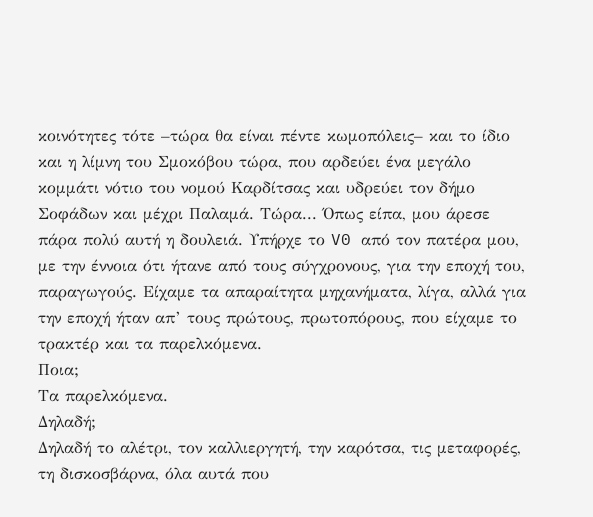κοινότητες τότε –τώρα θα είναι πέντε κωμοπόλεις– και το ίδιο και η λίμνη του Σμοκόβου τώρα, που αρδεύει ένα μεγάλο κομμάτι νότιο του νομού Καρδίτσας και υδρεύει τον δήμο Σοφάδων και μέχρι Παλαμά. Τώρα... Όπως είπα, μου άρεσε πάρα πολύ αυτή η δουλειά. Υπήρχε το V0 από τον πατέρα μου, με την έννοια ότι ήτανε από τους σύγχρονους, για την εποχή του, παραγωγούς. Είχαμε τα απαραίτητα μηχανήματα, λίγα, αλλά για την εποχή ήταν απ’ τους πρώτους, πρωτοπόρους, που είχαμε το τρακτέρ και τα παρελκόμενα.
Ποια;
Τα παρελκόμενα.
Δηλαδή;
Δηλαδή το αλέτρι, τον καλλιεργητή, την καρότσα, τις μεταφορές, τη δισκοσβάρνα, όλα αυτά που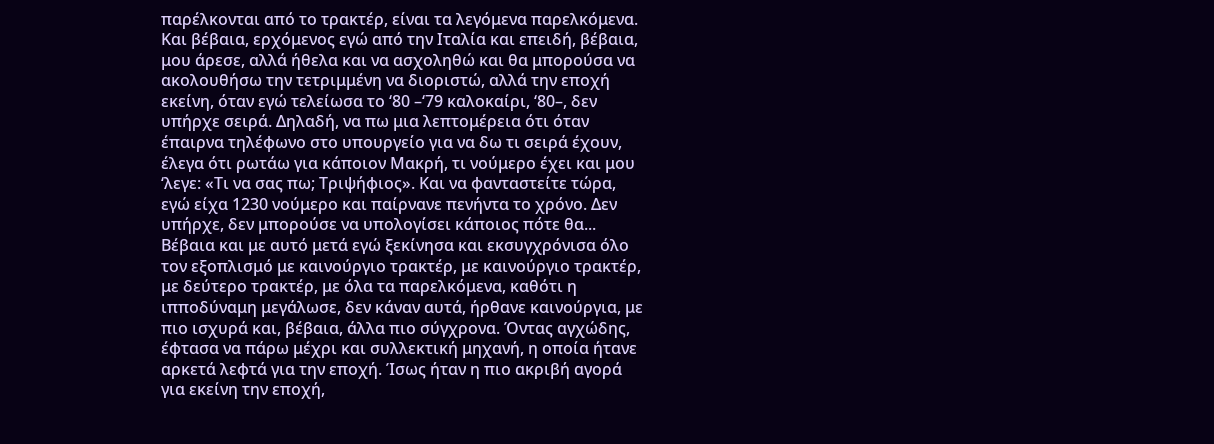παρέλκονται από το τρακτέρ, είναι τα λεγόμενα παρελκόμενα. Και βέβαια, ερχόμενος εγώ από την Ιταλία και επειδή, βέβαια, μου άρεσε, αλλά ήθελα και να ασχοληθώ και θα μπορούσα να ακολουθήσω την τετριμμένη να διοριστώ, αλλά την εποχή εκείνη, όταν εγώ τελείωσα το ‘80 –‘79 καλοκαίρι, ‘80–, δεν υπήρχε σειρά. Δηλαδή, να πω μια λεπτομέρεια ότι όταν έπαιρνα τηλέφωνο στο υπουργείο για να δω τι σειρά έχουν, έλεγα ότι ρωτάω για κάποιον Μακρή, τι νούμερο έχει και μου ‘λεγε: «Τι να σας πω; Τριψήφιος». Και να φανταστείτε τώρα, εγώ είχα 1230 νούμερο και παίρνανε πενήντα το χρόνο. Δεν υπήρχε, δεν μπορούσε να υπολογίσει κάποιος πότε θα... Βέβαια και με αυτό μετά εγώ ξεκίνησα και εκσυγχρόνισα όλο τον εξοπλισμό με καινούργιο τρακτέρ, με καινούργιο τρακτέρ, με δεύτερο τρακτέρ, με όλα τα παρελκόμενα, καθότι η ιπποδύναμη μεγάλωσε, δεν κάναν αυτά, ήρθανε καινούργια, με πιο ισχυρά και, βέβαια, άλλα πιο σύγχρονα. Όντας αγχώδης, έφτασα να πάρω μέχρι και συλλεκτική μηχανή, η οποία ήτανε αρκετά λεφτά για την εποχή. Ίσως ήταν η πιο ακριβή αγορά για εκείνη την εποχή,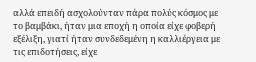αλλά επειδή ασχολούνταν πάρα πολύς κόσμος με το βαμβάκι, ήταν μια εποχή η οποία είχε φοβερή εξέλιξη, γιατί ήταν συνδεδεμένη η καλλιέργεια με τις επιδοτήσεις, είχε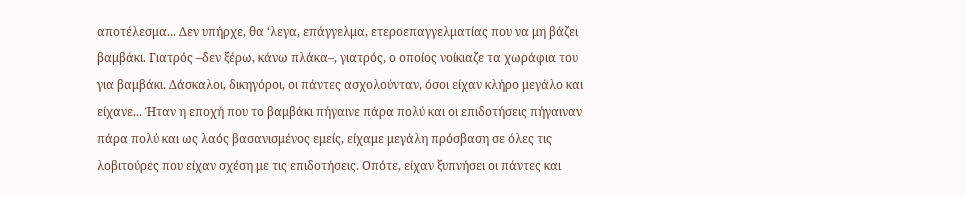αποτέλεσμα... Δεν υπήρχε, θα ‘λεγα, επάγγελμα, ετεροεπαγγελματίας που να μη βάζει βαμβάκι. Γιατρός –δεν ξέρω, κάνω πλάκα–, γιατρός, ο οποίος νοίκιαζε τα χωράφια του για βαμβάκι. Δάσκαλοι, δικηγόροι, οι πάντες ασχολούνταν, όσοι είχαν κλήρο μεγάλο και είχανε... Ήταν η εποχή που το βαμβάκι πήγαινε πάρα πολύ και οι επιδοτήσεις πήγαιναν πάρα πολύ και ως λαός βασανισμένος εμείς, είχαμε μεγάλη πρόσβαση σε όλες τις λοβιτούρες που είχαν σχέση με τις επιδοτήσεις. Οπότε, είχαν ξυπνήσει οι πάντες και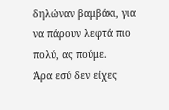δηλώναν βαμβάκι, για να πάρουν λεφτά πιο πολύ, ας πούμε.
Άρα εσύ δεν είχες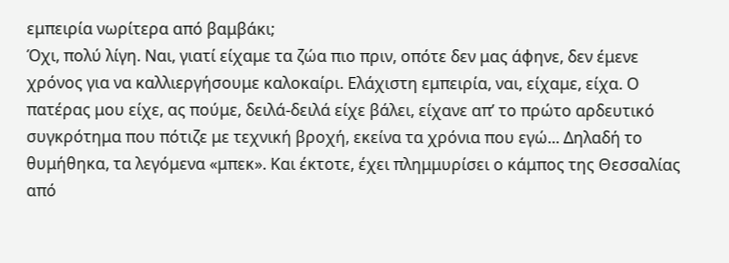εμπειρία νωρίτερα από βαμβάκι;
Όχι, πολύ λίγη. Ναι, γιατί είχαμε τα ζώα πιο πριν, οπότε δεν μας άφηνε, δεν έμενε χρόνος για να καλλιεργήσουμε καλοκαίρι. Ελάχιστη εμπειρία, ναι, είχαμε, είχα. Ο πατέρας μου είχε, ας πούμε, δειλά-δειλά είχε βάλει, είχανε απ’ το πρώτο αρδευτικό συγκρότημα που πότιζε με τεχνική βροχή, εκείνα τα χρόνια που εγώ... Δηλαδή το θυμήθηκα, τα λεγόμενα «μπεκ». Και έκτοτε, έχει πλημμυρίσει ο κάμπος της Θεσσαλίας από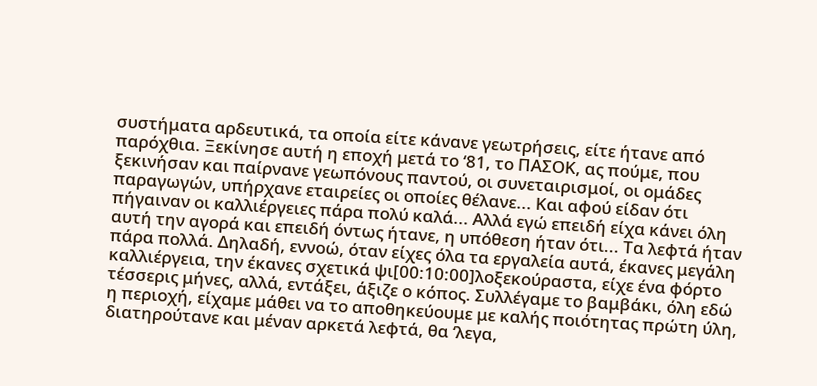συστήματα αρδευτικά, τα οποία είτε κάνανε γεωτρήσεις, είτε ήτανε από παρόχθια. Ξεκίνησε αυτή η εποχή μετά το ‘81, το ΠΑΣΟΚ, ας πούμε, που ξεκινήσαν και παίρνανε γεωπόνους παντού, οι συνεταιρισμοί, οι ομάδες παραγωγών, υπήρχανε εταιρείες οι οποίες θέλανε... Και αφού είδαν ότι πήγαιναν οι καλλιέργειες πάρα πολύ καλά... Αλλά εγώ επειδή είχα κάνει όλη αυτή την αγορά και επειδή όντως ήτανε, η υπόθεση ήταν ότι... Τα λεφτά ήταν πάρα πολλά. Δηλαδή, εννοώ, όταν είχες όλα τα εργαλεία αυτά, έκανες μεγάλη καλλιέργεια, την έκανες σχετικά ψι[00:10:00]λοξεκούραστα, είχε ένα φόρτο τέσσερις μήνες, αλλά, εντάξει, άξιζε ο κόπος. Συλλέγαμε το βαμβάκι, όλη εδώ η περιοχή, είχαμε μάθει να το αποθηκεύουμε με καλής ποιότητας πρώτη ύλη, διατηρούτανε και μέναν αρκετά λεφτά, θα ‘λεγα,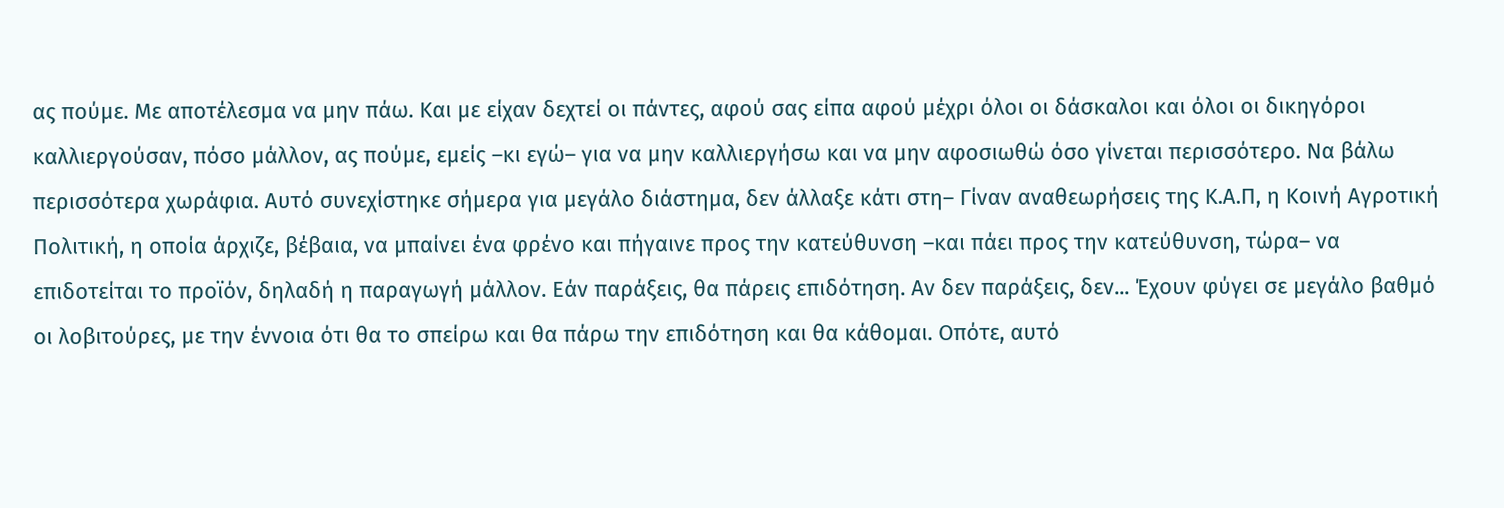ας πούμε. Με αποτέλεσμα να μην πάω. Και με είχαν δεχτεί οι πάντες, αφού σας είπα αφού μέχρι όλοι οι δάσκαλοι και όλοι οι δικηγόροι καλλιεργούσαν, πόσο μάλλον, ας πούμε, εμείς –κι εγώ– για να μην καλλιεργήσω και να μην αφοσιωθώ όσο γίνεται περισσότερο. Να βάλω περισσότερα χωράφια. Αυτό συνεχίστηκε σήμερα για μεγάλο διάστημα, δεν άλλαξε κάτι στη– Γίναν αναθεωρήσεις της Κ.Α.Π, η Κοινή Αγροτική Πολιτική, η οποία άρχιζε, βέβαια, να μπαίνει ένα φρένο και πήγαινε προς την κατεύθυνση –και πάει προς την κατεύθυνση, τώρα– να επιδοτείται το προϊόν, δηλαδή η παραγωγή μάλλον. Εάν παράξεις, θα πάρεις επιδότηση. Αν δεν παράξεις, δεν... Έχουν φύγει σε μεγάλο βαθμό οι λοβιτούρες, με την έννοια ότι θα το σπείρω και θα πάρω την επιδότηση και θα κάθομαι. Οπότε, αυτό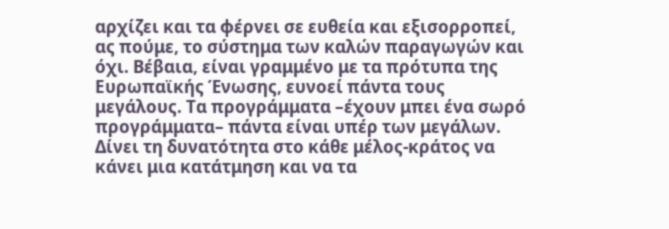αρχίζει και τα φέρνει σε ευθεία και εξισορροπεί, ας πούμε, το σύστημα των καλών παραγωγών και όχι. Βέβαια, είναι γραμμένο με τα πρότυπα της Ευρωπαϊκής Ένωσης, ευνοεί πάντα τους μεγάλους. Τα προγράμματα –έχουν μπει ένα σωρό προγράμματα– πάντα είναι υπέρ των μεγάλων. Δίνει τη δυνατότητα στο κάθε μέλος-κράτος να κάνει μια κατάτμηση και να τα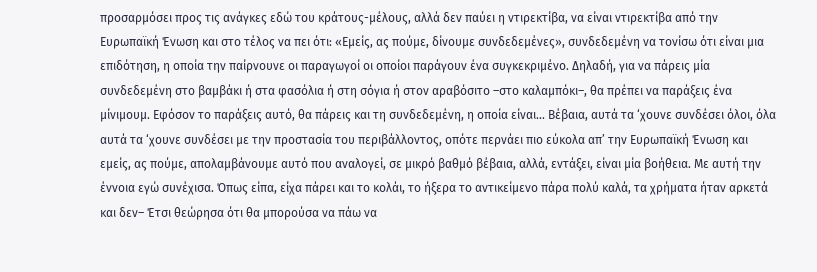προσαρμόσει προς τις ανάγκες εδώ του κράτους-μέλους, αλλά δεν παύει η ντιρεκτίβα, να είναι ντιρεκτίβα από την Ευρωπαϊκή Ένωση και στο τέλος να πει ότι: «Εμείς, ας πούμε, δίνουμε συνδεδεμένες», συνδεδεμένη να τονίσω ότι είναι μια επιδότηση, η οποία την παίρνουνε οι παραγωγοί οι οποίοι παράγουν ένα συγκεκριμένο. Δηλαδή, για να πάρεις μία συνδεδεμένη στο βαμβάκι ή στα φασόλια ή στη σόγια ή στον αραβόσιτο –στο καλαμπόκι–, θα πρέπει να παράξεις ένα μίνιμουμ. Εφόσον το παράξεις αυτό, θα πάρεις και τη συνδεδεμένη, η οποία είναι... Βέβαια, αυτά τα ‘χουνε συνδέσει όλοι, όλα αυτά τα ‘χουνε συνδέσει με την προστασία του περιβάλλοντος, οπότε περνάει πιο εύκολα απ’ την Ευρωπαϊκή Ένωση και εμείς, ας πούμε, απολαμβάνουμε αυτό που αναλογεί, σε μικρό βαθμό βέβαια, αλλά, εντάξει, είναι μία βοήθεια. Με αυτή την έννοια εγώ συνέχισα. Όπως είπα, είχα πάρει και το κολάι, το ήξερα το αντικείμενο πάρα πολύ καλά, τα χρήματα ήταν αρκετά και δεν– Έτσι θεώρησα ότι θα μπορούσα να πάω να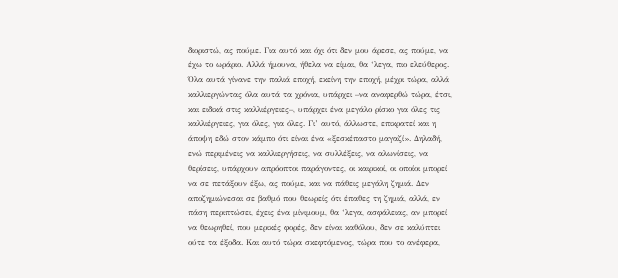διοριστώ, ας πούμε. Για αυτό και όχι ότι δεν μου άρεσε, ας πούμε, να έχω το ωράριο. Αλλά ήμουνα, ήθελα να είμαι, θα ‘λεγα, πιο ελεύθερος. Όλα αυτά γίνανε την παλιά εποχή, εκείνη την εποχή, μέχρι τώρα, αλλά καλλιεργώντας όλα αυτά τα χρόνια, υπάρχει –να αναφερθώ τώρα, έτσι, και ειδικά στις καλλιέργειες–, υπάρχει ένα μεγάλο ρίσκο για όλες τις καλλιέργειες, για όλες, για όλες. Γι’ αυτό, άλλωστε, επικρατεί και η άποψη εδώ στον κάμπο ότι είναι ένα «ξεσκέπαστο μαγαζί». Δηλαδή, ενώ περιμένεις να καλλιεργήσεις, να συλλέξεις, να αλωνίσεις, να θερίσεις, υπάρχουν απρόοπτοι παράγοντες, οι καιρικοί, οι οποίοι μπορεί να σε πετάξουν έξω, ας πούμε, και να πάθεις μεγάλη ζημιά. Δεν αποζημιώνεσαι σε βαθμό που θεωρείς ότι έπαθες τη ζημιά, αλλά, εν πάση περιπτώσει, έχεις ένα μίνιμουμ, θα ‘λεγα, ασφάλειας, αν μπορεί να θεωρηθεί, που μερικές φορές, δεν είναι καθόλου, δεν σε καλύπτει ούτε τα έξοδα. Και αυτό τώρα σκεφτόμενος, τώρα που το ανέφερα,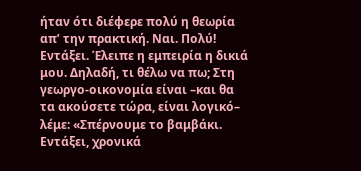ήταν ότι διέφερε πολύ η θεωρία απ’ την πρακτική. Ναι. Πολύ! Εντάξει. Έλειπε η εμπειρία η δικιά μου. Δηλαδή, τι θέλω να πω; Στη γεωργο-οικονομία είναι –και θα τα ακούσετε τώρα, είναι λογικό– λέμε: «Σπέρνουμε το βαμβάκι. Εντάξει, χρονικά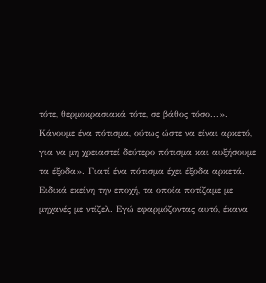τότε, θερμοκρασιακά τότε, σε βάθος τόσο...». Κάνουμε ένα πότισμα, ούτως ώστε να είναι αρκετό, για να μη χρειαστεί δεύτερο πότισμα και αυξήσουμε τα έξοδα». Γιατί ένα πότισμα έχει έξοδα αρκετά. Ειδικά εκείνη την εποχή, τα οποία ποτίζαμε με μηχανές με ντίζελ. Εγώ εφαρμόζοντας αυτό, έκανα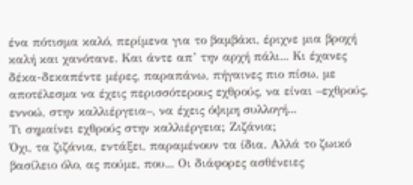ένα πότισμα καλό, περίμενα για το βαμβάκι, έριχνε μια βροχή καλή και χανότανε. Και άντε απ’ την αρχή πάλι... Κι έχανες δέκα-δεκαπέντε μέρες, παραπάνω, πήγαινες πιο πίσω, με αποτέλεσμα να έχεις περισσότερους εχθρούς, να είναι –εχθρούς, εννοώ, στην καλλιέργεια–, να έχεις όψιμη συλλογή...
Τι σημαίνει εχθρούς στην καλλιέργεια; Ζιζάνια;
Όχι, τα ζιζάνια, εντάξει, παραμένουν τα ίδια. Αλλά το ζωικό βασίλειο όλο, ας πούμε, που... Οι διάφορες ασθένειες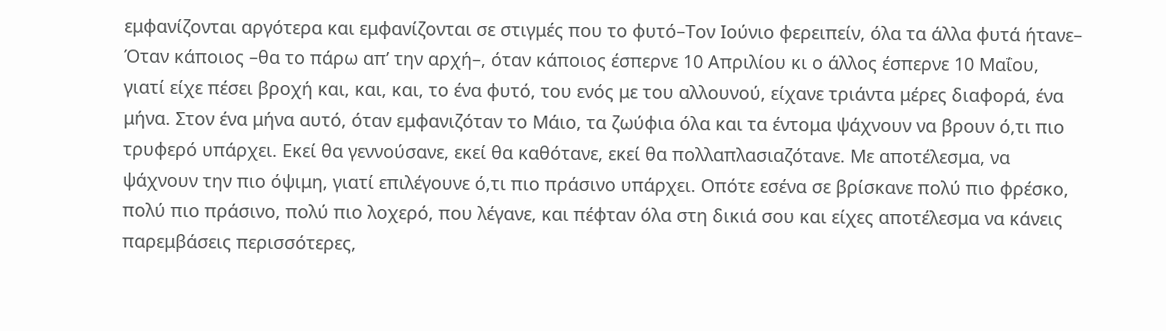εμφανίζονται αργότερα και εμφανίζονται σε στιγμές που το φυτό–Tον Ιούνιο φερειπείν, όλα τα άλλα φυτά ήτανε– Όταν κάποιος –θα το πάρω απ’ την αρχή–, όταν κάποιος έσπερνε 10 Απριλίου κι ο άλλος έσπερνε 10 Μαΐου, γιατί είχε πέσει βροχή και, και, και, το ένα φυτό, του ενός με του αλλουνού, είχανε τριάντα μέρες διαφορά, ένα μήνα. Στον ένα μήνα αυτό, όταν εμφανιζόταν το Μάιο, τα ζωύφια όλα και τα έντομα ψάχνουν να βρουν ό,τι πιο τρυφερό υπάρχει. Εκεί θα γεννούσανε, εκεί θα καθότανε, εκεί θα πολλαπλασιαζότανε. Με αποτέλεσμα, να ψάχνουν την πιο όψιμη, γιατί επιλέγουνε ό,τι πιο πράσινο υπάρχει. Οπότε εσένα σε βρίσκανε πολύ πιο φρέσκο, πολύ πιο πράσινο, πολύ πιο λοχερό, που λέγανε, και πέφταν όλα στη δικιά σου και είχες αποτέλεσμα να κάνεις παρεμβάσεις περισσότερες,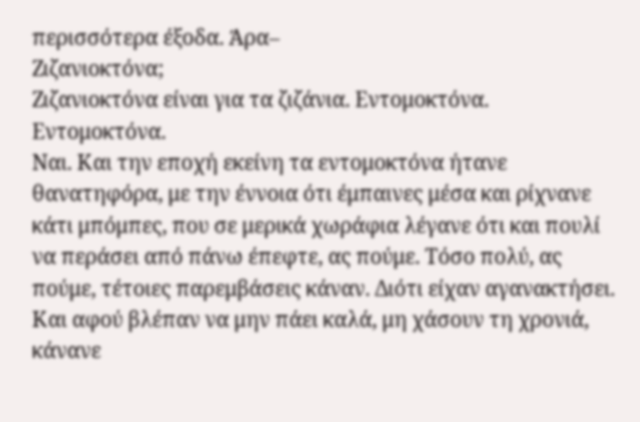περισσότερα έξοδα. Άρα–
Ζιζανιοκτόνα;
Ζιζανιοκτόνα είναι για τα ζιζάνια. Εντομοκτόνα.
Εντομοκτόνα.
Ναι. Και την εποχή εκείνη τα εντομοκτόνα ήτανε θανατηφόρα, με την έννοια ότι έμπαινες μέσα και ρίχνανε κάτι μπόμπες, που σε μερικά χωράφια λέγανε ότι και πουλί να περάσει από πάνω έπεφτε, ας πούμε. Τόσο πολύ, ας πούμε, τέτοιες παρεμβάσεις κάναν. Διότι είχαν αγανακτήσει. Και αφού βλέπαν να μην πάει καλά, μη χάσουν τη χρονιά, κάνανε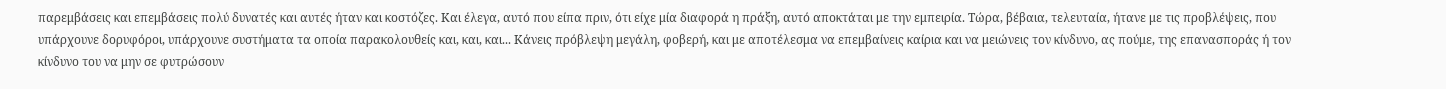παρεμβάσεις και επεμβάσεις πολύ δυνατές και αυτές ήταν και κοστόζες. Και έλεγα, αυτό που είπα πριν, ότι είχε μία διαφορά η πράξη, αυτό αποκτάται με την εμπειρία. Τώρα, βέβαια, τελευταία, ήτανε με τις προβλέψεις, που υπάρχουνε δορυφόροι, υπάρχουνε συστήματα τα οποία παρακολουθείς και, και, και... Κάνεις πρόβλεψη μεγάλη, φοβερή, και με αποτέλεσμα να επεμβαίνεις καίρια και να μειώνεις τον κίνδυνο, ας πούμε, της επανασποράς ή τον κίνδυνο του να μην σε φυτρώσουν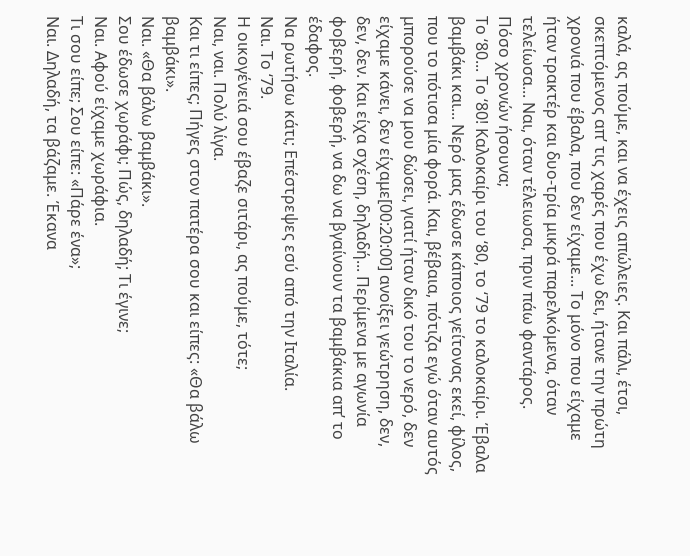καλά, ας πούμε, και να έχεις απώλειες. Και πάλι, έτσι, σκεπτόμενος απ’ τις χαρές που έχω δει, ήτανε την πρώτη χρονιά που έβαλα, που δεν είχαμε... Το μόνο που είχαμε ήταν τρακτέρ και δυο-τρία μικρά παρελκόμενα, όταν τελείωσα... Ναι, όταν τέλειωσα, πριν πάω φαντάρος.
Πόσο χρονών ήσουνα;
Το ‘80... Το ‘80! Καλοκαίρι του ‘80, το ‘79 το καλοκαίρι. Έβαλα βαμβάκι και... Νερό μας έδωσε κάποιος γείτονας εκεί, φίλος, που το πότισα μία φορά. Και, βέβαια, πότιζα εγώ όταν αυτός μπορούσε να μου δώσει, γιατί ήταν δικό του το νερό, δεν είχαμε κάνει, δεν είχαμε[00:20:00] ανοίξει γεώτρηση, δεν, δεν, δεν. Και είχα σχέση, δηλαδή... Περίμενα με αγωνία φοβερή, φοβερή, να δω να βγαίνουν τα βαμβάκια απ’ το έδαφος.
Να ρωτήσω κάτι; Επέστρεψες εσύ από την Ιταλία.
Ναι. Το ‘79.
Η οικογένειά σου έβαζε σιτάρι, ας πούμε, τότε;
Ναι, ναι. Πολύ λίγα.
Και τι είπες; Πήγες στον πατέρα σου και είπες: «Θα βάλω βαμβάκι».
Ναι. «Θα βάλω βαμβάκι».
Σου έδωσε χωράφι; Πώς, δηλαδή; Τι έγινε;
Ναι. Αφού είχαμε χωράφια.
Τι σου είπε; Σου είπε: «Πάρε ένα»;
Ναι. Δηλαδή, τα βάζαμε. Έκανα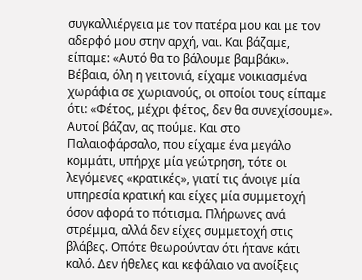συγκαλλιέργεια με τον πατέρα μου και με τον αδερφό μου στην αρχή, ναι. Και βάζαμε, είπαμε: «Αυτό θα το βάλουμε βαμβάκι». Βέβαια, όλη η γειτονιά, είχαμε νοικιασμένα χωράφια σε χωριανούς, οι οποίοι τους είπαμε ότι: «Φέτος, μέχρι φέτος, δεν θα συνεχίσουμε». Αυτοί βάζαν, ας πούμε. Και στο Παλαιοφάρσαλο, που είχαμε ένα μεγάλο κομμάτι, υπήρχε μία γεώτρηση, τότε οι λεγόμενες «κρατικές», γιατί τις άνοιγε μία υπηρεσία κρατική και είχες μία συμμετοχή όσον αφορά το πότισμα. Πλήρωνες ανά στρέμμα, αλλά δεν είχες συμμετοχή στις βλάβες. Οπότε θεωρούνταν ότι ήτανε κάτι καλό. Δεν ήθελες και κεφάλαιο να ανοίξεις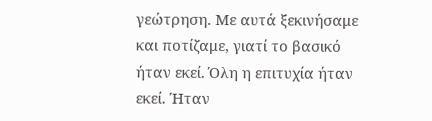γεώτρηση. Με αυτά ξεκινήσαμε και ποτίζαμε, γιατί το βασικό ήταν εκεί. Όλη η επιτυχία ήταν εκεί. Ήταν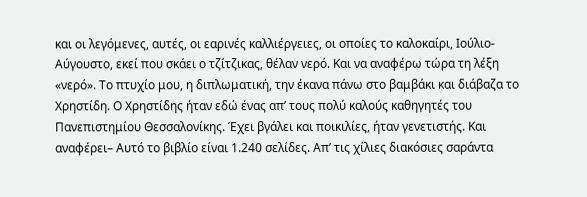και οι λεγόμενες, αυτές, οι εαρινές καλλιέργειες, οι οποίες το καλοκαίρι, Ιούλιο-Αύγουστο, εκεί που σκάει ο τζίτζικας, θέλαν νερό. Και να αναφέρω τώρα τη λέξη «νερό». Το πτυχίο μου, η διπλωματική, την έκανα πάνω στο βαμβάκι και διάβαζα το Χρηστίδη. Ο Χρηστίδης ήταν εδώ ένας απ’ τους πολύ καλούς καθηγητές του Πανεπιστημίου Θεσσαλονίκης. Έχει βγάλει και ποικιλίες, ήταν γενετιστής. Και αναφέρει– Αυτό το βιβλίο είναι 1.240 σελίδες. Απ’ τις χίλιες διακόσιες σαράντα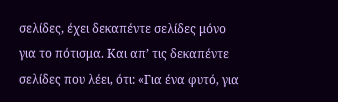σελίδες, έχει δεκαπέντε σελίδες μόνο για το πότισμα. Και απ’ τις δεκαπέντε σελίδες που λέει, ότι: «Για ένα φυτό, για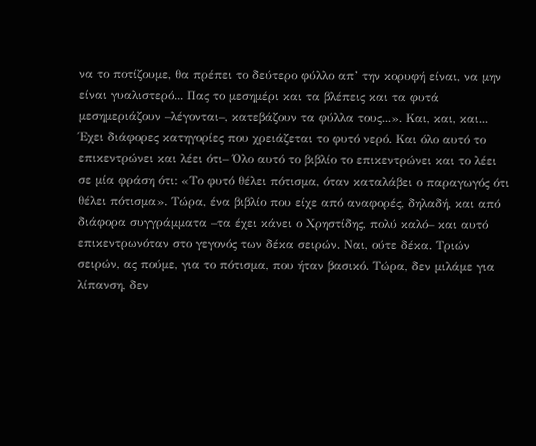να το ποτίζουμε, θα πρέπει το δεύτερο φύλλο απ’ την κορυφή είναι, να μην είναι γυαλιστερό... Πας το μεσημέρι και τα βλέπεις και τα φυτά μεσημεριάζουν –λέγονται–, κατεβάζουν τα φύλλα τους...». Και, και, και... Έχει διάφορες κατηγορίες που χρειάζεται το φυτό νερό. Και όλο αυτό το επικεντρώνει και λέει ότι– Όλο αυτό το βιβλίο το επικεντρώνει και το λέει σε μία φράση ότι: «Το φυτό θέλει πότισμα, όταν καταλάβει ο παραγωγός ότι θέλει πότισμα». Τώρα, ένα βιβλίο που είχε από αναφορές, δηλαδή, και από διάφορα συγγράμματα –τα έχει κάνει ο Χρηστίδης, πολύ καλό– και αυτό επικεντρωνόταν στο γεγονός των δέκα σειρών. Ναι, ούτε δέκα. Τριών σειρών, ας πούμε, για το πότισμα, που ήταν βασικό. Τώρα, δεν μιλάμε για λίπανση, δεν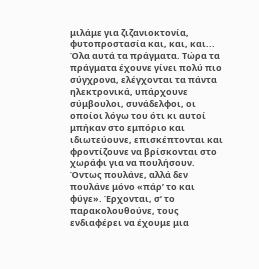μιλάμε για ζιζανιοκτονία, φυτοπροστασία και, και, και... Όλα αυτά τα πράγματα. Τώρα τα πράγματα έχουνε γίνει πολύ πιο σύγχρονα, ελέγχονται τα πάντα ηλεκτρονικά, υπάρχουνε σύμβουλοι, συνάδελφοι, οι οποίοι λόγω του ότι κι αυτοί μπήκαν στο εμπόριο και ιδιωτεύουνε, επισκέπτονται και φροντίζουνε να βρίσκονται στο χωράφι για να πουλήσουν. Όντως πουλάνε, αλλά δεν πουλάνε μόνο «πάρ’ το και φύγε». Έρχονται, σ’ το παρακολουθούνε, τους ενδιαφέρει να έχουμε μια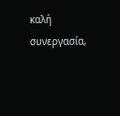καλή συνεργασία,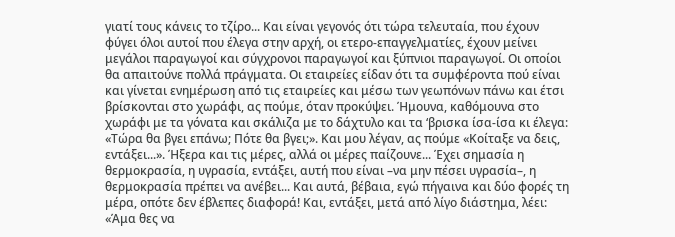γιατί τους κάνεις το τζίρο... Και είναι γεγονός ότι τώρα τελευταία, που έχουν φύγει όλοι αυτοί που έλεγα στην αρχή, οι ετερο-επαγγελματίες, έχουν μείνει μεγάλοι παραγωγοί και σύγχρονοι παραγωγοί και ξύπνιοι παραγωγοί. Οι οποίοι θα απαιτούνε πολλά πράγματα. Οι εταιρείες είδαν ότι τα συμφέροντα πού είναι και γίνεται ενημέρωση από τις εταιρείες και μέσω των γεωπόνων πάνω και έτσι βρίσκονται στο χωράφι, ας πούμε, όταν προκύψει. Ήμουνα, καθόμουνα στο χωράφι με τα γόνατα και σκάλιζα με το δάχτυλο και τα ‘βρισκα ίσα-ίσα κι έλεγα: «Τώρα θα βγει επάνω; Πότε θα βγει;». Και μου λέγαν, ας πούμε «Κοίταξε να δεις, εντάξει...». Ήξερα και τις μέρες, αλλά οι μέρες παίζουνε... Έχει σημασία η θερμοκρασία, η υγρασία, εντάξει, αυτή που είναι –να μην πέσει υγρασία–, η θερμοκρασία πρέπει να ανέβει... Και αυτά, βέβαια, εγώ πήγαινα και δύο φορές τη μέρα, οπότε δεν έβλεπες διαφορά! Και, εντάξει, μετά από λίγο διάστημα, λέει: «Άμα θες να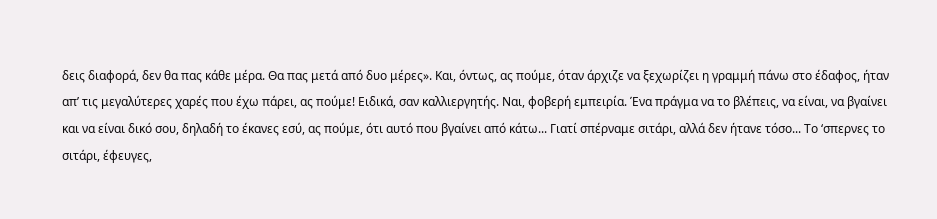δεις διαφορά, δεν θα πας κάθε μέρα. Θα πας μετά από δυο μέρες». Και, όντως, ας πούμε, όταν άρχιζε να ξεχωρίζει η γραμμή πάνω στο έδαφος, ήταν απ’ τις μεγαλύτερες χαρές που έχω πάρει, ας πούμε! Ειδικά, σαν καλλιεργητής. Ναι, φοβερή εμπειρία. Ένα πράγμα να το βλέπεις, να είναι, να βγαίνει και να είναι δικό σου, δηλαδή το έκανες εσύ, ας πούμε, ότι αυτό που βγαίνει από κάτω... Γιατί σπέρναμε σιτάρι, αλλά δεν ήτανε τόσο... Το ‘σπερνες το σιτάρι, έφευγες,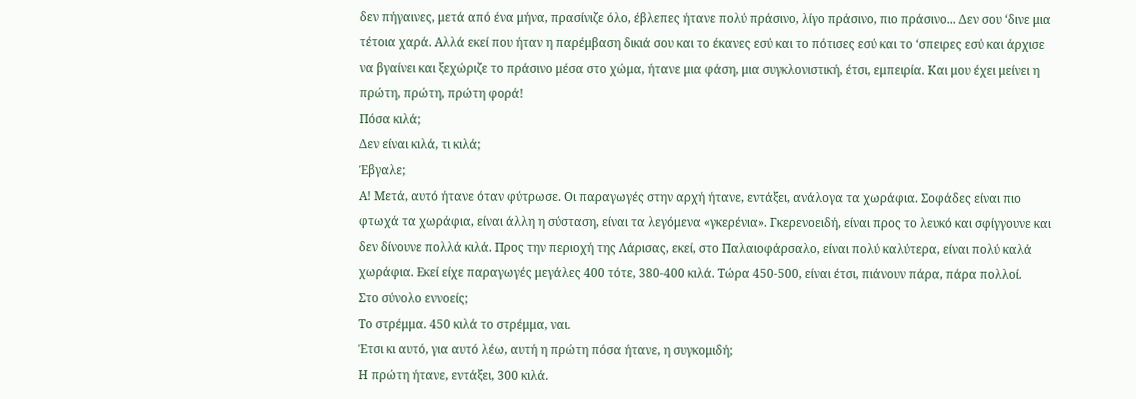δεν πήγαινες, μετά από ένα μήνα, πρασίνιζε όλο, έβλεπες ήτανε πολύ πράσινο, λίγο πράσινο, πιο πράσινο... Δεν σου ‘δινε μια τέτοια χαρά. Αλλά εκεί που ήταν η παρέμβαση δικιά σου και το έκανες εσύ και το πότισες εσύ και το ‘σπειρες εσύ και άρχισε να βγαίνει και ξεχώριζε το πράσινο μέσα στο χώμα, ήτανε μια φάση, μια συγκλονιστική, έτσι, εμπειρία. Και μου έχει μείνει η πρώτη, πρώτη, πρώτη φορά!
Πόσα κιλά;
Δεν είναι κιλά, τι κιλά;
Έβγαλε;
Α! Μετά, αυτό ήτανε όταν φύτρωσε. Οι παραγωγές στην αρχή ήτανε, εντάξει, ανάλογα τα χωράφια. Σοφάδες είναι πιο φτωχά τα χωράφια, είναι άλλη η σύσταση, είναι τα λεγόμενα «γκερένια». Γκερενοειδή, είναι προς το λευκό και σφίγγουνε και δεν δίνουνε πολλά κιλά. Προς την περιοχή της Λάρισας, εκεί, στο Παλαιοφάρσαλο, είναι πολύ καλύτερα, είναι πολύ καλά χωράφια. Εκεί είχε παραγωγές μεγάλες 400 τότε, 380-400 κιλά. Τώρα 450-500, είναι έτσι, πιάνουν πάρα, πάρα πολλοί.
Στο σύνολο εννοείς;
Το στρέμμα. 450 κιλά το στρέμμα, ναι.
Έτσι κι αυτό, για αυτό λέω, αυτή η πρώτη πόσα ήτανε, η συγκομιδή;
Η πρώτη ήτανε, εντάξει, 300 κιλά.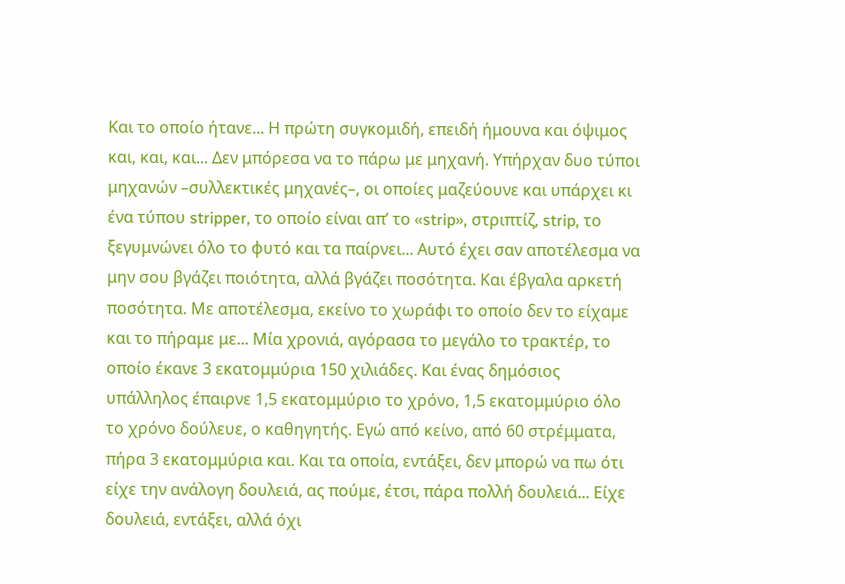Και το οποίο ήτανε... Η πρώτη συγκομιδή, επειδή ήμουνα και όψιμος και, και, και... Δεν μπόρεσα να το πάρω με μηχανή. Υπήρχαν δυο τύποι μηχανών –συλλεκτικές μηχανές–, οι οποίες μαζεύουνε και υπάρχει κι ένα τύπου stripper, το οποίο είναι απ’ το «strip», στριπτίζ, strip, το ξεγυμνώνει όλο το φυτό και τα παίρνει... Αυτό έχει σαν αποτέλεσμα να μην σου βγάζει ποιότητα, αλλά βγάζει ποσότητα. Και έβγαλα αρκετή ποσότητα. Με αποτέλεσμα, εκείνο το χωράφι το οποίο δεν το είχαμε και το πήραμε με... Μία χρονιά, αγόρασα το μεγάλο το τρακτέρ, το οποίο έκανε 3 εκατομμύρια 150 χιλιάδες. Και ένας δημόσιος υπάλληλος έπαιρνε 1,5 εκατομμύριο το χρόνο, 1,5 εκατομμύριο όλο το χρόνο δούλευε, ο καθηγητής. Εγώ από κείνο, από 60 στρέμματα, πήρα 3 εκατομμύρια και. Και τα οποία, εντάξει, δεν μπορώ να πω ότι είχε την ανάλογη δουλειά, ας πούμε, έτσι, πάρα πολλή δουλειά... Είχε δουλειά, εντάξει, αλλά όχι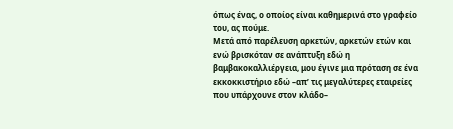όπως ένας, ο οποίος είναι καθημερινά στο γραφείο του, ας πούμε.
Μετά από παρέλευση αρκετών, αρκετών ετών και ενώ βρισκόταν σε ανάπτυξη εδώ η βαμβακοκαλλιέργεια, μου έγινε μια πρόταση σε ένα εκκοκκιστήριο εδώ –απ’ τις μεγαλύτερες εταιρείες που υπάρχουνε στον κλάδο–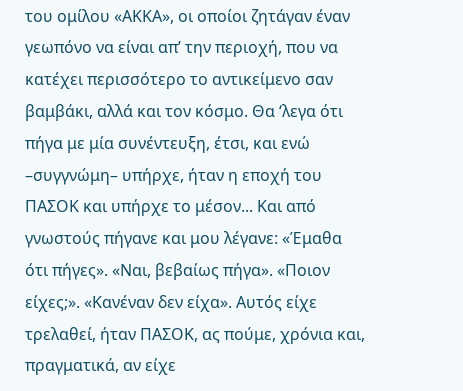του ομίλου «ΑΚΚΑ», οι οποίοι ζητάγαν έναν γεωπόνο να είναι απ’ την περιοχή, που να κατέχει περισσότερο το αντικείμενο σαν βαμβάκι, αλλά και τον κόσμο. Θα ‘λεγα ότι πήγα με μία συνέντευξη, έτσι, και ενώ –συγγνώμη– υπήρχε, ήταν η εποχή του ΠΑΣΟΚ και υπήρχε το μέσον... Και από γνωστούς πήγανε και μου λέγανε: «Έμαθα ότι πήγες». «Ναι, βεβαίως πήγα». «Ποιον είχες;». «Κανέναν δεν είχα». Αυτός είχε τρελαθεί, ήταν ΠΑΣΟΚ, ας πούμε, χρόνια και, πραγματικά, αν είχε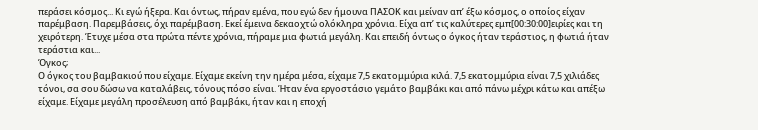περάσει κόσμος... Κι εγώ ήξερα. Και όντως, πήραν εμένα, που εγώ δεν ήμουνα ΠΑΣΟΚ και μείναν απ’ έξω κόσμος, ο οποίος είχαν παρέμβαση. Παρεμβάσεις, όχι παρέμβαση. Εκεί έμεινα δεκαοχτώ ολόκληρα χρόνια. Είχα απ’ τις καλύτερες εμπ[00:30:00]ειρίες και τη χειρότερη. Έτυχε μέσα στα πρώτα πέντε χρόνια, πήραμε μια φωτιά μεγάλη. Και επειδή όντως ο όγκος ήταν τεράστιος, η φωτιά ήταν τεράστια και...
Όγκος;
Ο όγκος του βαμβακιού που είχαμε. Είχαμε εκείνη την ημέρα μέσα, είχαμε 7,5 εκατομμύρια κιλά. 7,5 εκατομμύρια είναι 7,5 χιλιάδες τόνοι, σα σου δώσω να καταλάβεις, τόνους πόσο είναι. Ήταν ένα εργοστάσιο γεμάτο βαμβάκι και από πάνω μέχρι κάτω και απέξω είχαμε. Είχαμε μεγάλη προσέλευση από βαμβάκι, ήταν και η εποχή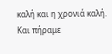καλή και η χρονιά καλή. Και πήραμε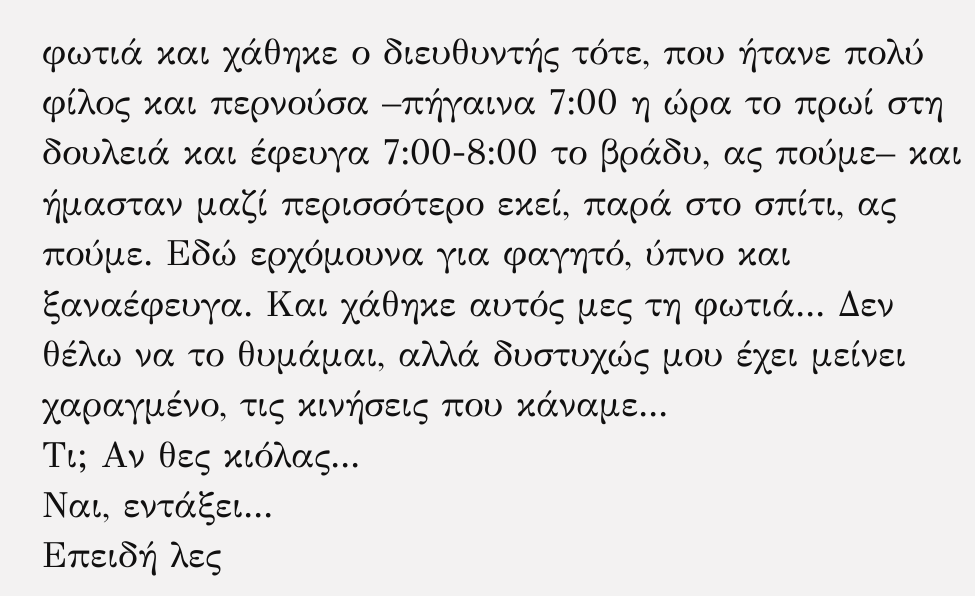φωτιά και χάθηκε ο διευθυντής τότε, που ήτανε πολύ φίλος και περνούσα –πήγαινα 7:00 η ώρα το πρωί στη δουλειά και έφευγα 7:00-8:00 το βράδυ, ας πούμε– και ήμασταν μαζί περισσότερο εκεί, παρά στο σπίτι, ας πούμε. Εδώ ερχόμουνα για φαγητό, ύπνο και ξαναέφευγα. Και χάθηκε αυτός μες τη φωτιά... Δεν θέλω να το θυμάμαι, αλλά δυστυχώς μου έχει μείνει χαραγμένο, τις κινήσεις που κάναμε...
Τι; Αν θες κιόλας...
Ναι, εντάξει...
Επειδή λες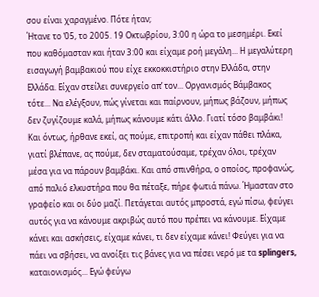σου είναι χαραγμένο. Πότε ήταν;
Ήτανε το ‘05, το 2005. 19 Οκτωβρίου, 3:00 η ώρα το μεσημέρι. Εκεί που καθόμασταν και ήταν 3:00 και είχαμε ροή μεγάλη... Η μεγαλύτερη εισαγωγή βαμβακιού που είχε εκκοκκιστήριο στην Ελλάδα, στην Ελλάδα. Είχαν στείλει συνεργείο απ’ τον... Οργανισμός Βάμβακος τότε... Να ελέγξουν, πώς γίνεται και παίρνουν, μήπως βάζουν, μήπως δεν ζυγίζουμε καλά, μήπως κάνουμε κάτι άλλο. Γιατί τόσο βαμβάκι! Και όντως, ήρθανε εκεί, ας πούμε, επιτροπή και είχαν πάθει πλάκα, γιατί βλέπανε, ας πούμε, δεν σταματούσαμε, τρέχαν όλοι, τρέχαν μέσα για να πάρουν βαμβάκι. Και από σπινθήρα, ο οποίος, προφανώς, από παλιό ελκυστήρα που θα πέταξε, πήρε φωτιά πάνω. Ήμασταν στο γραφείο και οι δύο μαζί. Πετάγεται αυτός μπροστά, εγώ πίσω, φεύγει αυτός για να κάνουμε ακριβώς αυτό που πρέπει να κάνουμε. Είχαμε κάνει και ασκήσεις, είχαμε κάνει, τι δεν είχαμε κάνει! Φεύγει για να πάει να σβήσει, να ανοίξει τις βάνες για να πέσει νερό με τα splingers, καταιονισμός... Εγώ φεύγω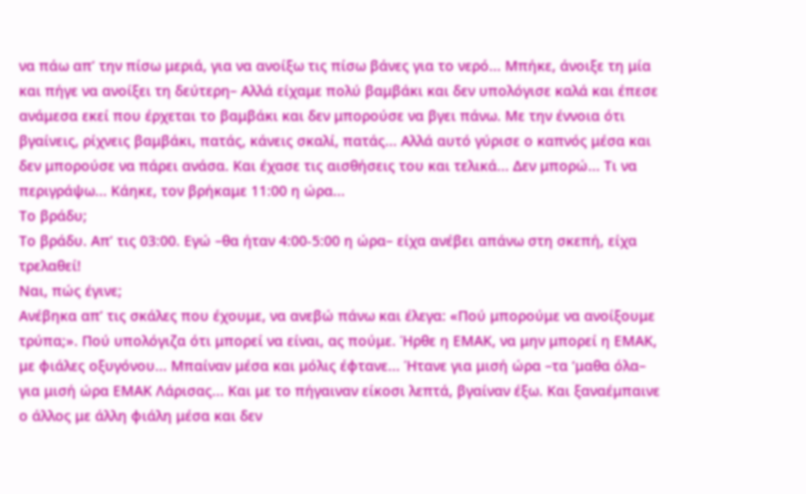να πάω απ’ την πίσω μεριά, για να ανοίξω τις πίσω βάνες για το νερό... Μπήκε, άνοιξε τη μία και πήγε να ανοίξει τη δεύτερη– Αλλά είχαμε πολύ βαμβάκι και δεν υπολόγισε καλά και έπεσε ανάμεσα εκεί που έρχεται το βαμβάκι και δεν μπορούσε να βγει πάνω. Με την έννοια ότι βγαίνεις, ρίχνεις βαμβάκι, πατάς, κάνεις σκαλί, πατάς... Αλλά αυτό γύρισε ο καπνός μέσα και δεν μπορούσε να πάρει ανάσα. Και έχασε τις αισθήσεις του και τελικά... Δεν μπορώ... Τι να περιγράψω... Κάηκε, τον βρήκαμε 11:00 η ώρα...
Το βράδυ;
Το βράδυ. Απ’ τις 03:00. Εγώ –θα ήταν 4:00-5:00 η ώρα– είχα ανέβει απάνω στη σκεπή, είχα τρελαθεί!
Ναι, πώς έγινε;
Ανέβηκα απ’ τις σκάλες που έχουμε, να ανεβώ πάνω και έλεγα: «Πού μπορούμε να ανοίξουμε τρύπα;». Πού υπολόγιζα ότι μπορεί να είναι, ας πούμε. Ήρθε η ΕΜΑΚ, να μην μπορεί η ΕΜΑΚ, με φιάλες οξυγόνου... Μπαίναν μέσα και μόλις έφτανε... Ήτανε για μισή ώρα –τα ‘μαθα όλα– για μισή ώρα ΕΜΑΚ Λάρισας... Και με το πήγαιναν είκοσι λεπτά, βγαίναν έξω. Και ξαναέμπαινε ο άλλος με άλλη φιάλη μέσα και δεν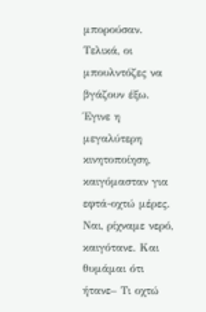μπορούσαν. Τελικά, οι μπουλντόζες να βγάζουν έξω. Έγινε η μεγαλύτερη κινητοποίηση, καιγόμασταν για εφτά-οχτώ μέρες. Ναι, ρίχναμε νερό, καιγότανε. Και θυμάμαι ότι ήτανε– Τι οχτώ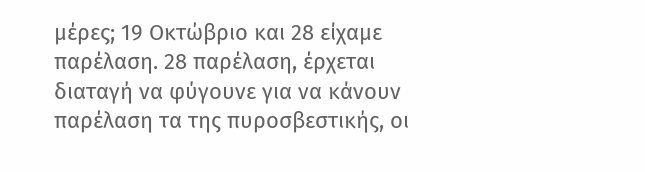μέρες; 19 Οκτώβριο και 28 είχαμε παρέλαση. 28 παρέλαση, έρχεται διαταγή να φύγουνε για να κάνουν παρέλαση τα της πυροσβεστικής, οι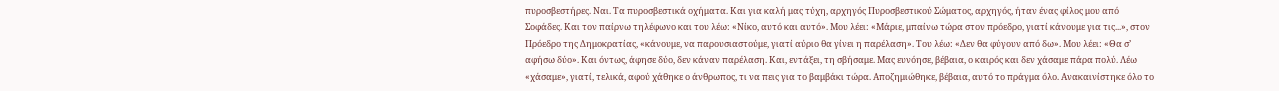πυροσβεστήρες. Ναι. Τα πυροσβεστικά οχήματα. Και για καλή μας τύχη, αρχηγός Πυροσβεστικού Σώματος, αρχηγός, ήταν ένας φίλος μου από Σοφάδες. Και τον παίρνω τηλέφωνο και του λέω: «Νίκο, αυτό και αυτό». Μου λέει: «Μάριε, μπαίνω τώρα στον πρόεδρο, γιατί κάνουμε για τις...», στον Πρόεδρο της Δημοκρατίας, «κάνουμε, να παρουσιαστούμε, γιατί αύριο θα γίνει η παρέλαση». Του λέω: «Δεν θα φύγουν από δω». Μου λέει: «Θα σ’ αφήσω δύο». Και όντως, άφησε δύο, δεν κάναν παρέλαση. Και, εντάξει, τη σβήσαμε. Μας ευνόησε, βέβαια, ο καιρός και δεν χάσαμε πάρα πολύ. Λέω «χάσαμε», γιατί, τελικά, αφού χάθηκε ο άνθρωπος, τι να πεις για το βαμβάκι τώρα. Αποζημιώθηκε, βέβαια, αυτό το πράγμα όλο. Ανακαινίστηκε όλο το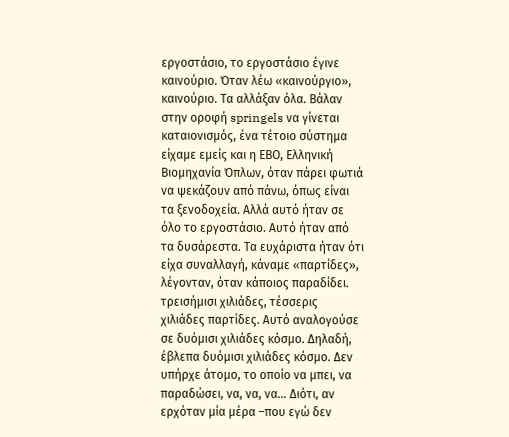εργοστάσιο, το εργοστάσιο έγινε καινούριο. Όταν λέω «καινούργιο», καινούριο. Τα αλλάξαν όλα. Βάλαν στην οροφή springels να γίνεται καταιονισμός, ένα τέτοιο σύστημα είχαμε εμείς και η ΕΒΟ, Ελληνική Βιομηχανία Όπλων, όταν πάρει φωτιά να ψεκάζουν από πάνω, όπως είναι τα ξενοδοχεία. Αλλά αυτό ήταν σε όλο το εργοστάσιο. Αυτό ήταν από τα δυσάρεστα. Τα ευχάριστα ήταν ότι είχα συναλλαγή, κάναμε «παρτίδες», λέγονταν, όταν κάποιος παραδίδει. τρεισήμισι χιλιάδες, τέσσερις χιλιάδες παρτίδες. Αυτό αναλογούσε σε δυόμισι χιλιάδες κόσμο. Δηλαδή, έβλεπα δυόμισι χιλιάδες κόσμο. Δεν υπήρχε άτομο, το οποίο να μπει, να παραδώσει, να, να, να... Διότι, αν ερχόταν μία μέρα –που εγώ δεν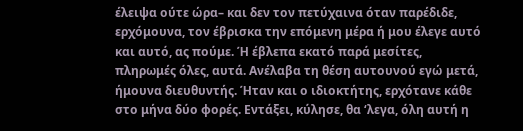έλειψα ούτε ώρα– και δεν τον πετύχαινα όταν παρέδιδε, ερχόμουνα, τον έβρισκα την επόμενη μέρα ή μου έλεγε αυτό και αυτό, ας πούμε. Ή έβλεπα εκατό παρά μεσίτες, πληρωμές όλες, αυτά. Ανέλαβα τη θέση αυτουνού εγώ μετά, ήμουνα διευθυντής. Ήταν και ο ιδιοκτήτης, ερχότανε κάθε στο μήνα δύο φορές. Εντάξει, κύλησε, θα ‘λεγα, όλη αυτή η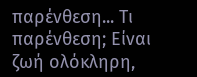παρένθεση... Τι παρένθεση; Είναι ζωή ολόκληρη,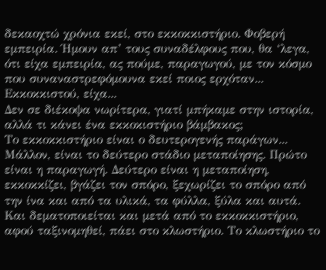δεκαοχτώ χρόνια εκεί, στο εκκοκκιστήριο. Φοβερή εμπειρία. Ήμουν απ’ τους συναδέλφους που, θα ‘λεγα, ότι είχα εμπειρία, ας πούμε, παραγωγού, με τον κόσμο που συναναστρεφόμουνα εκεί ποιος ερχόταν... Εκκοκκιστού, είχα...
Δεν σε διέκοψα νωρίτερα, γιατί μπήκαμε στην ιστορία, αλλά τι κάνει ένα εκκοκιστήριο βάμβακος;
Το εκκοκκιστήριο είναι ο δευτερογενής παράγων... Μάλλον, είναι το δεύτερο στάδιο μεταποίησης. Πρώτο είναι η παραγωγή. Δεύτερο είναι η μεταποίηση, εκκοκκίζει, βγάζει τον σπόρο, ξεχωρίζει το σπόρο από την ίνα και από τα υλικά, τα φύλλα, ξύλα και αυτά. Και δεματοποιείται και μετά από το εκκοκκιστήριο, αφού ταξινομηθεί, πάει στο κλωστήριο. Το κλωστήριο το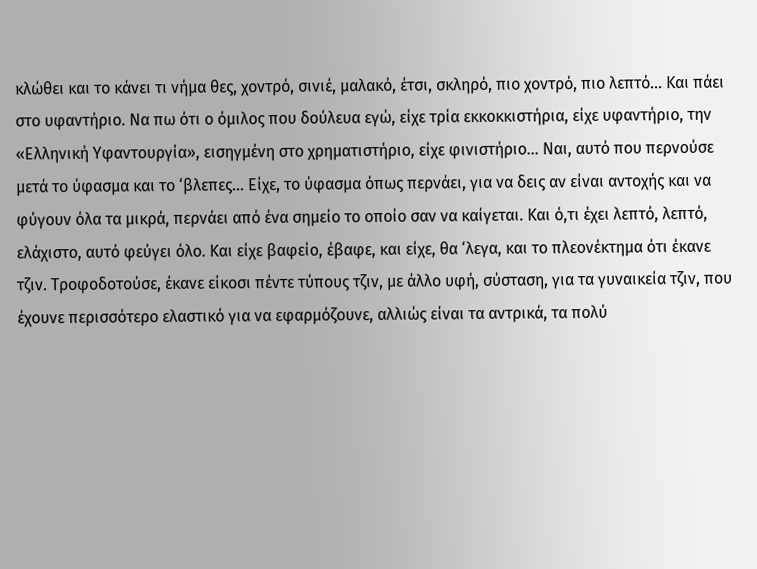κλώθει και το κάνει τι νήμα θες, χοντρό, σινιέ, μαλακό, έτσι, σκληρό, πιο χοντρό, πιο λεπτό... Και πάει στο υφαντήριο. Να πω ότι ο όμιλος που δούλευα εγώ, είχε τρία εκκοκκιστήρια, είχε υφαντήριο, την «Ελληνική Υφαντουργία», εισηγμένη στο χρηματιστήριο, είχε φινιστήριο... Ναι, αυτό που περνούσε μετά το ύφασμα και το ‘βλεπες... Είχε, το ύφασμα όπως περνάει, για να δεις αν είναι αντοχής και να φύγουν όλα τα μικρά, περνάει από ένα σημείο το οποίο σαν να καίγεται. Και ό,τι έχει λεπτό, λεπτό, ελάχιστο, αυτό φεύγει όλο. Και είχε βαφείο, έβαφε, και είχε, θα ‘λεγα, και το πλεονέκτημα ότι έκανε τζιν. Τροφοδοτούσε, έκανε είκοσι πέντε τύπους τζιν, με άλλο υφή, σύσταση, για τα γυναικεία τζιν, που έχουνε περισσότερο ελαστικό για να εφαρμόζουνε, αλλιώς είναι τα αντρικά, τα πολύ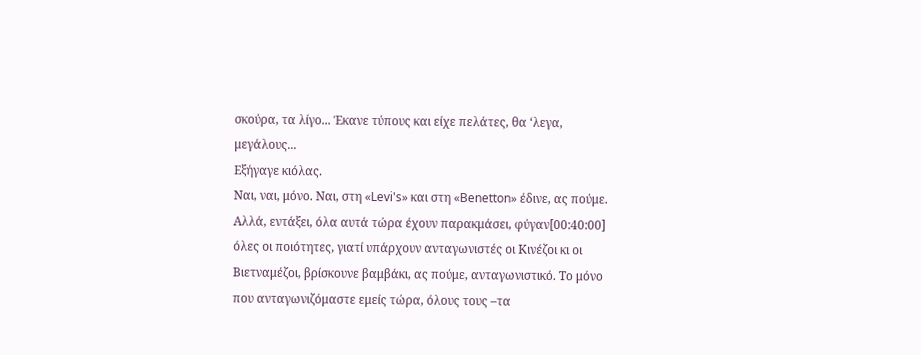σκούρα, τα λίγο... Έκανε τύπους και είχε πελάτες, θα ‘λεγα, μεγάλους...
Εξήγαγε κιόλας.
Ναι, ναι, μόνο. Ναι, στη «Levi's» και στη «Benetton» έδινε, ας πούμε. Αλλά, εντάξει, όλα αυτά τώρα έχουν παρακμάσει, φύγαν[00:40:00] όλες οι ποιότητες, γιατί υπάρχουν ανταγωνιστές οι Κινέζοι κι οι Βιετναμέζοι, βρίσκουνε βαμβάκι, ας πούμε, ανταγωνιστικό. Το μόνο που ανταγωνιζόμαστε εμείς τώρα, όλους τους –τα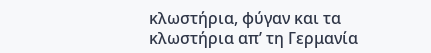κλωστήρια, φύγαν και τα κλωστήρια απ’ τη Γερμανία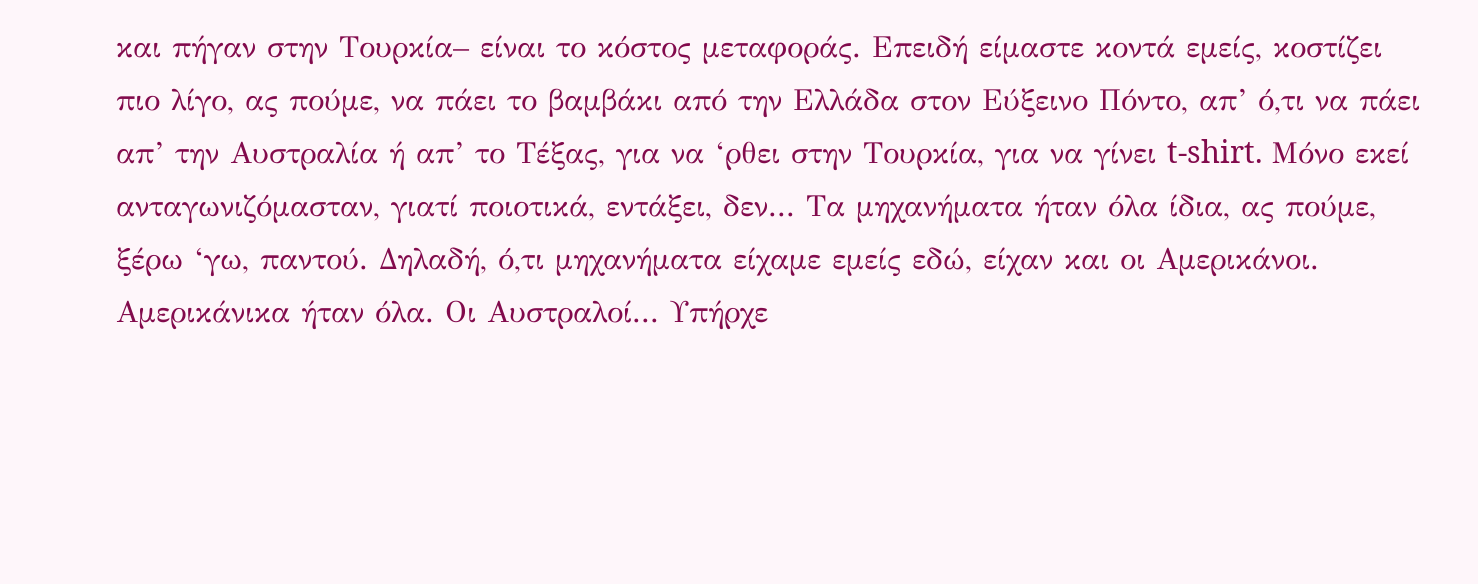και πήγαν στην Τουρκία– είναι το κόστος μεταφοράς. Επειδή είμαστε κοντά εμείς, κοστίζει πιο λίγο, ας πούμε, να πάει το βαμβάκι από την Ελλάδα στον Εύξεινο Πόντο, απ’ ό,τι να πάει απ’ την Αυστραλία ή απ’ το Τέξας, για να ‘ρθει στην Τουρκία, για να γίνει t-shirt. Μόνο εκεί ανταγωνιζόμασταν, γιατί ποιοτικά, εντάξει, δεν... Τα μηχανήματα ήταν όλα ίδια, ας πούμε, ξέρω ‘γω, παντού. Δηλαδή, ό,τι μηχανήματα είχαμε εμείς εδώ, είχαν και οι Αμερικάνοι. Αμερικάνικα ήταν όλα. Οι Αυστραλοί... Υπήρχε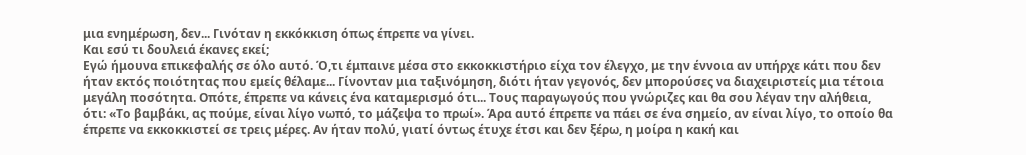μια ενημέρωση, δεν... Γινόταν η εκκόκκιση όπως έπρεπε να γίνει.
Και εσύ τι δουλειά έκανες εκεί;
Εγώ ήμουνα επικεφαλής σε όλο αυτό. Ό,τι έμπαινε μέσα στο εκκοκκιστήριο είχα τον έλεγχο, με την έννοια αν υπήρχε κάτι που δεν ήταν εκτός ποιότητας που εμείς θέλαμε... Γίνονταν μια ταξινόμηση, διότι ήταν γεγονός, δεν μπορούσες να διαχειριστείς μια τέτοια μεγάλη ποσότητα. Οπότε, έπρεπε να κάνεις ένα καταμερισμό ότι... Τους παραγωγούς που γνώριζες και θα σου λέγαν την αλήθεια, ότι: «Το βαμβάκι, ας πούμε, είναι λίγο νωπό, το μάζεψα το πρωί». Άρα αυτό έπρεπε να πάει σε ένα σημείο, αν είναι λίγο, το οποίο θα έπρεπε να εκκοκκιστεί σε τρεις μέρες. Αν ήταν πολύ, γιατί όντως έτυχε έτσι και δεν ξέρω, η μοίρα η κακή και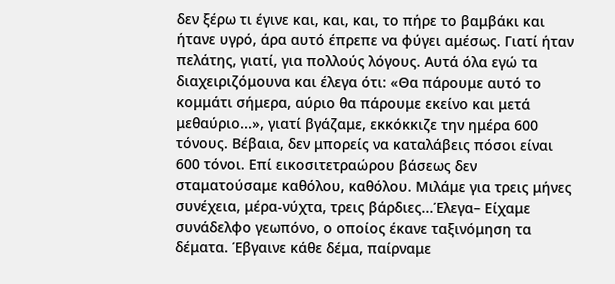δεν ξέρω τι έγινε και, και, και, το πήρε το βαμβάκι και ήτανε υγρό, άρα αυτό έπρεπε να φύγει αμέσως. Γιατί ήταν πελάτης, γιατί, για πολλούς λόγους. Αυτά όλα εγώ τα διαχειριζόμουνα και έλεγα ότι: «Θα πάρουμε αυτό το κομμάτι σήμερα, αύριο θα πάρουμε εκείνο και μετά μεθαύριο...», γιατί βγάζαμε, εκκόκκιζε την ημέρα 600 τόνους. Βέβαια, δεν μπορείς να καταλάβεις πόσοι είναι 600 τόνοι. Επί εικοσιτετραώρου βάσεως δεν σταματούσαμε καθόλου, καθόλου. Μιλάμε για τρεις μήνες συνέχεια, μέρα-νύχτα, τρεις βάρδιες...Έλεγα– Είχαμε συνάδελφο γεωπόνο, ο οποίος έκανε ταξινόμηση τα δέματα. Έβγαινε κάθε δέμα, παίρναμε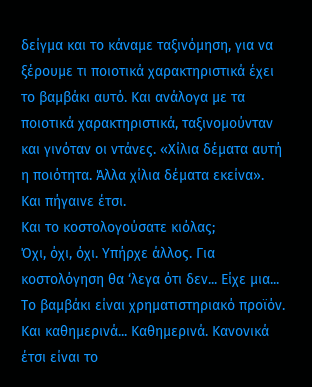δείγμα και το κάναμε ταξινόμηση, για να ξέρουμε τι ποιοτικά χαρακτηριστικά έχει το βαμβάκι αυτό. Και ανάλογα με τα ποιοτικά χαρακτηριστικά, ταξινομούνταν και γινόταν οι ντάνες. «Χίλια δέματα αυτή η ποιότητα. Άλλα χίλια δέματα εκείνα». Και πήγαινε έτσι.
Και το κοστολογούσατε κιόλας;
Όχι, όχι, όχι. Υπήρχε άλλος. Για κοστολόγηση θα ‘λεγα ότι δεν... Είχε μια... Το βαμβάκι είναι χρηματιστηριακό προϊόν. Και καθημερινά... Καθημερινά. Κανονικά έτσι είναι το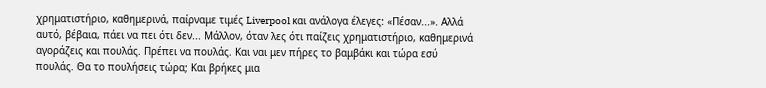χρηματιστήριο, καθημερινά, παίρναμε τιμές Liverpool και ανάλογα έλεγες: «Πέσαν...». Αλλά αυτό, βέβαια, πάει να πει ότι δεν... Μάλλον, όταν λες ότι παίζεις χρηματιστήριο, καθημερινά αγοράζεις και πουλάς. Πρέπει να πουλάς. Και ναι μεν πήρες το βαμβάκι και τώρα εσύ πουλάς. Θα το πουλήσεις τώρα; Και βρήκες μια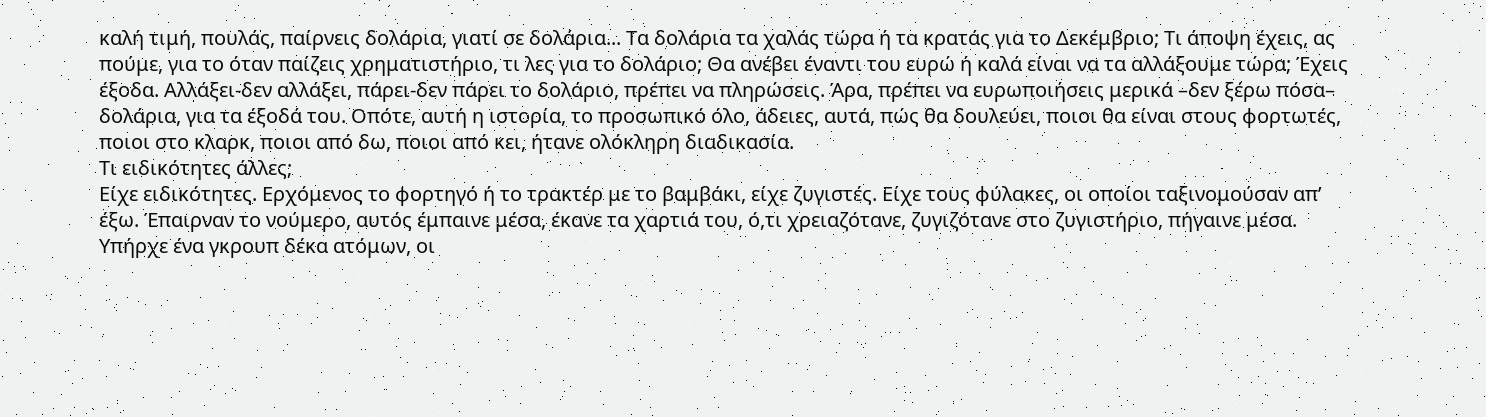καλή τιμή, πουλάς, παίρνεις δολάρια, γιατί σε δολάρια... Τα δολάρια τα χαλάς τώρα ή τα κρατάς για το Δεκέμβριο; Τι άποψη έχεις, ας πούμε, για το όταν παίζεις χρηματιστήριο, τι λες για το δολάριο; Θα ανέβει έναντι του ευρώ ή καλά είναι να τα αλλάξουμε τώρα; Έχεις έξοδα. Αλλάξει-δεν αλλάξει, πάρει-δεν πάρει το δολάριο, πρέπει να πληρώσεις. Άρα, πρέπει να ευρωποιήσεις μερικά –δεν ξέρω πόσα– δολάρια, για τα έξοδά του. Οπότε, αυτή η ιστορία, το προσωπικό όλο, άδειες, αυτά, πώς θα δουλεύει, ποιοι θα είναι στους φορτωτές, ποιοι στο κλαρκ, ποιοι από δω, ποιοι από κει, ήτανε ολόκληρη διαδικασία.
Τι ειδικότητες άλλες;
Είχε ειδικότητες. Ερχόμενος το φορτηγό ή το τρακτέρ με το βαμβάκι, είχε ζυγιστές. Είχε τους φύλακες, οι οποίοι ταξινομούσαν απ’ έξω. Έπαιρναν το νούμερο, αυτός έμπαινε μέσα, έκανε τα χαρτιά του, ό,τι χρειαζότανε, ζυγιζότανε στο ζυγιστήριο, πήγαινε μέσα. Υπήρχε ένα γκρουπ δέκα ατόμων, οι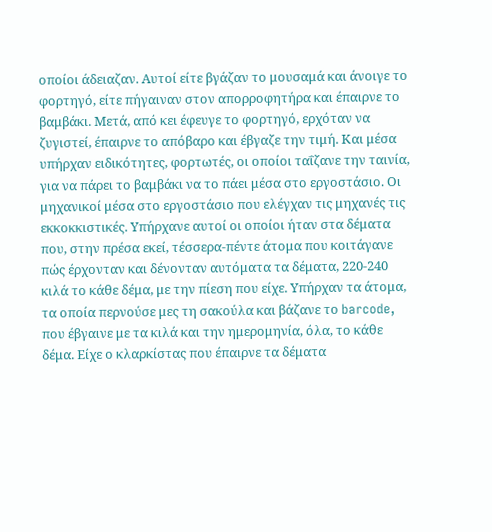οποίοι άδειαζαν. Αυτοί είτε βγάζαν το μουσαμά και άνοιγε το φορτηγό, είτε πήγαιναν στον απορροφητήρα και έπαιρνε το βαμβάκι. Μετά, από κει έφευγε το φορτηγό, ερχόταν να ζυγιστεί, έπαιρνε το απόβαρο και έβγαζε την τιμή. Και μέσα υπήρχαν ειδικότητες, φορτωτές, οι οποίοι ταΐζανε την ταινία, για να πάρει το βαμβάκι να το πάει μέσα στο εργοστάσιο. Οι μηχανικοί μέσα στο εργοστάσιο που ελέγχαν τις μηχανές τις εκκοκκιστικές. Υπήρχανε αυτοί οι οποίοι ήταν στα δέματα που, στην πρέσα εκεί, τέσσερα-πέντε άτομα που κοιτάγανε πώς έρχονταν και δένονταν αυτόματα τα δέματα, 220-240 κιλά το κάθε δέμα, με την πίεση που είχε. Υπήρχαν τα άτομα, τα οποία περνούσε μες τη σακούλα και βάζανε το barcode, που έβγαινε με τα κιλά και την ημερομηνία, όλα, το κάθε δέμα. Είχε ο κλαρκίστας που έπαιρνε τα δέματα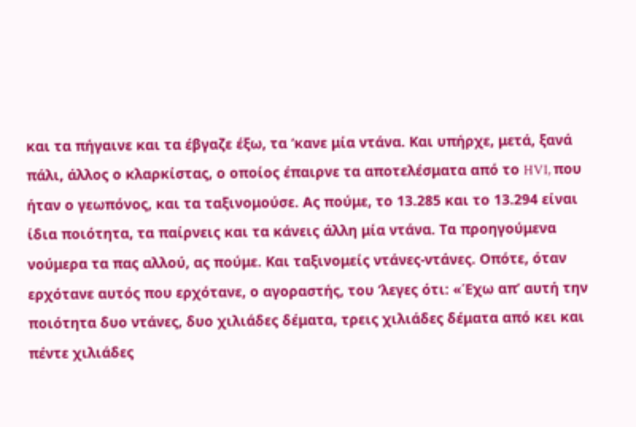και τα πήγαινε και τα έβγαζε έξω, τα ‘κανε μία ντάνα. Και υπήρχε, μετά, ξανά πάλι, άλλος ο κλαρκίστας, ο οποίος έπαιρνε τα αποτελέσματα από το HVI, που ήταν ο γεωπόνος, και τα ταξινομούσε. Ας πούμε, το 13.285 και το 13.294 είναι ίδια ποιότητα, τα παίρνεις και τα κάνεις άλλη μία ντάνα. Τα προηγούμενα νούμερα τα πας αλλού, ας πούμε. Και ταξινομείς ντάνες-ντάνες. Οπότε, όταν ερχότανε αυτός που ερχότανε, ο αγοραστής, του ‘λεγες ότι: «Έχω απ’ αυτή την ποιότητα δυο ντάνες, δυο χιλιάδες δέματα, τρεις χιλιάδες δέματα από κει και πέντε χιλιάδες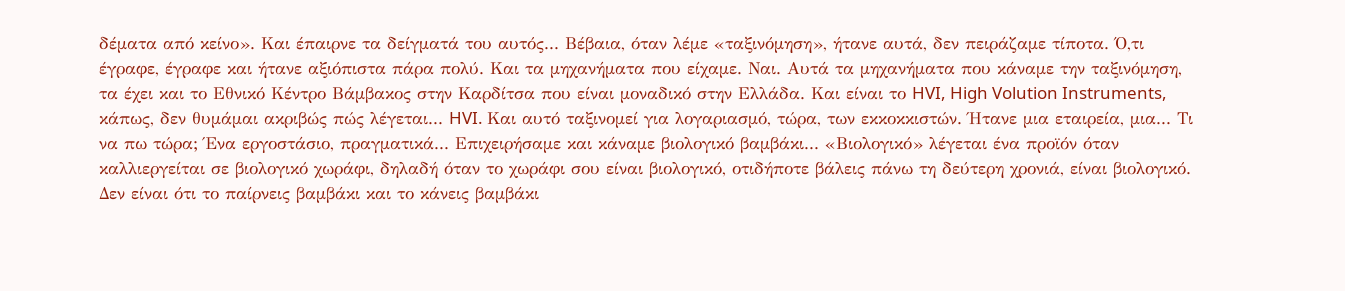δέματα από κείνο». Και έπαιρνε τα δείγματά του αυτός... Βέβαια, όταν λέμε «ταξινόμηση», ήτανε αυτά, δεν πειράζαμε τίποτα. Ό,τι έγραφε, έγραφε και ήτανε αξιόπιστα πάρα πολύ. Και τα μηχανήματα που είχαμε. Ναι. Αυτά τα μηχανήματα που κάναμε την ταξινόμηση, τα έχει και το Εθνικό Κέντρο Βάμβακος στην Καρδίτσα που είναι μοναδικό στην Ελλάδα. Και είναι το HVI, High Volution Instruments, κάπως, δεν θυμάμαι ακριβώς πώς λέγεται... HVI. Και αυτό ταξινομεί για λογαριασμό, τώρα, των εκκοκκιστών. Ήτανε μια εταιρεία, μια... Τι να πω τώρα; Ένα εργοστάσιο, πραγματικά... Επιχειρήσαμε και κάναμε βιολογικό βαμβάκι... «Βιολογικό» λέγεται ένα προϊόν όταν καλλιεργείται σε βιολογικό χωράφι, δηλαδή όταν το χωράφι σου είναι βιολογικό, οτιδήποτε βάλεις πάνω τη δεύτερη χρονιά, είναι βιολογικό. Δεν είναι ότι το παίρνεις βαμβάκι και το κάνεις βαμβάκι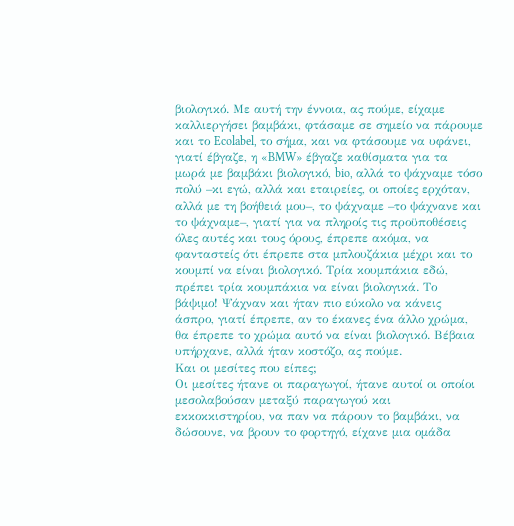βιολογικό. Με αυτή την έννοια, ας πούμε, είχαμε καλλιεργήσει βαμβάκι, φτάσαμε σε σημείο να πάρουμε και το Ecolabel, το σήμα, και να φτάσουμε να υφάνει, γιατί έβγαζε, η «BMW» έβγαζε καθίσματα για τα μωρά με βαμβάκι βιολογικό, bio, αλλά το ψάχναμε τόσο πολύ –κι εγώ, αλλά και εταιρείες, οι οποίες ερχόταν, αλλά με τη βοήθειά μου–, το ψάχναμε –το ψάχνανε και το ψάχναμε–, γιατί για να πληροίς τις προϋποθέσεις όλες αυτές και τους όρους, έπρεπε ακόμα, να φανταστείς ότι έπρεπε στα μπλουζάκια μέχρι και το κουμπί να είναι βιολογικό. Τρία κουμπάκια εδώ, πρέπει τρία κουμπάκια να είναι βιολογικά. Το βάψιμο! Ψάχναν και ήταν πιο εύκολο να κάνεις άσπρο, γιατί έπρεπε, αν το έκανες ένα άλλο χρώμα, θα έπρεπε το χρώμα αυτό να είναι βιολογικό. Βέβαια υπήρχανε, αλλά ήταν κοστόζο, ας πούμε.
Και οι μεσίτες που είπες;
Οι μεσίτες ήτανε οι παραγωγοί, ήτανε αυτοί οι οποίοι μεσολαβούσαν μεταξύ παραγωγού και εκκοκκιστηρίου, να παν να πάρουν το βαμβάκι, να δώσουνε, να βρουν το φορτηγό, είχανε μια ομάδα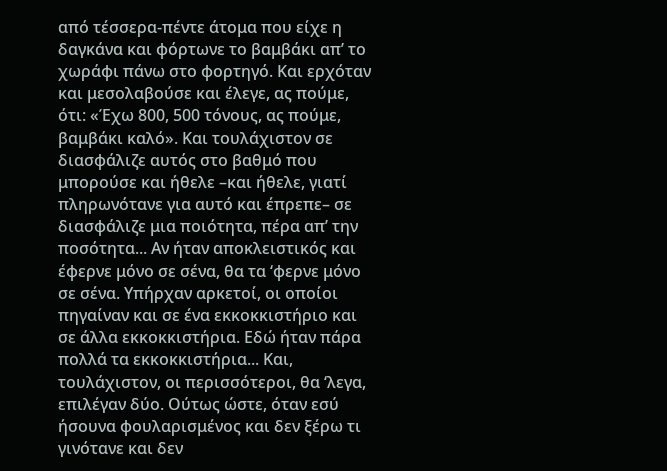από τέσσερα-πέντε άτομα που είχε η δαγκάνα και φόρτωνε το βαμβάκι απ’ το χωράφι πάνω στο φορτηγό. Και ερχόταν και μεσολαβούσε και έλεγε, ας πούμε, ότι: «Έχω 800, 500 τόνους, ας πούμε, βαμβάκι καλό». Και τουλάχιστον σε διασφάλιζε αυτός στο βαθμό που μπορούσε και ήθελε –και ήθελε, γιατί πληρωνότανε για αυτό και έπρεπε– σε διασφάλιζε μια ποιότητα, πέρα απ’ την ποσότητα... Αν ήταν αποκλειστικός και έφερνε μόνο σε σένα, θα τα ‘φερνε μόνο σε σένα. Υπήρχαν αρκετοί, οι οποίοι πηγαίναν και σε ένα εκκοκκιστήριο και σε άλλα εκκοκκιστήρια. Εδώ ήταν πάρα πολλά τα εκκοκκιστήρια... Και, τουλάχιστον, οι περισσότεροι, θα ‘λεγα, επιλέγαν δύο. Ούτως ώστε, όταν εσύ ήσουνα φουλαρισμένος και δεν ξέρω τι γινότανε και δεν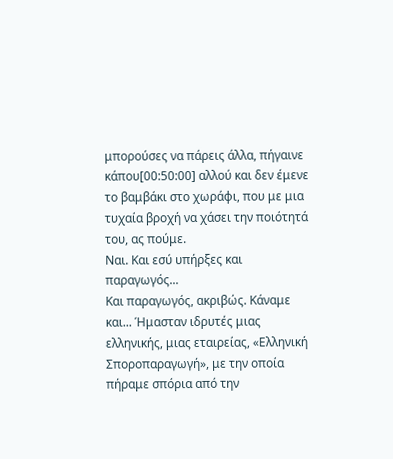μπορούσες να πάρεις άλλα, πήγαινε κάπου[00:50:00] αλλού και δεν έμενε το βαμβάκι στο χωράφι, που με μια τυχαία βροχή να χάσει την ποιότητά του, ας πούμε.
Ναι. Και εσύ υπήρξες και παραγωγός...
Και παραγωγός, ακριβώς. Κάναμε και... Ήμασταν ιδρυτές μιας ελληνικής, μιας εταιρείας, «Ελληνική Σποροπαραγωγή», με την οποία πήραμε σπόρια από την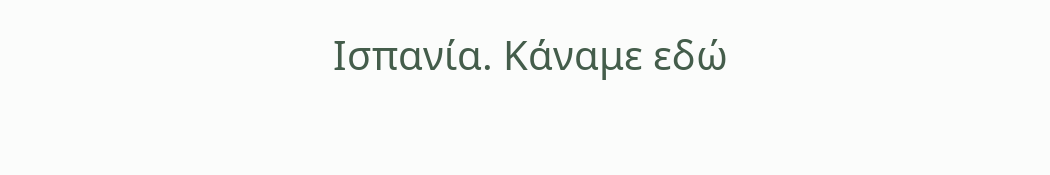Ισπανία. Κάναμε εδώ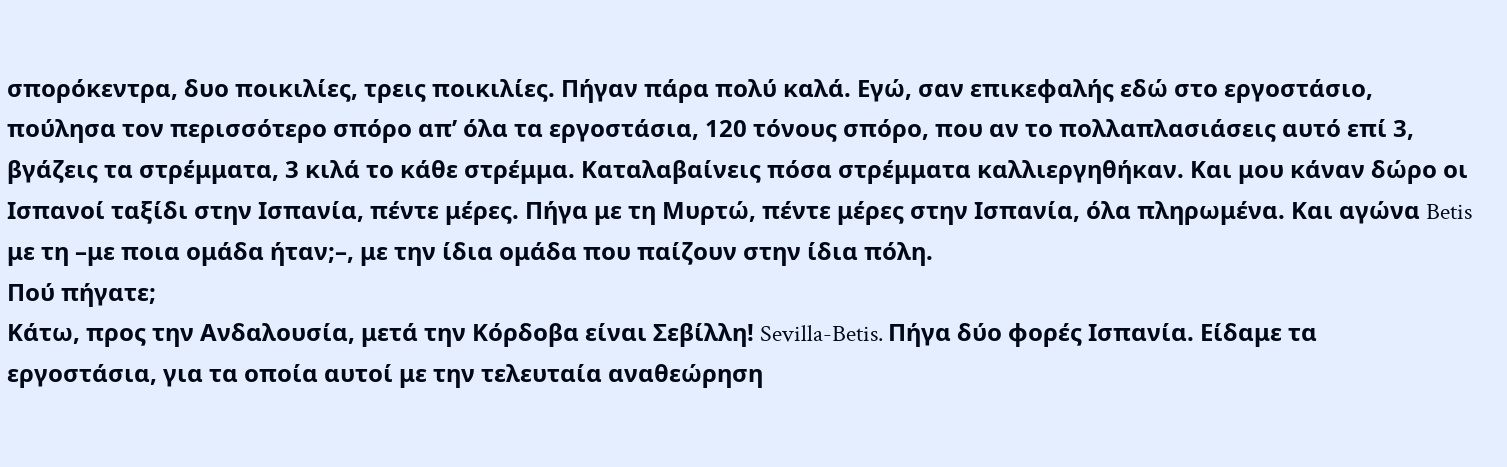σπορόκεντρα, δυο ποικιλίες, τρεις ποικιλίες. Πήγαν πάρα πολύ καλά. Εγώ, σαν επικεφαλής εδώ στο εργοστάσιο, πούλησα τον περισσότερο σπόρο απ’ όλα τα εργοστάσια, 120 τόνους σπόρο, που αν το πολλαπλασιάσεις αυτό επί 3, βγάζεις τα στρέμματα, 3 κιλά το κάθε στρέμμα. Καταλαβαίνεις πόσα στρέμματα καλλιεργηθήκαν. Και μου κάναν δώρο οι Ισπανοί ταξίδι στην Ισπανία, πέντε μέρες. Πήγα με τη Μυρτώ, πέντε μέρες στην Ισπανία, όλα πληρωμένα. Και αγώνα Betis με τη –με ποια ομάδα ήταν;–, με την ίδια ομάδα που παίζουν στην ίδια πόλη.
Πού πήγατε;
Κάτω, προς την Ανδαλουσία, μετά την Κόρδοβα είναι Σεβίλλη! Sevilla-Betis. Πήγα δύο φορές Ισπανία. Είδαμε τα εργοστάσια, για τα οποία αυτοί με την τελευταία αναθεώρηση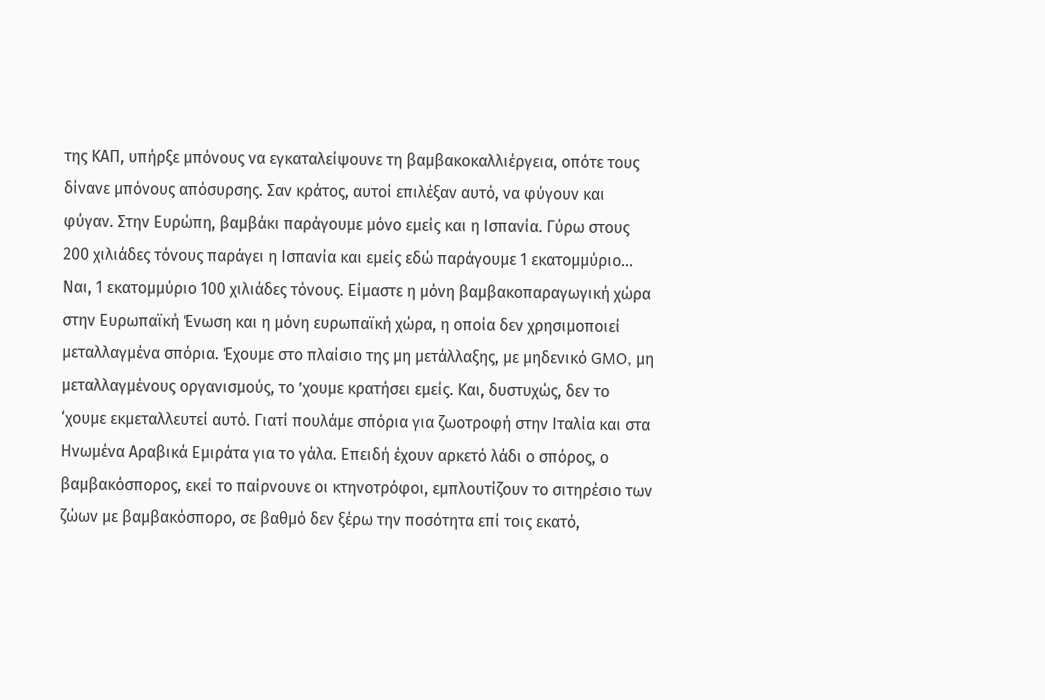της ΚΑΠ, υπήρξε μπόνους να εγκαταλείψουνε τη βαμβακοκαλλιέργεια, οπότε τους δίνανε μπόνους απόσυρσης. Σαν κράτος, αυτοί επιλέξαν αυτό, να φύγουν και φύγαν. Στην Ευρώπη, βαμβάκι παράγουμε μόνο εμείς και η Ισπανία. Γύρω στους 200 χιλιάδες τόνους παράγει η Ισπανία και εμείς εδώ παράγουμε 1 εκατομμύριο... Ναι, 1 εκατομμύριο 100 χιλιάδες τόνους. Είμαστε η μόνη βαμβακοπαραγωγική χώρα στην Ευρωπαϊκή Ένωση και η μόνη ευρωπαϊκή χώρα, η οποία δεν χρησιμοποιεί μεταλλαγμένα σπόρια. Έχουμε στο πλαίσιο της μη μετάλλαξης, με μηδενικό GMO, μη μεταλλαγμένους οργανισμούς, το ’χουμε κρατήσει εμείς. Και, δυστυχώς, δεν το ‘χουμε εκμεταλλευτεί αυτό. Γιατί πουλάμε σπόρια για ζωοτροφή στην Ιταλία και στα Ηνωμένα Αραβικά Εμιράτα για το γάλα. Επειδή έχουν αρκετό λάδι ο σπόρος, ο βαμβακόσπορος, εκεί το παίρνουνε οι κτηνοτρόφοι, εμπλουτίζουν το σιτηρέσιο των ζώων με βαμβακόσπορο, σε βαθμό δεν ξέρω την ποσότητα επί τοις εκατό,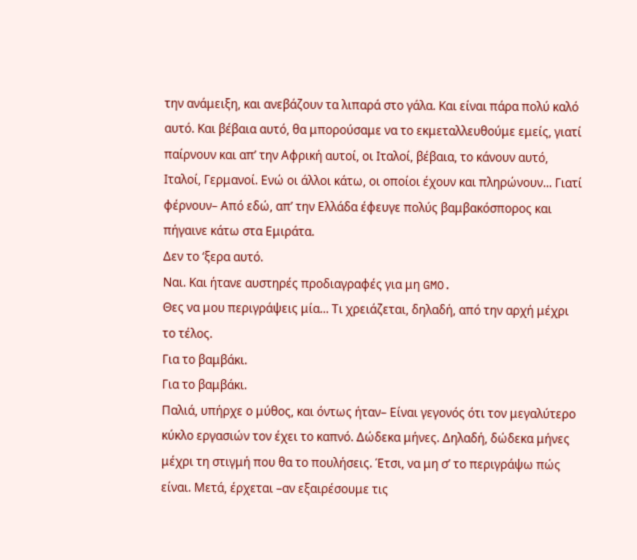την ανάμειξη, και ανεβάζουν τα λιπαρά στο γάλα. Και είναι πάρα πολύ καλό αυτό. Και βέβαια αυτό, θα μπορούσαμε να το εκμεταλλευθούμε εμείς, γιατί παίρνουν και απ’ την Αφρική αυτοί, οι Ιταλοί, βέβαια, το κάνουν αυτό, Ιταλοί, Γερμανοί. Ενώ οι άλλοι κάτω, οι οποίοι έχουν και πληρώνουν... Γιατί φέρνουν– Από εδώ, απ’ την Ελλάδα έφευγε πολύς βαμβακόσπορος και πήγαινε κάτω στα Εμιράτα.
Δεν το ‘ξερα αυτό.
Ναι. Και ήτανε αυστηρές προδιαγραφές για μη GMO.
Θες να μου περιγράψεις μία... Τι χρειάζεται, δηλαδή, από την αρχή μέχρι το τέλος.
Για το βαμβάκι.
Για το βαμβάκι.
Παλιά, υπήρχε ο μύθος, και όντως ήταν– Είναι γεγονός ότι τον μεγαλύτερο κύκλο εργασιών τον έχει το καπνό. Δώδεκα μήνες. Δηλαδή, δώδεκα μήνες μέχρι τη στιγμή που θα το πουλήσεις. Έτσι, να μη σ’ το περιγράψω πώς είναι. Μετά, έρχεται –αν εξαιρέσουμε τις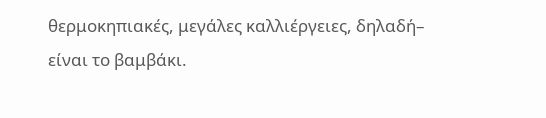θερμοκηπιακές, μεγάλες καλλιέργειες, δηλαδή– είναι το βαμβάκι.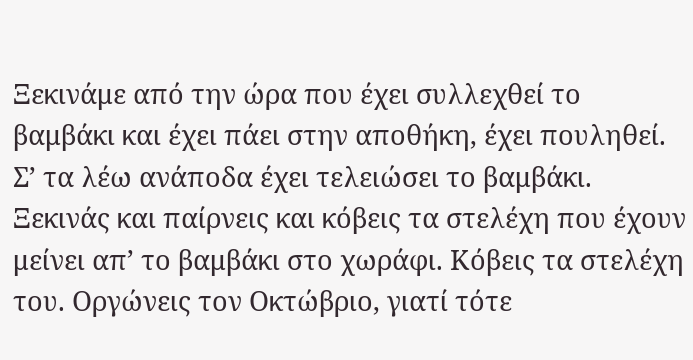Ξεκινάμε από την ώρα που έχει συλλεχθεί το βαμβάκι και έχει πάει στην αποθήκη, έχει πουληθεί. Σ’ τα λέω ανάποδα έχει τελειώσει το βαμβάκι. Ξεκινάς και παίρνεις και κόβεις τα στελέχη που έχουν μείνει απ’ το βαμβάκι στο χωράφι. Κόβεις τα στελέχη του. Οργώνεις τον Οκτώβριο, γιατί τότε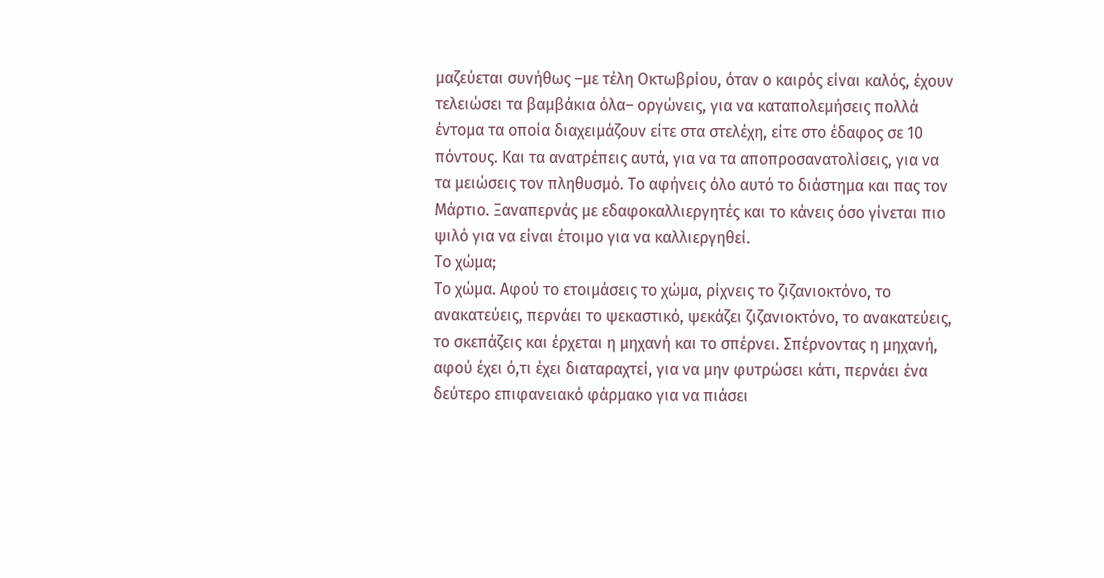μαζεύεται συνήθως –με τέλη Οκτωβρίου, όταν ο καιρός είναι καλός, έχουν τελειώσει τα βαμβάκια όλα– οργώνεις, για να καταπολεμήσεις πολλά έντομα τα οποία διαχειμάζουν είτε στα στελέχη, είτε στο έδαφος σε 10 πόντους. Και τα ανατρέπεις αυτά, για να τα αποπροσανατολίσεις, για να τα μειώσεις τον πληθυσμό. Το αφήνεις όλο αυτό το διάστημα και πας τον Μάρτιο. Ξαναπερνάς με εδαφοκαλλιεργητές και το κάνεις όσο γίνεται πιο ψιλό για να είναι έτοιμο για να καλλιεργηθεί.
Το χώμα;
Το χώμα. Αφού το ετοιμάσεις το χώμα, ρίχνεις το ζιζανιοκτόνο, το ανακατεύεις, περνάει το ψεκαστικό, ψεκάζει ζιζανιοκτόνο, το ανακατεύεις, το σκεπάζεις και έρχεται η μηχανή και το σπέρνει. Σπέρνοντας η μηχανή, αφού έχει ό,τι έχει διαταραχτεί, για να μην φυτρώσει κάτι, περνάει ένα δεύτερο επιφανειακό φάρμακο για να πιάσει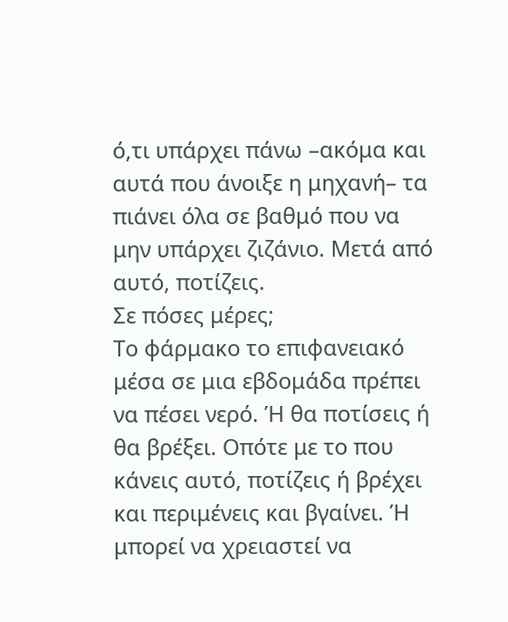ό,τι υπάρχει πάνω –ακόμα και αυτά που άνοιξε η μηχανή– τα πιάνει όλα σε βαθμό που να μην υπάρχει ζιζάνιο. Μετά από αυτό, ποτίζεις.
Σε πόσες μέρες;
Το φάρμακο το επιφανειακό μέσα σε μια εβδομάδα πρέπει να πέσει νερό. Ή θα ποτίσεις ή θα βρέξει. Οπότε με το που κάνεις αυτό, ποτίζεις ή βρέχει και περιμένεις και βγαίνει. Ή μπορεί να χρειαστεί να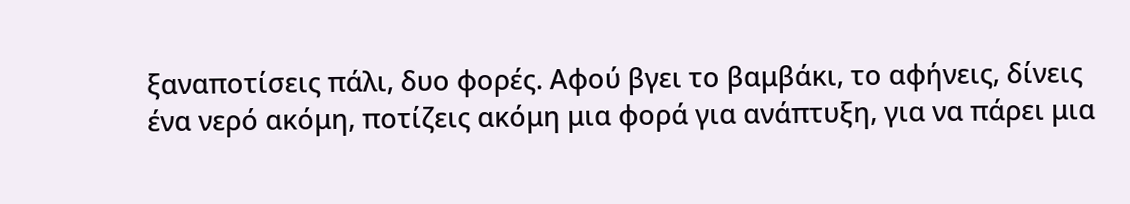ξαναποτίσεις πάλι, δυο φορές. Αφού βγει το βαμβάκι, το αφήνεις, δίνεις ένα νερό ακόμη, ποτίζεις ακόμη μια φορά για ανάπτυξη, για να πάρει μια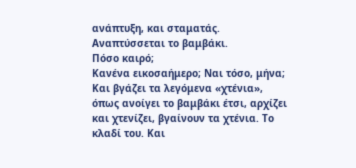ανάπτυξη, και σταματάς. Αναπτύσσεται το βαμβάκι.
Πόσο καιρό;
Κανένα εικοσαήμερο; Ναι τόσο, μήνα; Και βγάζει τα λεγόμενα «χτένια», όπως ανοίγει το βαμβάκι έτσι, αρχίζει και χτενίζει, βγαίνουν τα χτένια. Το κλαδί του. Και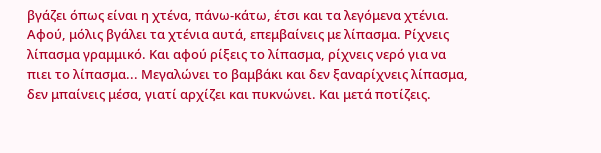βγάζει όπως είναι η χτένα, πάνω-κάτω, έτσι και τα λεγόμενα χτένια. Αφού, μόλις βγάλει τα χτένια αυτά, επεμβαίνεις με λίπασμα. Ρίχνεις λίπασμα γραμμικό. Και αφού ρίξεις το λίπασμα, ρίχνεις νερό για να πιει το λίπασμα... Μεγαλώνει το βαμβάκι και δεν ξαναρίχνεις λίπασμα, δεν μπαίνεις μέσα, γιατί αρχίζει και πυκνώνει. Και μετά ποτίζεις.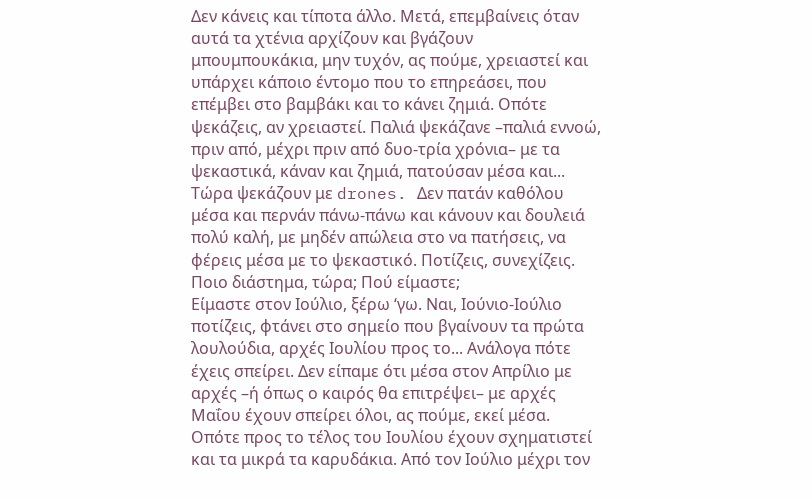Δεν κάνεις και τίποτα άλλο. Μετά, επεμβαίνεις όταν αυτά τα χτένια αρχίζουν και βγάζουν μπουμπουκάκια, μην τυχόν, ας πούμε, χρειαστεί και υπάρχει κάποιο έντομο που το επηρεάσει, που επέμβει στο βαμβάκι και το κάνει ζημιά. Οπότε ψεκάζεις, αν χρειαστεί. Παλιά ψεκάζανε –παλιά εννοώ, πριν από, μέχρι πριν από δυο-τρία χρόνια– με τα ψεκαστικά, κάναν και ζημιά, πατούσαν μέσα και... Τώρα ψεκάζουν με drones. Δεν πατάν καθόλου μέσα και περνάν πάνω-πάνω και κάνουν και δουλειά πολύ καλή, με μηδέν απώλεια στο να πατήσεις, να φέρεις μέσα με το ψεκαστικό. Ποτίζεις, συνεχίζεις.
Ποιο διάστημα, τώρα; Πού είμαστε;
Είμαστε στον Ιούλιο, ξέρω ‘γω. Ναι, Ιούνιο-Ιούλιο ποτίζεις, φτάνει στο σημείο που βγαίνουν τα πρώτα λουλούδια, αρχές Ιουλίου προς το... Ανάλογα πότε έχεις σπείρει. Δεν είπαμε ότι μέσα στον Απρίλιο με αρχές –ή όπως ο καιρός θα επιτρέψει– με αρχές Μαΐου έχουν σπείρει όλοι, ας πούμε, εκεί μέσα. Οπότε προς το τέλος του Ιουλίου έχουν σχηματιστεί και τα μικρά τα καρυδάκια. Από τον Ιούλιο μέχρι τον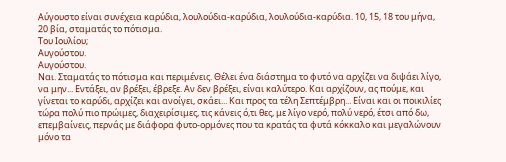Αύγουστο είναι συνέχεια καρύδια, λουλούδια-καρύδια, λουλούδια-καρύδια. 10, 15, 18 του μήνα, 20 βία, σταματάς το πότισμα.
Του Ιουλίου;
Αυγούστου.
Αυγούστου.
Ναι. Σταματάς το πότισμα και περιμένεις. Θέλει ένα διάστημα το φυτό να αρχίζει να διψάει λίγο, να μην... Εντάξει, αν βρέξει, έβρεξε. Αν δεν βρέξει, είναι καλύτερο. Και αρχίζουν, ας πούμε, και γίνεται το καρύδι, αρχίζει και ανοίγει, σκάει... Και προς τα τέλη Σεπτέμβρη... Είναι και οι ποικιλίες τώρα πολύ πιο πρώιμες, διαχειρίσιμες, τις κάνεις ό,τι θες, με λίγο νερό, πολύ νερό, έτσι από δω, επεμβαίνεις, περνάς με διάφορα φυτο-ορμόνες που τα κρατάς τα φυτά κόκκαλο και μεγαλώνουν μόνο τα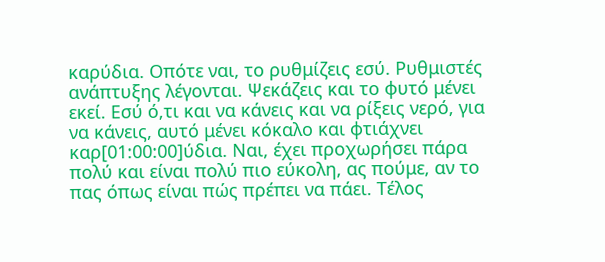καρύδια. Οπότε ναι, το ρυθμίζεις εσύ. Ρυθμιστές ανάπτυξης λέγονται. Ψεκάζεις και το φυτό μένει εκεί. Εσύ ό,τι και να κάνεις και να ρίξεις νερό, για να κάνεις, αυτό μένει κόκαλο και φτιάχνει καρ[01:00:00]ύδια. Ναι, έχει προχωρήσει πάρα πολύ και είναι πολύ πιο εύκολη, ας πούμε, αν το πας όπως είναι πώς πρέπει να πάει. Τέλος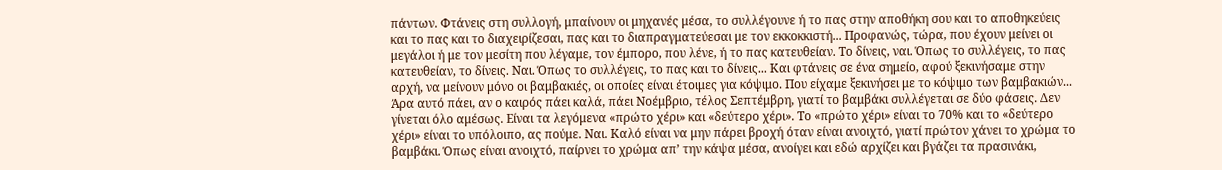πάντων. Φτάνεις στη συλλογή, μπαίνουν οι μηχανές μέσα, το συλλέγουνε ή το πας στην αποθήκη σου και το αποθηκεύεις και το πας και το διαχειρίζεσαι, πας και το διαπραγματεύεσαι με τον εκκοκκιστή... Προφανώς, τώρα, που έχουν μείνει οι μεγάλοι ή με τον μεσίτη που λέγαμε, τον έμπορο, που λένε, ή το πας κατευθείαν. Το δίνεις, ναι. Όπως το συλλέγεις, το πας κατευθείαν, το δίνεις. Ναι. Όπως το συλλέγεις, το πας και το δίνεις... Και φτάνεις σε ένα σημείο, αφού ξεκινήσαμε στην αρχή, να μείνουν μόνο οι βαμβακιές, οι οποίες είναι έτοιμες για κόψιμο. Που είχαμε ξεκινήσει με το κόψιμο των βαμβακιών... Άρα αυτό πάει, αν ο καιρός πάει καλά, πάει Νοέμβριο, τέλος Σεπτέμβρη, γιατί το βαμβάκι συλλέγεται σε δύο φάσεις. Δεν γίνεται όλο αμέσως. Είναι τα λεγόμενα «πρώτο χέρι» και «δεύτερο χέρι». Το «πρώτο χέρι» είναι το 70% και το «δεύτερο χέρι» είναι το υπόλοιπο, ας πούμε. Ναι. Καλό είναι να μην πάρει βροχή όταν είναι ανοιχτό, γιατί πρώτον χάνει το χρώμα το βαμβάκι. Όπως είναι ανοιχτό, παίρνει το χρώμα απ’ την κάψα μέσα, ανοίγει και εδώ αρχίζει και βγάζει τα πρασινάκι,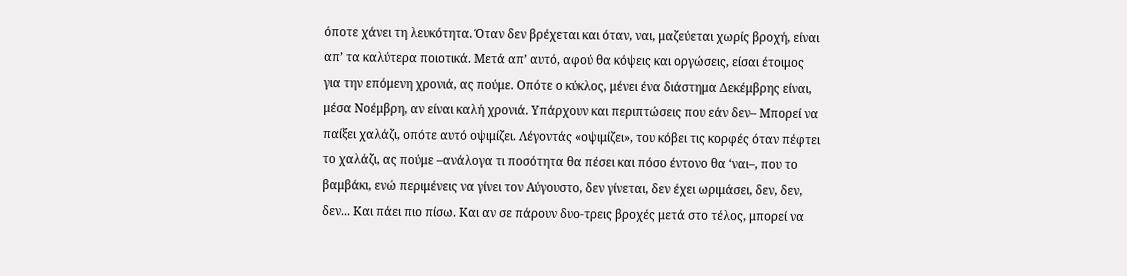όποτε χάνει τη λευκότητα. Όταν δεν βρέχεται και όταν, ναι, μαζεύεται χωρίς βροχή, είναι απ’ τα καλύτερα ποιοτικά. Μετά απ’ αυτό, αφού θα κόψεις και οργώσεις, είσαι έτοιμος για την επόμενη χρονιά, ας πούμε. Οπότε ο κύκλος, μένει ένα διάστημα Δεκέμβρης είναι, μέσα Νοέμβρη, αν είναι καλή χρονιά. Υπάρχουν και περιπτώσεις που εάν δεν– Μπορεί να παίξει χαλάζι, οπότε αυτό οψιμίζει. Λέγοντάς «οψιμίζει», του κόβει τις κορφές όταν πέφτει το χαλάζι, ας πούμε –ανάλογα τι ποσότητα θα πέσει και πόσο έντονο θα ‘ναι–, που το βαμβάκι, ενώ περιμένεις να γίνει τον Αύγουστο, δεν γίνεται, δεν έχει ωριμάσει, δεν, δεν, δεν... Και πάει πιο πίσω. Και αν σε πάρουν δυο-τρεις βροχές μετά στο τέλος, μπορεί να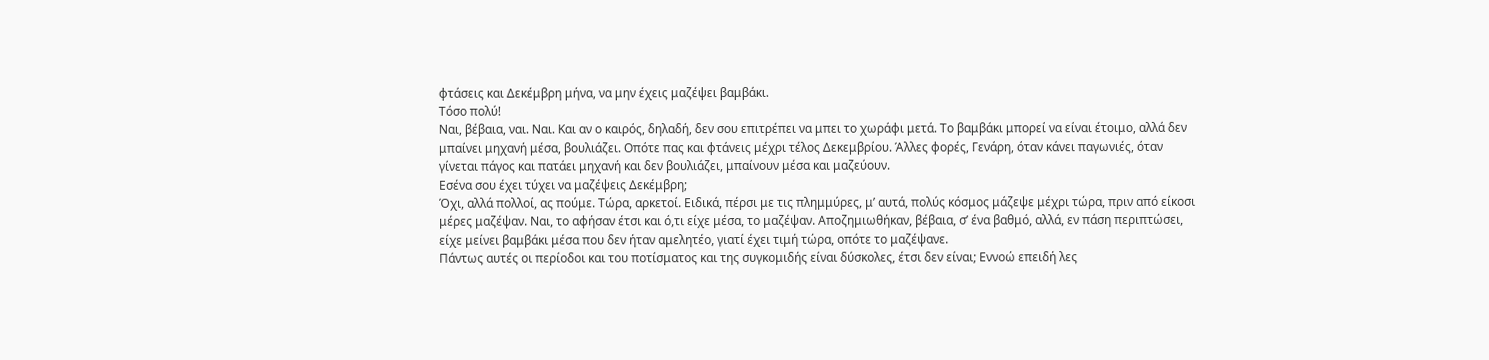φτάσεις και Δεκέμβρη μήνα, να μην έχεις μαζέψει βαμβάκι.
Τόσο πολύ!
Ναι, βέβαια, ναι. Ναι. Και αν ο καιρός, δηλαδή, δεν σου επιτρέπει να μπει το χωράφι μετά. Το βαμβάκι μπορεί να είναι έτοιμο, αλλά δεν μπαίνει μηχανή μέσα, βουλιάζει. Οπότε πας και φτάνεις μέχρι τέλος Δεκεμβρίου. Άλλες φορές, Γενάρη, όταν κάνει παγωνιές, όταν γίνεται πάγος και πατάει μηχανή και δεν βουλιάζει, μπαίνουν μέσα και μαζεύουν.
Εσένα σου έχει τύχει να μαζέψεις Δεκέμβρη;
Όχι, αλλά πολλοί, ας πούμε. Τώρα, αρκετοί. Ειδικά, πέρσι με τις πλημμύρες, μ’ αυτά, πολύς κόσμος μάζεψε μέχρι τώρα, πριν από είκοσι μέρες μαζέψαν. Ναι, το αφήσαν έτσι και ό,τι είχε μέσα, το μαζέψαν. Αποζημιωθήκαν, βέβαια, σ’ ένα βαθμό, αλλά, εν πάση περιπτώσει, είχε μείνει βαμβάκι μέσα που δεν ήταν αμελητέο, γιατί έχει τιμή τώρα, οπότε το μαζέψανε.
Πάντως αυτές οι περίοδοι και του ποτίσματος και της συγκομιδής είναι δύσκολες, έτσι δεν είναι; Εννοώ επειδή λες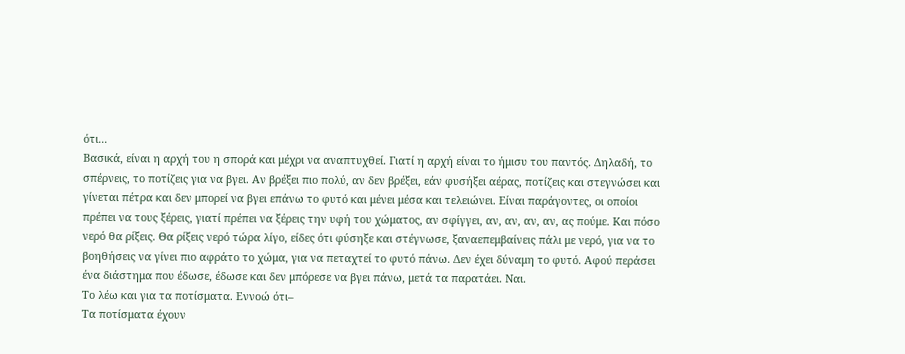ότι...
Βασικά, είναι η αρχή του η σπορά και μέχρι να αναπτυχθεί. Γιατί η αρχή είναι το ήμισυ του παντός. Δηλαδή, το σπέρνεις, το ποτίζεις για να βγει. Αν βρέξει πιο πολύ, αν δεν βρέξει, εάν φυσήξει αέρας, ποτίζεις και στεγνώσει και γίνεται πέτρα και δεν μπορεί να βγει επάνω το φυτό και μένει μέσα και τελειώνει. Είναι παράγοντες, οι οποίοι πρέπει να τους ξέρεις, γιατί πρέπει να ξέρεις την υφή του χώματος, αν σφίγγει, αν, αν, αν, αν, ας πούμε. Και πόσο νερό θα ρίξεις. Θα ρίξεις νερό τώρα λίγο, είδες ότι φύσηξε και στέγνωσε, ξαναεπεμβαίνεις πάλι με νερό, για να το βοηθήσεις να γίνει πιο αφράτο το χώμα, για να πεταχτεί το φυτό πάνω. Δεν έχει δύναμη το φυτό. Αφού περάσει ένα διάστημα που έδωσε, έδωσε και δεν μπόρεσε να βγει πάνω, μετά τα παρατάει. Ναι.
Το λέω και για τα ποτίσματα. Εννοώ ότι–
Τα ποτίσματα έχουν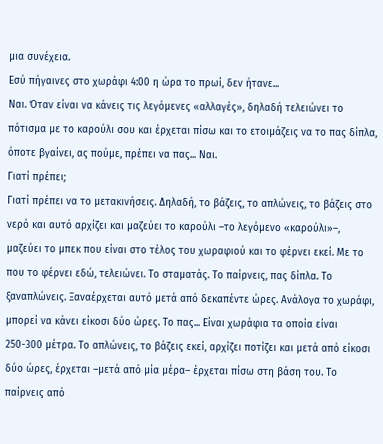μια συνέχεια.
Εσύ πήγαινες στο χωράφι 4:00 η ώρα το πρωί, δεν ήτανε...
Ναι. Όταν είναι να κάνεις τις λεγόμενες «αλλαγές», δηλαδή τελειώνει το πότισμα με το καρούλι σου και έρχεται πίσω και το ετοιμάζεις να το πας δίπλα, όποτε βγαίνει, ας πούμε, πρέπει να πας... Ναι.
Γιατί πρέπει;
Γιατί πρέπει να το μετακινήσεις. Δηλαδή, το βάζεις, το απλώνεις, το βάζεις στο νερό και αυτό αρχίζει και μαζεύει το καρούλι –το λεγόμενο «καρούλι»–, μαζεύει το μπεκ που είναι στο τέλος του χωραφιού και το φέρνει εκεί. Με το που το φέρνει εδώ, τελειώνει. Το σταματάς. Το παίρνεις, πας δίπλα. Το ξαναπλώνεις. Ξαναέρχεται αυτό μετά από δεκαπέντε ώρες. Ανάλογα το χωράφι, μπορεί να κάνει είκοσι δύο ώρες. Το πας... Είναι χωράφια τα οποία είναι 250-300 μέτρα. Το απλώνεις, το βάζεις εκεί, αρχίζει ποτίζει και μετά από είκοσι δύο ώρες, έρχεται –μετά από μία μέρα– έρχεται πίσω στη βάση του. Το παίρνεις από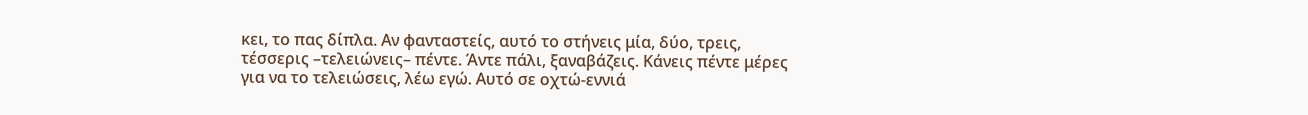κει, το πας δίπλα. Αν φανταστείς, αυτό το στήνεις μία, δύο, τρεις, τέσσερις –τελειώνεις– πέντε. Άντε πάλι, ξαναβάζεις. Κάνεις πέντε μέρες για να το τελειώσεις, λέω εγώ. Αυτό σε οχτώ-εννιά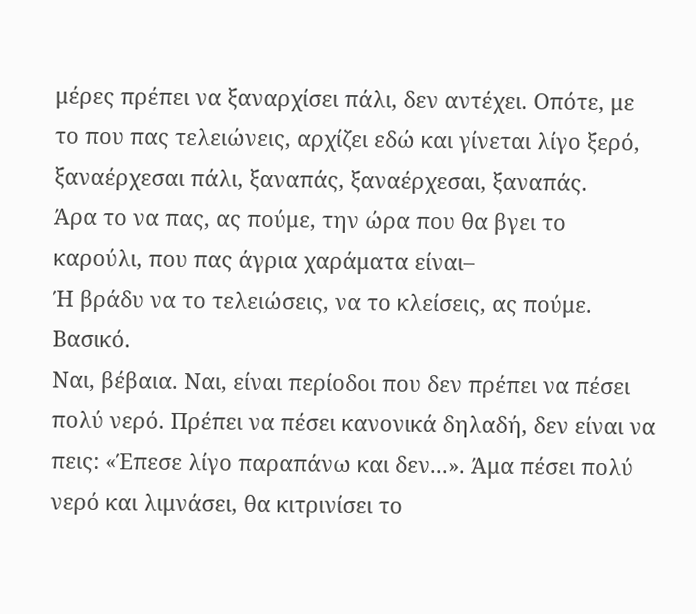μέρες πρέπει να ξαναρχίσει πάλι, δεν αντέχει. Οπότε, με το που πας τελειώνεις, αρχίζει εδώ και γίνεται λίγο ξερό, ξαναέρχεσαι πάλι, ξαναπάς, ξαναέρχεσαι, ξαναπάς.
Άρα το να πας, ας πούμε, την ώρα που θα βγει το καρούλι, που πας άγρια χαράματα είναι–
Ή βράδυ να το τελειώσεις, να το κλείσεις, ας πούμε.
Βασικό.
Ναι, βέβαια. Ναι, είναι περίοδοι που δεν πρέπει να πέσει πολύ νερό. Πρέπει να πέσει κανονικά δηλαδή, δεν είναι να πεις: «Έπεσε λίγο παραπάνω και δεν...». Άμα πέσει πολύ νερό και λιμνάσει, θα κιτρινίσει το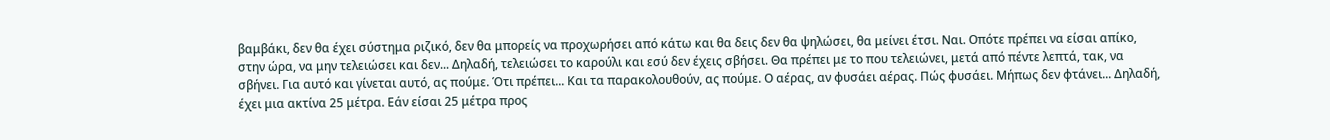βαμβάκι, δεν θα έχει σύστημα ριζικό, δεν θα μπορείς να προχωρήσει από κάτω και θα δεις δεν θα ψηλώσει, θα μείνει έτσι. Ναι. Οπότε πρέπει να είσαι απίκο, στην ώρα, να μην τελειώσει και δεν... Δηλαδή, τελειώσει το καρούλι και εσύ δεν έχεις σβήσει. Θα πρέπει με το που τελειώνει, μετά από πέντε λεπτά, τακ, να σβήνει. Για αυτό και γίνεται αυτό, ας πούμε. Ότι πρέπει... Και τα παρακολουθούν, ας πούμε. Ο αέρας, αν φυσάει αέρας. Πώς φυσάει. Μήπως δεν φτάνει... Δηλαδή, έχει μια ακτίνα 25 μέτρα. Εάν είσαι 25 μέτρα προς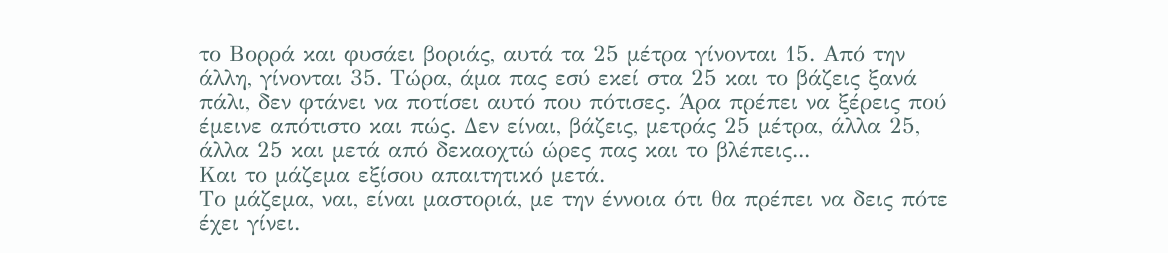το Βορρά και φυσάει βοριάς, αυτά τα 25 μέτρα γίνονται 15. Από την άλλη, γίνονται 35. Τώρα, άμα πας εσύ εκεί στα 25 και το βάζεις ξανά πάλι, δεν φτάνει να ποτίσει αυτό που πότισες. Άρα πρέπει να ξέρεις πού έμεινε απότιστο και πώς. Δεν είναι, βάζεις, μετράς 25 μέτρα, άλλα 25, άλλα 25 και μετά από δεκαοχτώ ώρες πας και το βλέπεις...
Και το μάζεμα εξίσου απαιτητικό μετά.
Το μάζεμα, ναι, είναι μαστοριά, με την έννοια ότι θα πρέπει να δεις πότε έχει γίνει.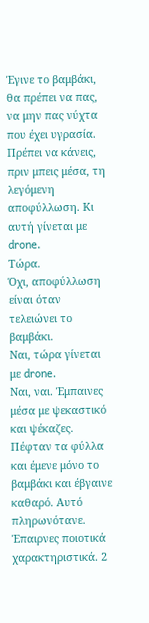Έγινε το βαμβάκι, θα πρέπει να πας, να μην πας νύχτα που έχει υγρασία. Πρέπει να κάνεις, πριν μπεις μέσα, τη λεγόμενη αποφύλλωση. Κι αυτή γίνεται με drone.
Τώρα.
Όχι, αποφύλλωση είναι όταν τελειώνει το βαμβάκι.
Ναι, τώρα γίνεται με drone.
Ναι, ναι. Έμπαινες μέσα με ψεκαστικό και ψέκαζες. Πέφταν τα φύλλα και έμενε μόνο το βαμβάκι και έβγαινε καθαρό. Αυτό πληρωνότανε. Έπαιρνες ποιοτικά χαρακτηριστικά. 2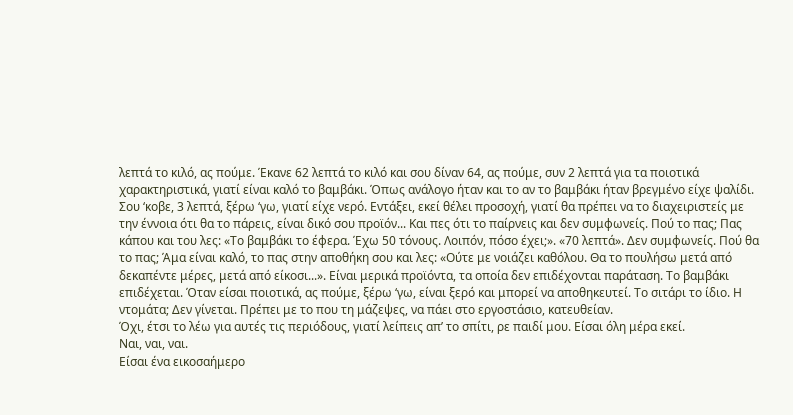λεπτά το κιλό, ας πούμε. Έκανε 62 λεπτά το κιλό και σου δίναν 64, ας πούμε, συν 2 λεπτά για τα ποιοτικά χαρακτηριστικά, γιατί είναι καλό το βαμβάκι. Όπως ανάλογο ήταν και το αν το βαμβάκι ήταν βρεγμένο είχε ψαλίδι. Σου ‘κοβε, 3 λεπτά, ξέρω ‘γω, γιατί είχε νερό. Εντάξει, εκεί θέλει προσοχή, γιατί θα πρέπει να το διαχειριστείς με την έννοια ότι θα το πάρεις, είναι δικό σου προϊόν... Και πες ότι το παίρνεις και δεν συμφωνείς. Πού το πας; Πας κάπου και του λες: «Το βαμβάκι το έφερα. Έχω 50 τόνους. Λοιπόν, πόσο έχει;». «70 λεπτά». Δεν συμφωνείς. Πού θα το πας; Άμα είναι καλό, το πας στην αποθήκη σου και λες: «Ούτε με νοιάζει καθόλου. Θα το πουλήσω μετά από δεκαπέντε μέρες, μετά από είκοσι...». Είναι μερικά προϊόντα, τα οποία δεν επιδέχονται παράταση. Το βαμβάκι επιδέχεται. Όταν είσαι ποιοτικά, ας πούμε, ξέρω ‘γω, είναι ξερό και μπορεί να αποθηκευτεί. Το σιτάρι το ίδιο. Η ντομάτα; Δεν γίνεται. Πρέπει με το που τη μάζεψες, να πάει στο εργοστάσιο, κατευθείαν.
Όχι, έτσι το λέω για αυτές τις περιόδους, γιατί λείπεις απ’ το σπίτι, ρε παιδί μου. Είσαι όλη μέρα εκεί.
Ναι, ναι, ναι.
Είσαι ένα εικοσαήμερο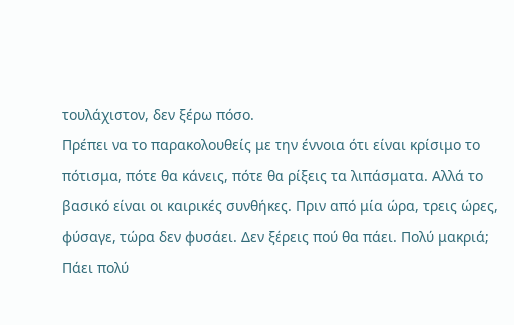τουλάχιστον, δεν ξέρω πόσο.
Πρέπει να το παρακολουθείς με την έννοια ότι είναι κρίσιμο το πότισμα, πότε θα κάνεις, πότε θα ρίξεις τα λιπάσματα. Αλλά το βασικό είναι οι καιρικές συνθήκες. Πριν από μία ώρα, τρεις ώρες, φύσαγε, τώρα δεν φυσάει. Δεν ξέρεις πού θα πάει. Πολύ μακριά; Πάει πολύ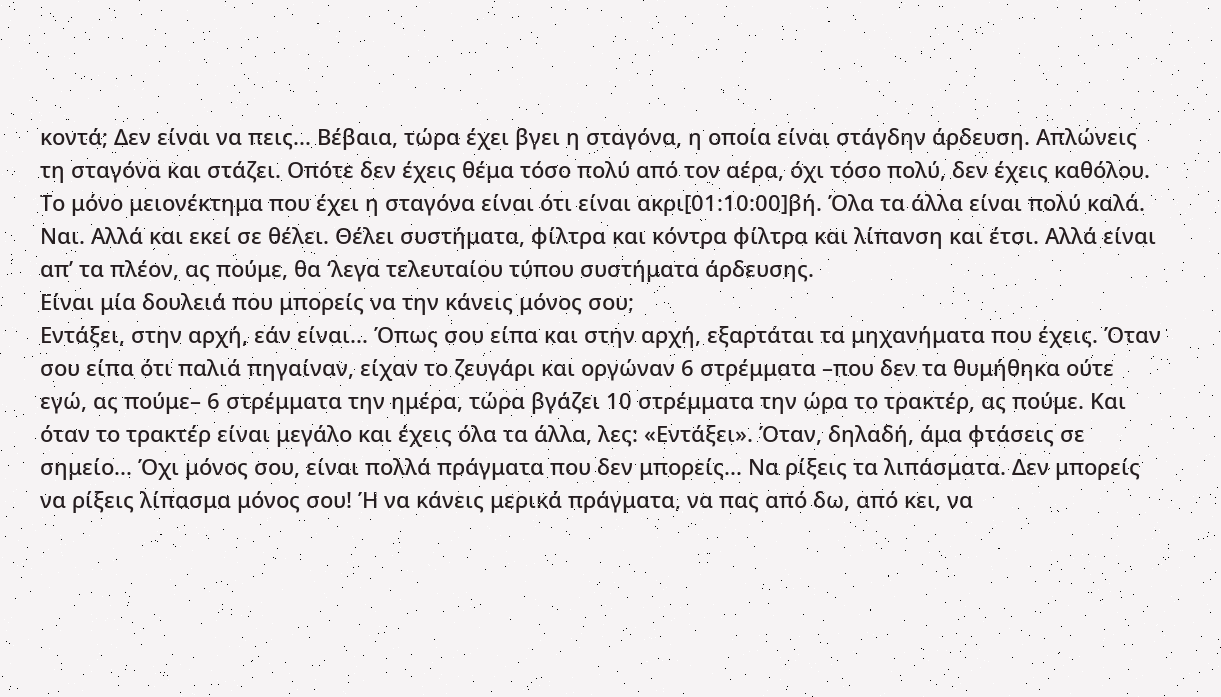κοντά; Δεν είναι να πεις... Βέβαια, τώρα έχει βγει η σταγόνα, η οποία είναι στάγδην άρδευση. Απλώνεις τη σταγόνα και στάζει. Οπότε δεν έχεις θέμα τόσο πολύ από τον αέρα, όχι τόσο πολύ, δεν έχεις καθόλου. Το μόνο μειονέκτημα που έχει η σταγόνα είναι ότι είναι ακρι[01:10:00]βή. Όλα τα άλλα είναι πολύ καλά. Ναι. Αλλά και εκεί σε θέλει. Θέλει συστήματα, φίλτρα και κόντρα φίλτρα και λίπανση και έτσι. Αλλά είναι απ’ τα πλέον, ας πούμε, θα ‘λεγα τελευταίου τύπου συστήματα άρδευσης.
Είναι μία δουλειά που μπορείς να την κάνεις μόνος σου;
Εντάξει, στην αρχή, εάν είναι... Όπως σου είπα και στην αρχή, εξαρτάται τα μηχανήματα που έχεις. Όταν σου είπα ότι παλιά πηγαίναν, είχαν το ζευγάρι και οργώναν 6 στρέμματα –που δεν τα θυμήθηκα ούτε εγώ, ας πούμε– 6 στρέμματα την ημέρα, τώρα βγάζει 10 στρέμματα την ώρα το τρακτέρ, ας πούμε. Και όταν το τρακτέρ είναι μεγάλο και έχεις όλα τα άλλα, λες: «Εντάξει». Όταν, δηλαδή, άμα φτάσεις σε σημείο... Όχι μόνος σου, είναι πολλά πράγματα που δεν μπορείς... Να ρίξεις τα λιπάσματα. Δεν μπορείς να ρίξεις λίπασμα μόνος σου! Ή να κάνεις μερικά πράγματα, να πας από δω, από κει, να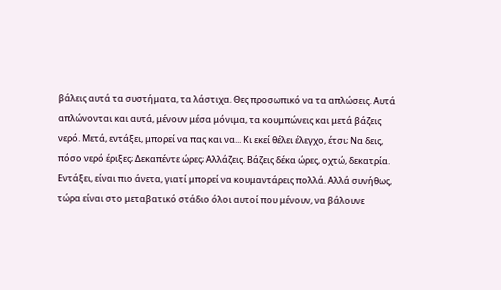βάλεις αυτά τα συστήματα, τα λάστιχα. Θες προσωπικό να τα απλώσεις. Αυτά απλώνονται και αυτά, μένουν μέσα μόνιμα, τα κουμπώνεις και μετά βάζεις νερό. Μετά, εντάξει, μπορεί να πας και να... Κι εκεί θέλει έλεγχο, έτσι; Να δεις, πόσο νερό έριξες; Δεκαπέντε ώρες; Αλλάζεις. Βάζεις δέκα ώρες, οχτώ, δεκατρία. Εντάξει, είναι πιο άνετα, γιατί μπορεί να κουμαντάρεις πολλά. Αλλά συνήθως, τώρα είναι στο μεταβατικό στάδιο όλοι αυτοί που μένουν, να βάλουνε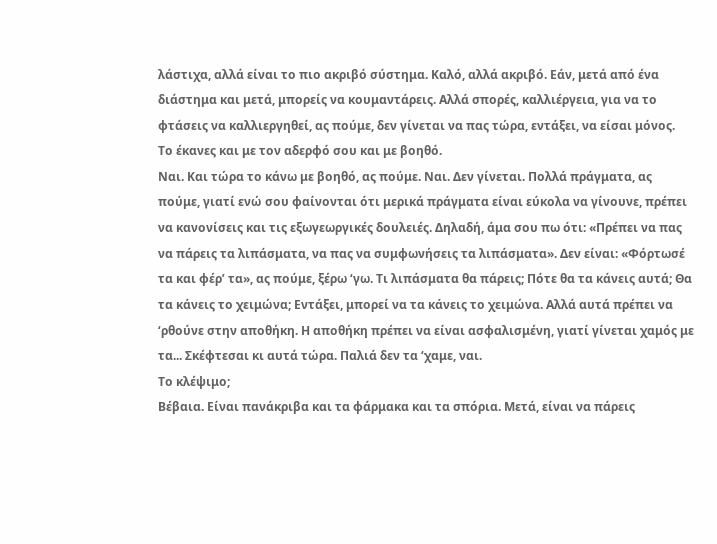λάστιχα, αλλά είναι το πιο ακριβό σύστημα. Καλό, αλλά ακριβό. Εάν, μετά από ένα διάστημα και μετά, μπορείς να κουμαντάρεις. Αλλά σπορές, καλλιέργεια, για να το φτάσεις να καλλιεργηθεί, ας πούμε, δεν γίνεται να πας τώρα, εντάξει, να είσαι μόνος.
Το έκανες και με τον αδερφό σου και με βοηθό.
Ναι. Και τώρα το κάνω με βοηθό, ας πούμε. Ναι. Δεν γίνεται. Πολλά πράγματα, ας πούμε, γιατί ενώ σου φαίνονται ότι μερικά πράγματα είναι εύκολα να γίνουνε, πρέπει να κανονίσεις και τις εξωγεωργικές δουλειές. Δηλαδή, άμα σου πω ότι: «Πρέπει να πας να πάρεις τα λιπάσματα, να πας να συμφωνήσεις τα λιπάσματα». Δεν είναι: «Φόρτωσέ τα και φέρ’ τα», ας πούμε, ξέρω ‘γω. Τι λιπάσματα θα πάρεις; Πότε θα τα κάνεις αυτά; Θα τα κάνεις το χειμώνα; Εντάξει, μπορεί να τα κάνεις το χειμώνα. Αλλά αυτά πρέπει να ‘ρθούνε στην αποθήκη. Η αποθήκη πρέπει να είναι ασφαλισμένη, γιατί γίνεται χαμός με τα... Σκέφτεσαι κι αυτά τώρα. Παλιά δεν τα ‘χαμε, ναι.
Το κλέψιμο;
Βέβαια. Είναι πανάκριβα και τα φάρμακα και τα σπόρια. Μετά, είναι να πάρεις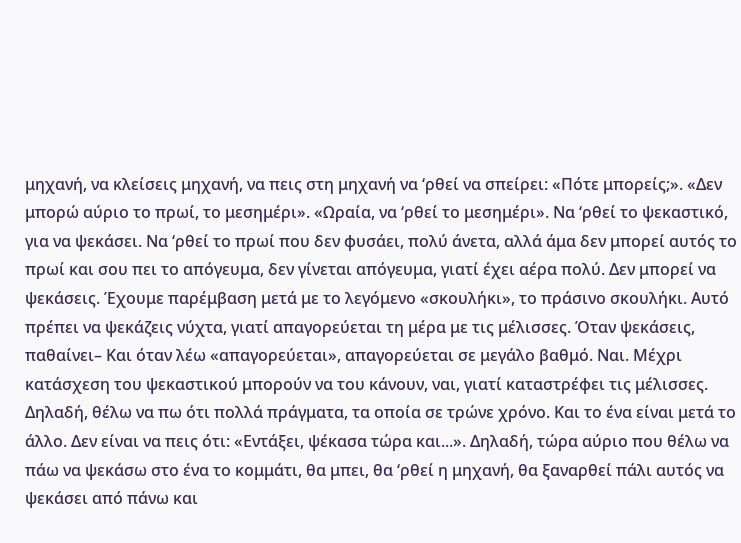μηχανή, να κλείσεις μηχανή, να πεις στη μηχανή να ‘ρθεί να σπείρει: «Πότε μπορείς;». «Δεν μπορώ αύριο το πρωί, το μεσημέρι». «Ωραία, να ‘ρθεί το μεσημέρι». Να ‘ρθεί το ψεκαστικό, για να ψεκάσει. Να ‘ρθεί το πρωί που δεν φυσάει, πολύ άνετα, αλλά άμα δεν μπορεί αυτός το πρωί και σου πει το απόγευμα, δεν γίνεται απόγευμα, γιατί έχει αέρα πολύ. Δεν μπορεί να ψεκάσεις. Έχουμε παρέμβαση μετά με το λεγόμενο «σκουλήκι», το πράσινο σκουλήκι. Αυτό πρέπει να ψεκάζεις νύχτα, γιατί απαγορεύεται τη μέρα με τις μέλισσες. Όταν ψεκάσεις, παθαίνει– Και όταν λέω «απαγορεύεται», απαγορεύεται σε μεγάλο βαθμό. Ναι. Μέχρι κατάσχεση του ψεκαστικού μπορούν να του κάνουν, ναι, γιατί καταστρέφει τις μέλισσες. Δηλαδή, θέλω να πω ότι πολλά πράγματα, τα οποία σε τρώνε χρόνο. Και το ένα είναι μετά το άλλο. Δεν είναι να πεις ότι: «Εντάξει, ψέκασα τώρα και...». Δηλαδή, τώρα αύριο που θέλω να πάω να ψεκάσω στο ένα το κομμάτι, θα μπει, θα ‘ρθεί η μηχανή, θα ξαναρθεί πάλι αυτός να ψεκάσει από πάνω και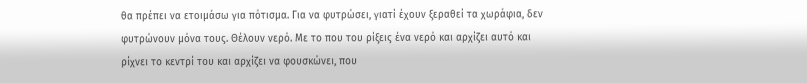θα πρέπει να ετοιμάσω για πότισμα. Για να φυτρώσει, γιατί έχουν ξεραθεί τα χωράφια, δεν φυτρώνουν μόνα τους. Θέλουν νερό. Με το που του ρίξεις ένα νερό και αρχίζει αυτό και ρίχνει το κεντρί του και αρχίζει να φουσκώνει, που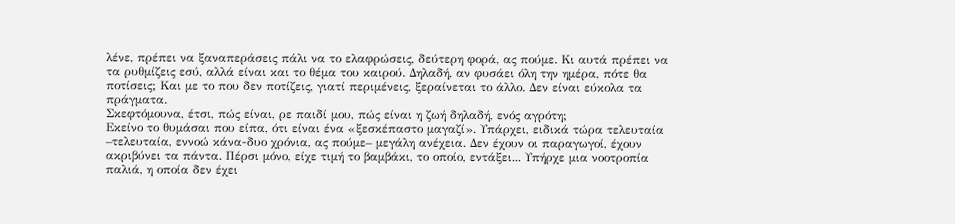λένε, πρέπει να ξαναπεράσεις πάλι να το ελαφρώσεις, δεύτερη φορά, ας πούμε. Κι αυτά πρέπει να τα ρυθμίζεις εσύ, αλλά είναι και το θέμα του καιρού. Δηλαδή, αν φυσάει όλη την ημέρα, πότε θα ποτίσεις; Και με το που δεν ποτίζεις, γιατί περιμένεις, ξεραίνεται το άλλο. Δεν είναι εύκολα τα πράγματα.
Σκεφτόμουνα, έτσι, πώς είναι, ρε παιδί μου, πώς είναι η ζωή δηλαδή, ενός αγρότη;
Εκείνο το θυμάσαι που είπα, ότι είναι ένα «ξεσκέπαστο μαγαζί». Υπάρχει, ειδικά τώρα τελευταία –τελευταία, εννοώ κάνα-δυο χρόνια, ας πούμε– μεγάλη ανέχεια. Δεν έχουν οι παραγωγοί, έχουν ακριβύνει τα πάντα. Πέρσι μόνο, είχε τιμή το βαμβάκι, το οποίο, εντάξει... Υπήρχε μια νοοτροπία παλιά, η οποία δεν έχει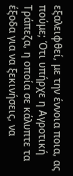εξαλειφθεί, με την έννοια ποια, ας πούμε; Ότι υπήρχε η Αγροτική Τράπεζα, η οποία σε κάλυπτε τα έξοδα για να ξεκινήσεις, να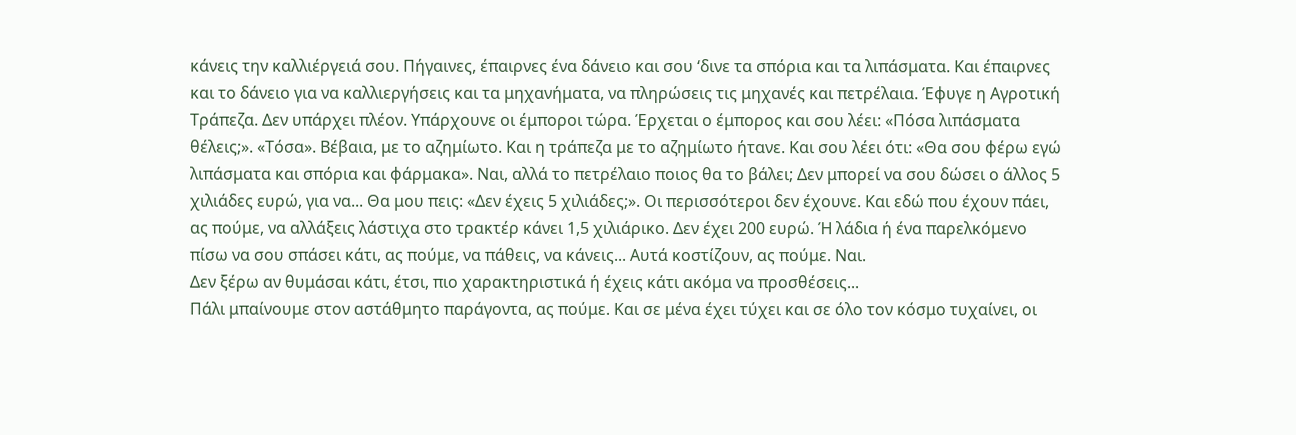κάνεις την καλλιέργειά σου. Πήγαινες, έπαιρνες ένα δάνειο και σου ‘δινε τα σπόρια και τα λιπάσματα. Και έπαιρνες και το δάνειο για να καλλιεργήσεις και τα μηχανήματα, να πληρώσεις τις μηχανές και πετρέλαια. Έφυγε η Αγροτική Τράπεζα. Δεν υπάρχει πλέον. Υπάρχουνε οι έμποροι τώρα. Έρχεται ο έμπορος και σου λέει: «Πόσα λιπάσματα θέλεις;». «Τόσα». Βέβαια, με το αζημίωτο. Και η τράπεζα με το αζημίωτο ήτανε. Και σου λέει ότι: «Θα σου φέρω εγώ λιπάσματα και σπόρια και φάρμακα». Ναι, αλλά το πετρέλαιο ποιος θα το βάλει; Δεν μπορεί να σου δώσει ο άλλος 5 χιλιάδες ευρώ, για να... Θα μου πεις: «Δεν έχεις 5 χιλιάδες;». Οι περισσότεροι δεν έχουνε. Και εδώ που έχουν πάει, ας πούμε, να αλλάξεις λάστιχα στο τρακτέρ κάνει 1,5 χιλιάρικο. Δεν έχει 200 ευρώ. Ή λάδια ή ένα παρελκόμενο πίσω να σου σπάσει κάτι, ας πούμε, να πάθεις, να κάνεις... Αυτά κοστίζουν, ας πούμε. Ναι.
Δεν ξέρω αν θυμάσαι κάτι, έτσι, πιο χαρακτηριστικά ή έχεις κάτι ακόμα να προσθέσεις...
Πάλι μπαίνουμε στον αστάθμητο παράγοντα, ας πούμε. Και σε μένα έχει τύχει και σε όλο τον κόσμο τυχαίνει, οι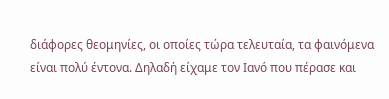διάφορες θεομηνίες, οι οποίες τώρα τελευταία, τα φαινόμενα είναι πολύ έντονα. Δηλαδή είχαμε τον Ιανό που πέρασε και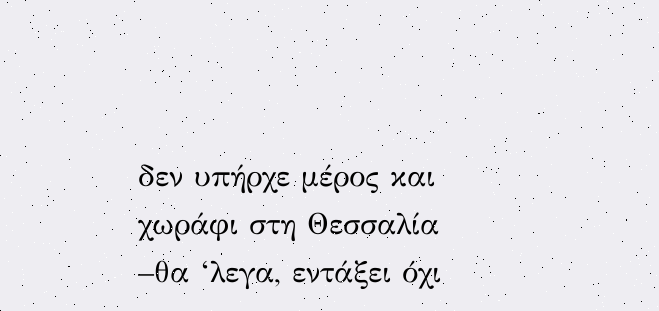δεν υπήρχε μέρος και χωράφι στη Θεσσαλία –θα ‘λεγα, εντάξει όχι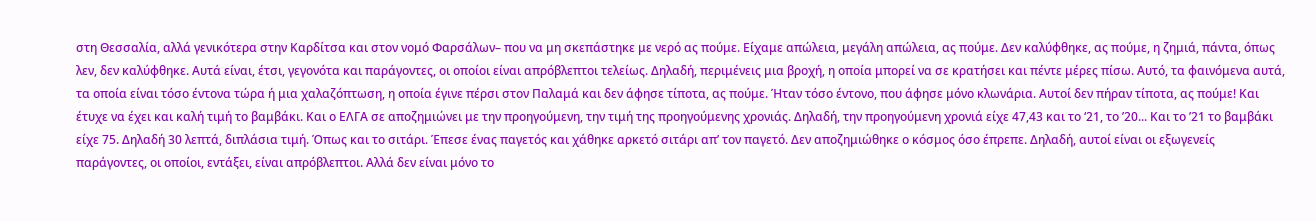στη Θεσσαλία, αλλά γενικότερα στην Καρδίτσα και στον νομό Φαρσάλων– που να μη σκεπάστηκε με νερό ας πούμε. Είχαμε απώλεια, μεγάλη απώλεια, ας πούμε. Δεν καλύφθηκε, ας πούμε, η ζημιά, πάντα, όπως λεν, δεν καλύφθηκε. Αυτά είναι, έτσι, γεγονότα και παράγοντες, οι οποίοι είναι απρόβλεπτοι τελείως. Δηλαδή, περιμένεις μια βροχή, η οποία μπορεί να σε κρατήσει και πέντε μέρες πίσω. Αυτό, τα φαινόμενα αυτά, τα οποία είναι τόσο έντονα τώρα ή μια χαλαζόπτωση, η οποία έγινε πέρσι στον Παλαμά και δεν άφησε τίποτα, ας πούμε. Ήταν τόσο έντονο, που άφησε μόνο κλωνάρια. Αυτοί δεν πήραν τίποτα, ας πούμε! Και έτυχε να έχει και καλή τιμή το βαμβάκι. Και ο ΕΛΓΑ σε αποζημιώνει με την προηγούμενη, την τιμή της προηγούμενης χρονιάς. Δηλαδή, την προηγούμενη χρονιά είχε 47,43 και το ‘21, το ’20... Και το ’21 το βαμβάκι είχε 75. Δηλαδή 30 λεπτά, διπλάσια τιμή. Όπως και το σιτάρι. Έπεσε ένας παγετός και χάθηκε αρκετό σιτάρι απ’ τον παγετό. Δεν αποζημιώθηκε ο κόσμος όσο έπρεπε. Δηλαδή, αυτοί είναι οι εξωγενείς παράγοντες, οι οποίοι, εντάξει, είναι απρόβλεπτοι. Αλλά δεν είναι μόνο το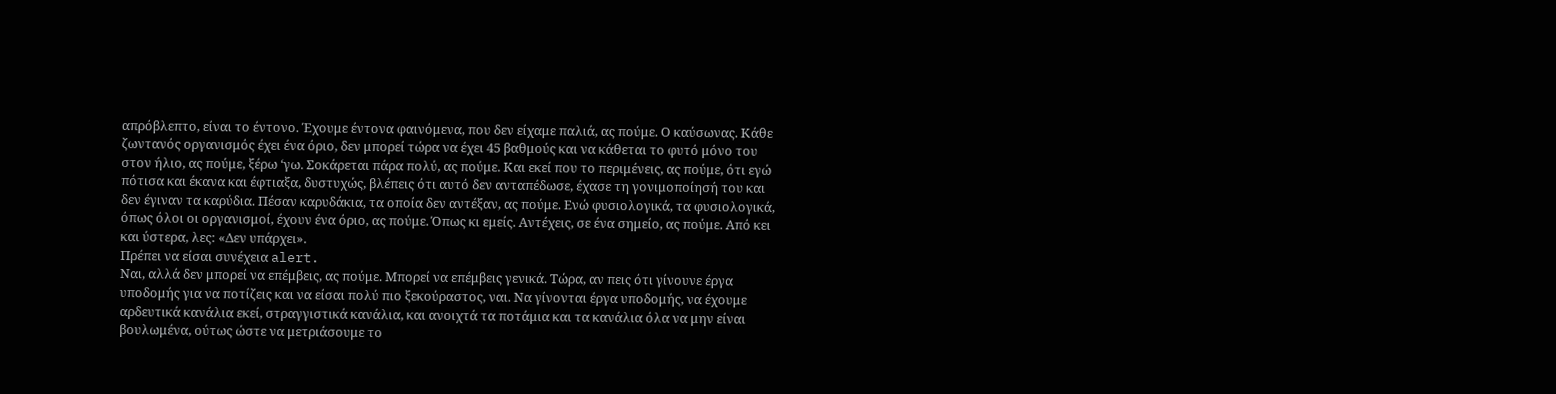απρόβλεπτο, είναι το έντονο. Έχουμε έντονα φαινόμενα, που δεν είχαμε παλιά, ας πούμε. Ο καύσωνας. Κάθε ζωντανός οργανισμός έχει ένα όριο, δεν μπορεί τώρα να έχει 45 βαθμούς και να κάθεται το φυτό μόνο του στον ήλιο, ας πούμε, ξέρω ‘γω. Σοκάρεται πάρα πολύ, ας πούμε. Και εκεί που το περιμένεις, ας πούμε, ότι εγώ πότισα και έκανα και έφτιαξα, δυστυχώς, βλέπεις ότι αυτό δεν ανταπέδωσε, έχασε τη γονιμοποίησή του και δεν έγιναν τα καρύδια. Πέσαν καρυδάκια, τα οποία δεν αντέξαν, ας πούμε. Ενώ φυσιολογικά, τα φυσιολογικά, όπως όλοι οι οργανισμοί, έχουν ένα όριο, ας πούμε. Όπως κι εμείς. Αντέχεις, σε ένα σημείο, ας πούμε. Από κει και ύστερα, λες: «Δεν υπάρχει».
Πρέπει να είσαι συνέχεια alert.
Ναι, αλλά δεν μπορεί να επέμβεις, ας πούμε. Μπορεί να επέμβεις γενικά. Τώρα, αν πεις ότι γίνουνε έργα υποδομής για να ποτίζεις και να είσαι πολύ πιο ξεκούραστος, ναι. Να γίνονται έργα υποδομής, να έχουμε αρδευτικά κανάλια εκεί, στραγγιστικά κανάλια, και ανοιχτά τα ποτάμια και τα κανάλια όλα να μην είναι βουλωμένα, ούτως ώστε να μετριάσουμε το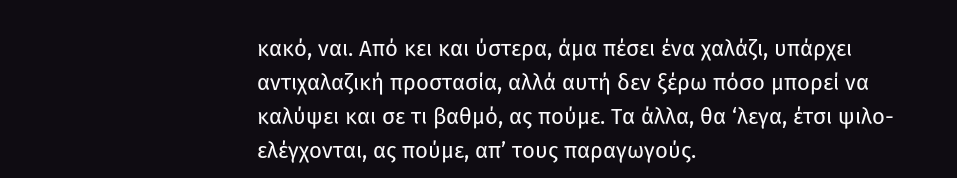κακό, ναι. Από κει και ύστερα, άμα πέσει ένα χαλάζι, υπάρχει αντιχαλαζική προστασία, αλλά αυτή δεν ξέρω πόσο μπορεί να καλύψει και σε τι βαθμό, ας πούμε. Τα άλλα, θα ‘λεγα, έτσι ψιλο-ελέγχονται, ας πούμε, απ’ τους παραγωγούς.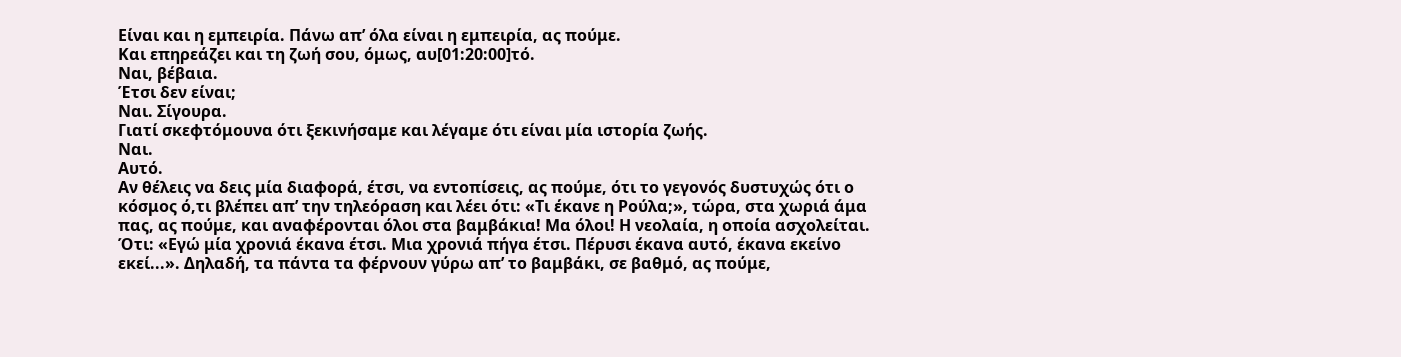Είναι και η εμπειρία. Πάνω απ’ όλα είναι η εμπειρία, ας πούμε.
Και επηρεάζει και τη ζωή σου, όμως, αυ[01:20:00]τό.
Ναι, βέβαια.
Έτσι δεν είναι;
Ναι. Σίγουρα.
Γιατί σκεφτόμουνα ότι ξεκινήσαμε και λέγαμε ότι είναι μία ιστορία ζωής.
Ναι.
Αυτό.
Αν θέλεις να δεις μία διαφορά, έτσι, να εντοπίσεις, ας πούμε, ότι το γεγονός δυστυχώς ότι ο κόσμος ό,τι βλέπει απ’ την τηλεόραση και λέει ότι: «Τι έκανε η Ρούλα;», τώρα, στα χωριά άμα πας, ας πούμε, και αναφέρονται όλοι στα βαμβάκια! Μα όλοι! Η νεολαία, η οποία ασχολείται. Ότι: «Εγώ μία χρονιά έκανα έτσι. Μια χρονιά πήγα έτσι. Πέρυσι έκανα αυτό, έκανα εκείνο εκεί...». Δηλαδή, τα πάντα τα φέρνουν γύρω απ’ το βαμβάκι, σε βαθμό, ας πούμε,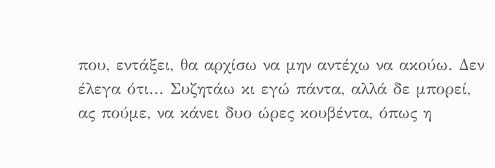που, εντάξει, θα αρχίσω να μην αντέχω να ακούω. Δεν έλεγα ότι... Συζητάω κι εγώ πάντα, αλλά δε μπορεί, ας πούμε, να κάνει δυο ώρες κουβέντα, όπως η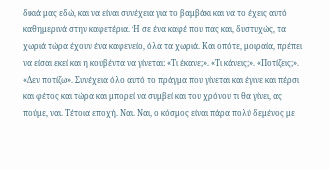δικιά μας εδώ, και να είναι συνέχεια για το βαμβάκι και να το έχεις αυτό καθημερινά στην καφετέρια. Ή σε ένα καφέ που πας και, δυστυχώς, τα χωριά τώρα έχουν ένα καφενείο, όλα τα χωριά. Και οπότε, μοιραία, πρέπει να είσαι εκεί και η κουβέντα να γίνεται: «Τι έκανε;». «Τι κάνεις;». «Ποτίζεις;». «Δεν ποτίζω». Συνέχεια όλο αυτό το πράγμα που γίνεται και έγινε και πέρσι και φέτος και τώρα και μπορεί να συμβεί και του χρόνου τι θα γίνει, ας πούμε, ναι. Τέτοια εποχή. Ναι. Ναι, ο κόσμος είναι πάρα πολύ δεμένος με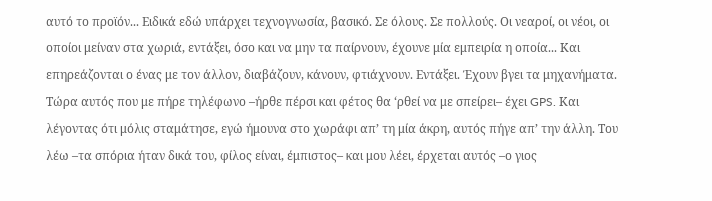αυτό το προϊόν... Ειδικά εδώ υπάρχει τεχνογνωσία, βασικό. Σε όλους. Σε πολλούς. Οι νεαροί, οι νέοι, οι οποίοι μείναν στα χωριά, εντάξει, όσο και να μην τα παίρνουν, έχουνε μία εμπειρία η οποία... Και επηρεάζονται ο ένας με τον άλλον, διαβάζουν, κάνουν, φτιάχνουν. Εντάξει. Έχουν βγει τα μηχανήματα. Τώρα αυτός που με πήρε τηλέφωνο –ήρθε πέρσι και φέτος θα ‘ρθεί να με σπείρει– έχει GPS. Και λέγοντας ότι μόλις σταμάτησε, εγώ ήμουνα στο χωράφι απ’ τη μία άκρη, αυτός πήγε απ’ την άλλη. Του λέω –τα σπόρια ήταν δικά του, φίλος είναι, έμπιστος– και μου λέει, έρχεται αυτός –ο γιος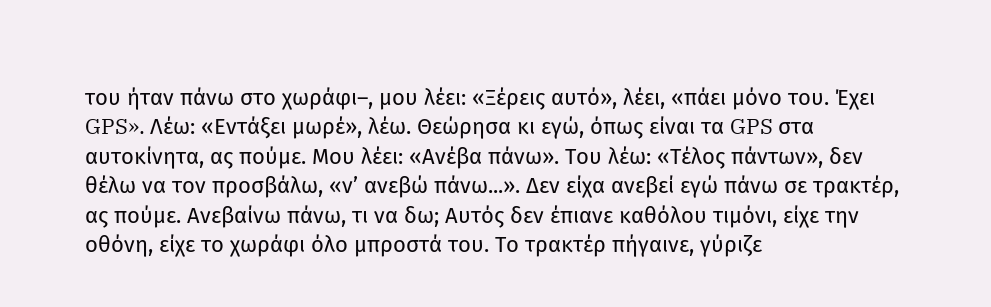του ήταν πάνω στο χωράφι–, μου λέει: «Ξέρεις αυτό», λέει, «πάει μόνο του. Έχει GPS». Λέω: «Εντάξει μωρέ», λέω. Θεώρησα κι εγώ, όπως είναι τα GPS στα αυτοκίνητα, ας πούμε. Μου λέει: «Ανέβα πάνω». Του λέω: «Τέλος πάντων», δεν θέλω να τον προσβάλω, «ν’ ανεβώ πάνω...». Δεν είχα ανεβεί εγώ πάνω σε τρακτέρ, ας πούμε. Ανεβαίνω πάνω, τι να δω; Αυτός δεν έπιανε καθόλου τιμόνι, είχε την οθόνη, είχε το χωράφι όλο μπροστά του. Το τρακτέρ πήγαινε, γύριζε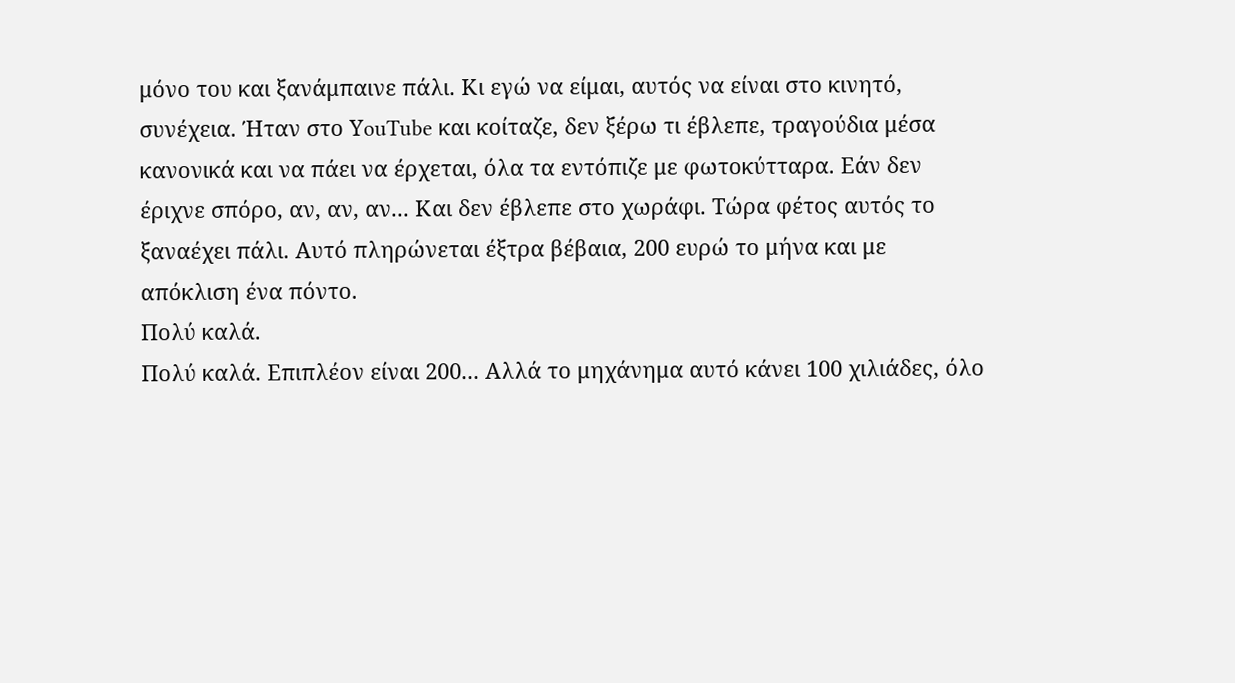μόνο του και ξανάμπαινε πάλι. Κι εγώ να είμαι, αυτός να είναι στο κινητό, συνέχεια. Ήταν στο ΥouTube και κοίταζε, δεν ξέρω τι έβλεπε, τραγούδια μέσα κανονικά και να πάει να έρχεται, όλα τα εντόπιζε με φωτοκύτταρα. Εάν δεν έριχνε σπόρο, αν, αν, αν... Και δεν έβλεπε στο χωράφι. Τώρα φέτος αυτός το ξαναέχει πάλι. Αυτό πληρώνεται έξτρα βέβαια, 200 ευρώ το μήνα και με απόκλιση ένα πόντο.
Πολύ καλά.
Πολύ καλά. Επιπλέον είναι 200... Αλλά το μηχάνημα αυτό κάνει 100 χιλιάδες, όλο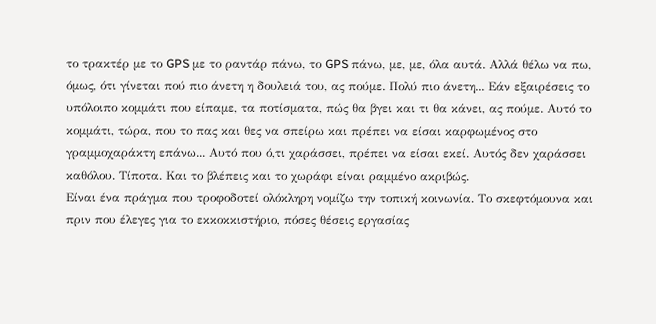το τρακτέρ με το GPS με το ραντάρ πάνω, το GPS πάνω, με, με, όλα αυτά. Αλλά θέλω να πω, όμως, ότι γίνεται πού πιο άνετη η δουλειά του, ας πούμε. Πολύ πιο άνετη... Εάν εξαιρέσεις το υπόλοιπο κομμάτι που είπαμε, τα ποτίσματα, πώς θα βγει και τι θα κάνει, ας πούμε. Αυτό το κομμάτι, τώρα, που το πας και θες να σπείρω και πρέπει να είσαι καρφωμένος στο γραμμοχαράκτη επάνω... Αυτό που ό,τι χαράσσει, πρέπει να είσαι εκεί. Αυτός δεν χαράσσει καθόλου. Τίποτα. Και το βλέπεις και το χωράφι είναι ραμμένο ακριβώς.
Είναι ένα πράγμα που τροφοδοτεί ολόκληρη νομίζω την τοπική κοινωνία. Το σκεφτόμουνα και πριν που έλεγες για το εκκοκκιστήριο, πόσες θέσεις εργασίας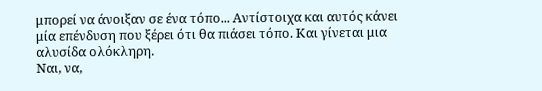μπορεί να άνοιξαν σε ένα τόπο... Αντίστοιχα και αυτός κάνει μία επένδυση που ξέρει ότι θα πιάσει τόπο. Και γίνεται μια αλυσίδα ολόκληρη.
Ναι, να,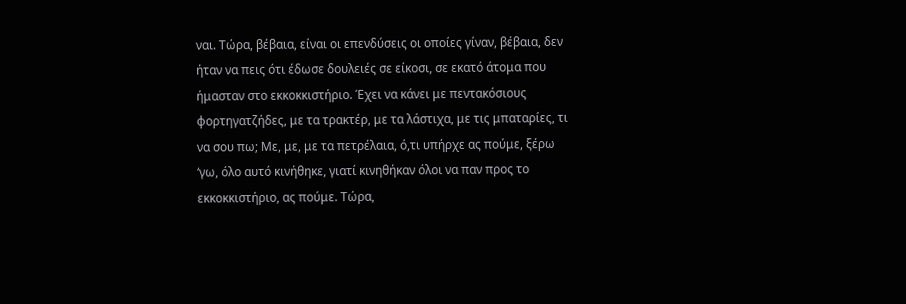ναι. Τώρα, βέβαια, είναι οι επενδύσεις οι οποίες γίναν, βέβαια, δεν ήταν να πεις ότι έδωσε δουλειές σε είκοσι, σε εκατό άτομα που ήμασταν στο εκκοκκιστήριο. Έχει να κάνει με πεντακόσιους φορτηγατζήδες, με τα τρακτέρ, με τα λάστιχα, με τις μπαταρίες, τι να σου πω; Με, με, με τα πετρέλαια, ό,τι υπήρχε ας πούμε, ξέρω ‘γω, όλο αυτό κινήθηκε, γιατί κινηθήκαν όλοι να παν προς το εκκοκκιστήριο, ας πούμε. Τώρα,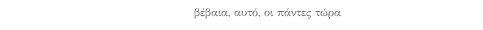βέβαια, αυτό, οι πάντες τώρα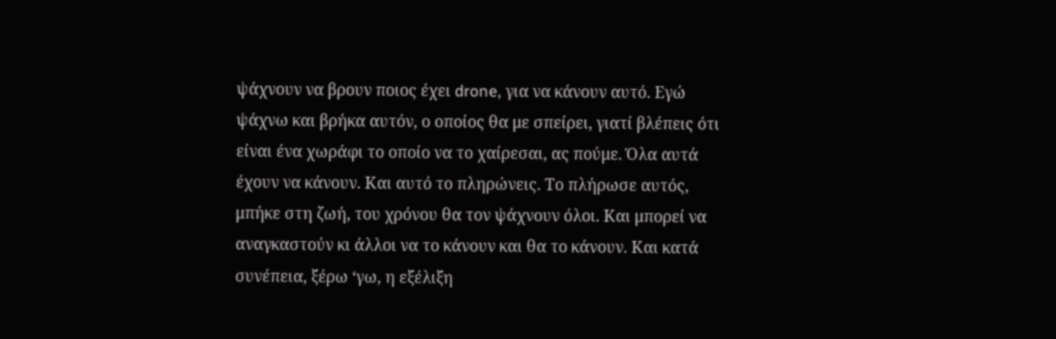ψάχνουν να βρουν ποιος έχει drone, για να κάνουν αυτό. Εγώ ψάχνω και βρήκα αυτόν, ο οποίος θα με σπείρει, γιατί βλέπεις ότι είναι ένα χωράφι το οποίο να το χαίρεσαι, ας πούμε. Όλα αυτά έχουν να κάνουν. Και αυτό το πληρώνεις. Το πλήρωσε αυτός, μπήκε στη ζωή, του χρόνου θα τον ψάχνουν όλοι. Και μπορεί να αναγκαστούν κι άλλοι να το κάνουν και θα το κάνουν. Και κατά συνέπεια, ξέρω ‘γω, η εξέλιξη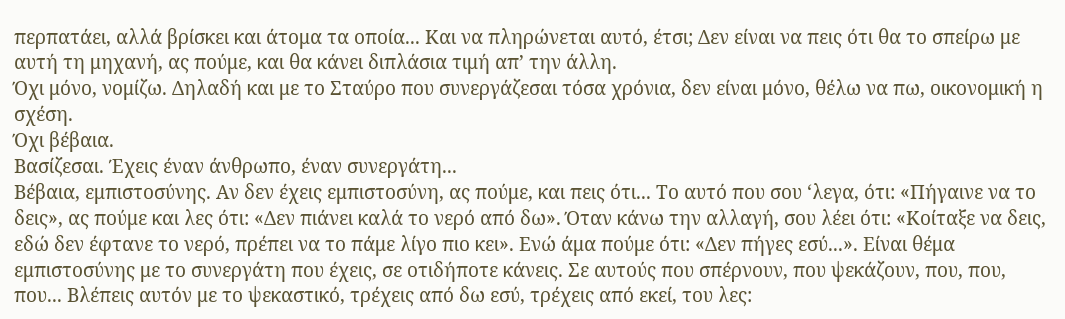περπατάει, αλλά βρίσκει και άτομα τα οποία... Και να πληρώνεται αυτό, έτσι; Δεν είναι να πεις ότι θα το σπείρω με αυτή τη μηχανή, ας πούμε, και θα κάνει διπλάσια τιμή απ’ την άλλη.
Όχι μόνο, νομίζω. Δηλαδή και με το Σταύρο που συνεργάζεσαι τόσα χρόνια, δεν είναι μόνο, θέλω να πω, οικονομική η σχέση.
Όχι βέβαια.
Βασίζεσαι. Έχεις έναν άνθρωπο, έναν συνεργάτη...
Βέβαια, εμπιστοσύνης. Αν δεν έχεις εμπιστοσύνη, ας πούμε, και πεις ότι... Το αυτό που σου ‘λεγα, ότι: «Πήγαινε να το δεις», ας πούμε και λες ότι: «Δεν πιάνει καλά το νερό από δω». Όταν κάνω την αλλαγή, σου λέει ότι: «Κοίταξε να δεις, εδώ δεν έφτανε το νερό, πρέπει να το πάμε λίγο πιο κει». Ενώ άμα πούμε ότι: «Δεν πήγες εσύ...». Είναι θέμα εμπιστοσύνης με το συνεργάτη που έχεις, σε οτιδήποτε κάνεις. Σε αυτούς που σπέρνουν, που ψεκάζουν, που, που, που... Βλέπεις αυτόν με το ψεκαστικό, τρέχεις από δω εσύ, τρέχεις από εκεί, του λες: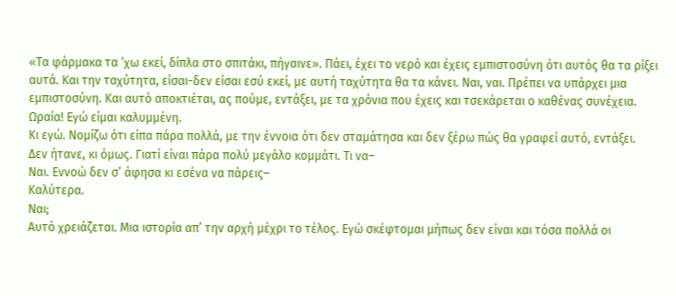«Τα φάρμακα τα ‘χω εκεί, δίπλα στο σπιτάκι, πήγαινε». Πάει, έχει το νερό και έχεις εμπιστοσύνη ότι αυτός θα τα ρίξει αυτά. Και την ταχύτητα, είσαι-δεν είσαι εσύ εκεί, με αυτή ταχύτητα θα τα κάνει. Ναι, ναι. Πρέπει να υπάρχει μια εμπιστοσύνη. Και αυτό αποκτιέται, ας πούμε, εντάξει, με τα χρόνια που έχεις και τσεκάρεται ο καθένας συνέχεια.
Ωραία! Εγώ είμαι καλυμμένη.
Κι εγώ. Νομίζω ότι είπα πάρα πολλά, με την έννοια ότι δεν σταμάτησα και δεν ξέρω πώς θα γραφεί αυτό, εντάξει.
Δεν ήτανε, κι όμως. Γιατί είναι πάρα πολύ μεγάλο κομμάτι. Τι να–
Ναι. Εννοώ δεν σ’ άφησα κι εσένα να πάρεις–
Καλύτερα.
Ναι;
Αυτό χρειάζεται. Μια ιστορία απ’ την αρχή μέχρι το τέλος. Εγώ σκέφτομαι μήπως δεν είναι και τόσα πολλά οι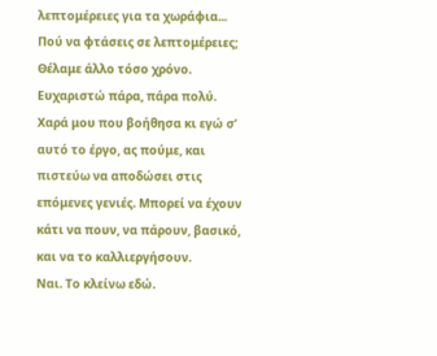λεπτομέρειες για τα χωράφια...
Πού να φτάσεις σε λεπτομέρειες; Θέλαμε άλλο τόσο χρόνο.
Ευχαριστώ πάρα, πάρα πολύ.
Χαρά μου που βοήθησα κι εγώ σ’ αυτό το έργο, ας πούμε, και πιστεύω να αποδώσει στις επόμενες γενιές. Μπορεί να έχουν κάτι να πουν, να πάρουν, βασικό, και να το καλλιεργήσουν.
Ναι. Το κλείνω εδώ.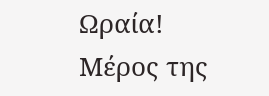Ωραία!
Μέρος της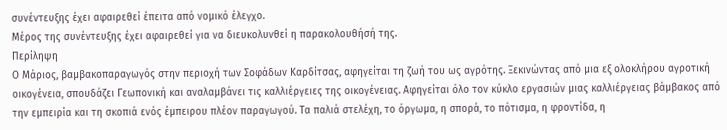συνέντευξης έχει αφαιρεθεί έπειτα από νομικό έλεγχο.
Μέρος της συνέντευξης έχει αφαιρεθεί για να διευκολυνθεί η παρακολουθήσή της.
Περίληψη
Ο Μάριος, βαμβακοπαραγωγός στην περιοχή των Σοφάδων Καρδίτσας, αφηγείται τη ζωή του ως αγρότης. Ξεκινώντας από μια εξ ολοκλήρου αγροτική οικογένεια, σπουδάζει Γεωπονική και αναλαμβάνει τις καλλιέργειες της οικογένειας. Αφηγείται όλο τον κύκλο εργασιών μιας καλλιέργειας βάμβακος από την εμπειρία και τη σκοπιά ενός έμπειρου πλέον παραγωγού. Τα παλιά στελέχη, το όργωμα, η σπορά, το πότισμα, η φροντίδα, η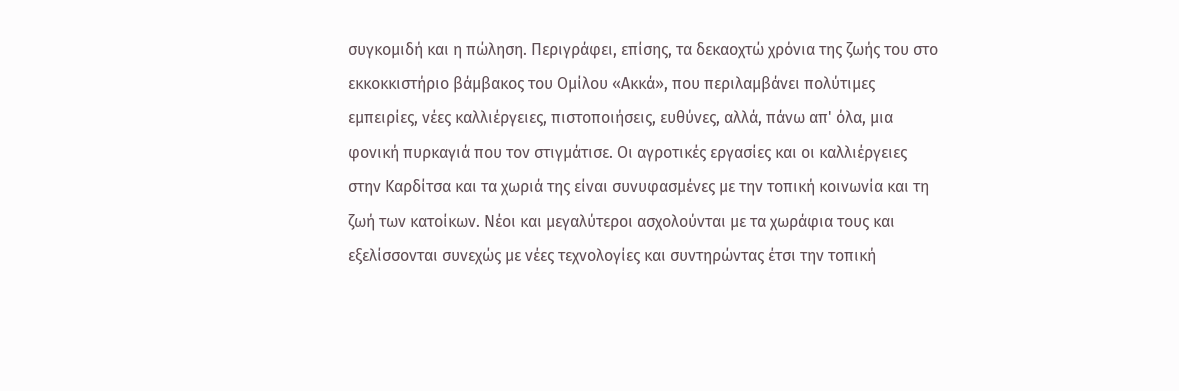συγκομιδή και η πώληση. Περιγράφει, επίσης, τα δεκαοχτώ χρόνια της ζωής του στο εκκοκκιστήριο βάμβακος του Ομίλου «Ακκά», που περιλαμβάνει πολύτιμες εμπειρίες, νέες καλλιέργειες, πιστοποιήσεις, ευθύνες, αλλά, πάνω απ' όλα, μια φονική πυρκαγιά που τον στιγμάτισε. Οι αγροτικές εργασίες και οι καλλιέργειες στην Καρδίτσα και τα χωριά της είναι συνυφασμένες με την τοπική κοινωνία και τη ζωή των κατοίκων. Νέοι και μεγαλύτεροι ασχολούνται με τα χωράφια τους και εξελίσσονται συνεχώς με νέες τεχνολογίες και συντηρώντας έτσι την τοπική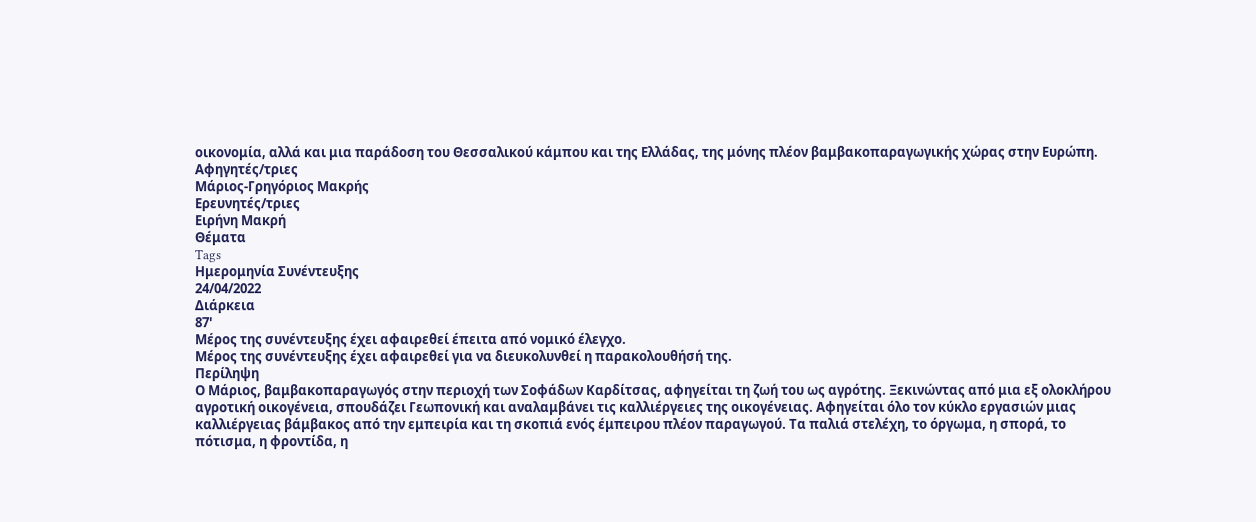οικονομία, αλλά και μια παράδοση του Θεσσαλικού κάμπου και της Ελλάδας, της μόνης πλέον βαμβακοπαραγωγικής χώρας στην Ευρώπη.
Αφηγητές/τριες
Μάριος-Γρηγόριος Μακρής
Ερευνητές/τριες
Ειρήνη Μακρή
Θέματα
Tags
Ημερομηνία Συνέντευξης
24/04/2022
Διάρκεια
87'
Μέρος της συνέντευξης έχει αφαιρεθεί έπειτα από νομικό έλεγχο.
Μέρος της συνέντευξης έχει αφαιρεθεί για να διευκολυνθεί η παρακολουθήσή της.
Περίληψη
Ο Μάριος, βαμβακοπαραγωγός στην περιοχή των Σοφάδων Καρδίτσας, αφηγείται τη ζωή του ως αγρότης. Ξεκινώντας από μια εξ ολοκλήρου αγροτική οικογένεια, σπουδάζει Γεωπονική και αναλαμβάνει τις καλλιέργειες της οικογένειας. Αφηγείται όλο τον κύκλο εργασιών μιας καλλιέργειας βάμβακος από την εμπειρία και τη σκοπιά ενός έμπειρου πλέον παραγωγού. Τα παλιά στελέχη, το όργωμα, η σπορά, το πότισμα, η φροντίδα, η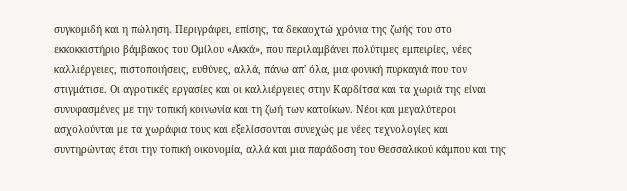συγκομιδή και η πώληση. Περιγράφει, επίσης, τα δεκαοχτώ χρόνια της ζωής του στο εκκοκκιστήριο βάμβακος του Ομίλου «Ακκά», που περιλαμβάνει πολύτιμες εμπειρίες, νέες καλλιέργειες, πιστοποιήσεις, ευθύνες, αλλά, πάνω απ' όλα, μια φονική πυρκαγιά που τον στιγμάτισε. Οι αγροτικές εργασίες και οι καλλιέργειες στην Καρδίτσα και τα χωριά της είναι συνυφασμένες με την τοπική κοινωνία και τη ζωή των κατοίκων. Νέοι και μεγαλύτεροι ασχολούνται με τα χωράφια τους και εξελίσσονται συνεχώς με νέες τεχνολογίες και συντηρώντας έτσι την τοπική οικονομία, αλλά και μια παράδοση του Θεσσαλικού κάμπου και της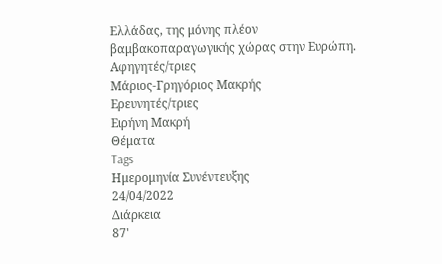Ελλάδας, της μόνης πλέον βαμβακοπαραγωγικής χώρας στην Ευρώπη.
Αφηγητές/τριες
Μάριος-Γρηγόριος Μακρής
Ερευνητές/τριες
Ειρήνη Μακρή
Θέματα
Tags
Ημερομηνία Συνέντευξης
24/04/2022
Διάρκεια
87'